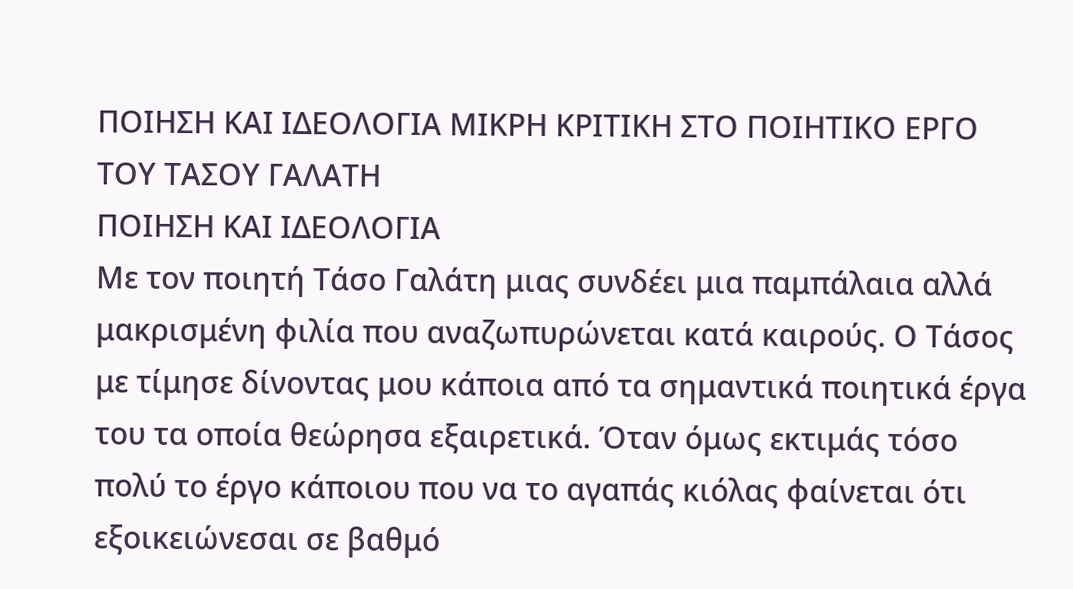ΠΟΙΗΣΗ ΚΑΙ ΙΔΕΟΛΟΓΙΑ ΜΙΚΡΗ ΚΡΙΤΙΚΗ ΣΤΟ ΠΟΙΗΤΙΚΟ ΕΡΓΟ ΤΟΥ ΤΑΣΟΥ ΓΑΛΑΤΗ
ΠΟΙΗΣΗ ΚΑΙ ΙΔΕΟΛΟΓΙΑ
Με τον ποιητή Τάσο Γαλάτη μιας συνδέει μια παμπάλαια αλλά μακρισμένη φιλία που αναζωπυρώνεται κατά καιρούς. Ο Τάσος με τίμησε δίνοντας μου κάποια από τα σημαντικά ποιητικά έργα του τα οποία θεώρησα εξαιρετικά. Όταν όμως εκτιμάς τόσο πολύ το έργο κάποιου που να το αγαπάς κιόλας φαίνεται ότι εξοικειώνεσαι σε βαθμό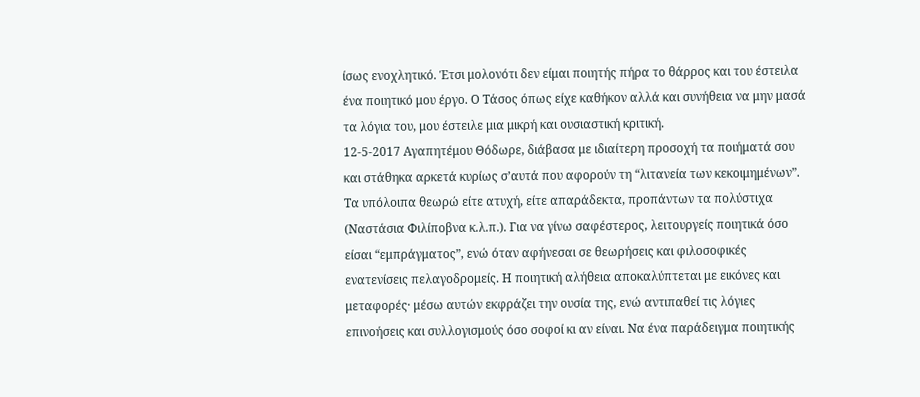ίσως ενοχλητικό. Έτσι μολονότι δεν είμαι ποιητής πήρα το θάρρος και του έστειλα ένα ποιητικό μου έργο. Ο Τάσος όπως είχε καθήκον αλλά και συνήθεια να μην μασά τα λόγια του, μου έστειλε μια μικρή και ουσιαστική κριτική.
12-5-2017 Αγαπητέμου Θόδωρε, διάβασα με ιδιαίτερη προσοχή τα ποιήματά σου και στάθηκα αρκετά κυρίως σ’αυτά που αφορούν τη “λιτανεία των κεκοιμημένων”. Τα υπόλοιπα θεωρώ είτε ατυχή, είτε απαράδεκτα, προπάντων τα πολύστιχα (Ναστάσια Φιλίποβνα κ.λ.π.). Για να γίνω σαφέστερος, λειτουργείς ποιητικά όσο είσαι “εμπράγματος”, ενώ όταν αφήνεσαι σε θεωρήσεις και φιλοσοφικές ενατενίσεις πελαγοδρομείς. Η ποιητική αλήθεια αποκαλύπτεται με εικόνες και μεταφορές· μέσω αυτών εκφράζει την ουσία της, ενώ αντιπαθεί τις λόγιες επινοήσεις και συλλογισμούς όσο σοφοί κι αν είναι. Να ένα παράδειγμα ποιητικής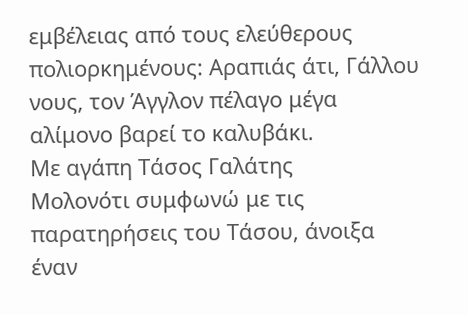εμβέλειας από τους ελεύθερους πολιορκημένους: Αραπιάς άτι, Γάλλου νους, τον Άγγλον πέλαγο μέγα αλίμονο βαρεί το καλυβάκι.
Με αγάπη Τάσος Γαλάτης
Μολονότι συμφωνώ με τις παρατηρήσεις του Τάσου, άνοιξα έναν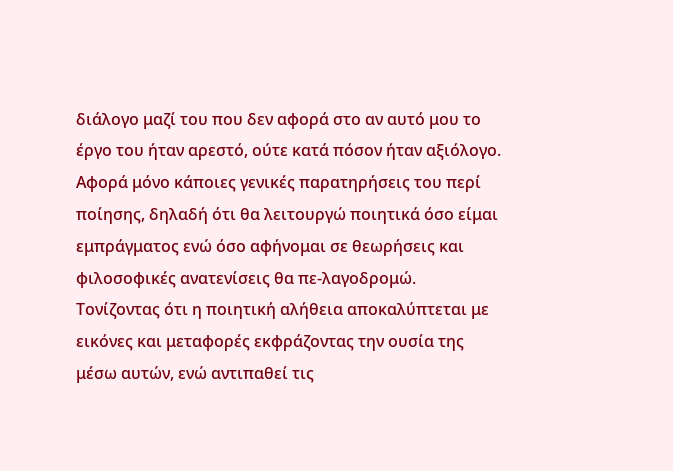διάλογο μαζί του που δεν αφορά στο αν αυτό μου το έργο του ήταν αρεστό, ούτε κατά πόσον ήταν αξιόλογο. Αφορά μόνο κάποιες γενικές παρατηρήσεις του περί ποίησης, δηλαδή ότι θα λειτουργώ ποιητικά όσο είμαι εμπράγματος ενώ όσο αφήνομαι σε θεωρήσεις και φιλοσοφικές ανατενίσεις θα πε-λαγοδρομώ. Τονίζοντας ότι η ποιητική αλήθεια αποκαλύπτεται με εικόνες και μεταφορές εκφράζοντας την ουσία της μέσω αυτών, ενώ αντιπαθεί τις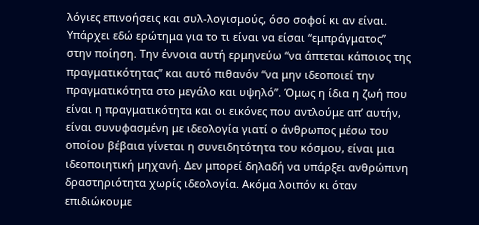λόγιες επινοήσεις και συλ-λογισμούς, όσο σοφοί κι αν είναι.
Υπάρχει εδώ ερώτημα για το τι είναι να είσαι “εμπράγματος” στην ποίηση. Την έννοια αυτή ερμηνεύω “να άπτεται κάποιος της πραγματικότητας” και αυτό πιθανόν “να μην ιδεοποιεί την πραγματικότητα στο μεγάλο και υψηλό”. Όμως η ίδια η ζωή που είναι η πραγματικότητα και οι εικόνες που αντλούμε απ’ αυτήν, είναι συνυφασμένη με ιδεολογία γιατί ο άνθρωπος μέσω του οποίου βέβαια γίνεται η συνειδητότητα του κόσμου, είναι μια ιδεοποιητική μηχανή. Δεν μπορεί δηλαδή να υπάρξει ανθρώπινη δραστηριότητα χωρίς ιδεολογία. Ακόμα λοιπόν κι όταν επιδιώκουμε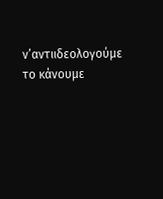ν’αντιιδεολογούμε το κάνουμε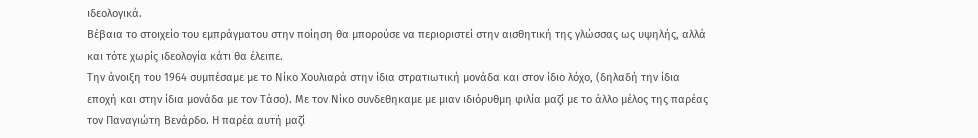ιδεολογικά.
Βέβαια το στοιχείο του εμπράγματου στην ποίηση θα μπορούσε να περιοριστεί στην αισθητική της γλώσσας ως υψηλής, αλλά και τότε χωρίς ιδεολογία κάτι θα έλειπε.
Την άνοιξη του 1964 συμπέσαμε με το Νίκο Χουλιαρά στην ίδια στρατιωτική μονάδα και στον ίδιο λόχο, (δηλαδή την ίδια εποχή και στην ίδια μονάδα με τον Τάσο). Με τον Νίκο συνδεθηκαμε με μιαν ιδιόρυθμη φιλία μαζί με το άλλο μέλος της παρέας τον Παναγιώτη Βενάρδο. Η παρέα αυτή μαζί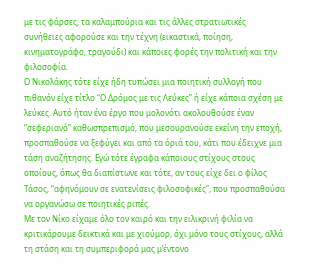με τις φάρσες, τα καλαμπούρια και τις άλλες στρατιωτικές συνήθειες αφορούσε και την τέχνη (εικαστικά, ποίηση, κινηματογράφο, τραγούδι) και κάποιες φορές την πολιτική και την φιλοσοφία.
Ο Νικολάκης τότε είχε ήδη τυπώσει μια ποιητική συλλογή που πιθανόν είχε τίτλο “Ο Δρόμος με τις Λεύκες” ή είχε κάποια σχέση με λεύκες. Αυτό ήταν ένα έργο που μολονότι ακολουθούσε έναν “σεφεριανό” καθωσπρεπισμό, που μεσουρανούσε εκείνη την εποχή, προσπαθούσε να ξεφύγει και από τα όριά του, κάτι που έδειχνε μια τάση αναζήτησης. Εγώ τότε έγραφα κάποιους στίχους στους οποίους, όπως θα διαπίστωνε και τότε, αν τους είχε δει ο φίλος Τάσος, “αφηνόμουν σε ενατενίσεις φιλοσοφικές”, που προσπαθούσα να οργανώσω σε ποιητικές ριπές.
Με τον Νίκο είχαμε όλο τον καιρό και την ειλικρινή φιλία να κριτικάρουμε δεικτικά και με χιούμορ, όχι μόνο τους στίχους, αλλά τη στάση και τη συμπεριφορά μας μ’έντονο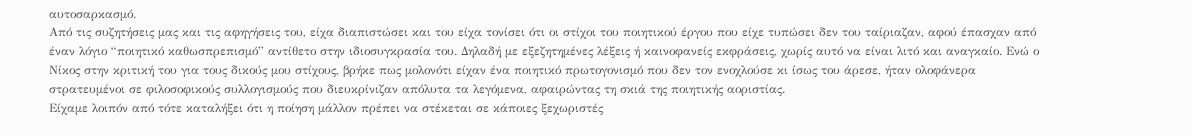αυτοσαρκασμό.
Από τις συζητήσεις μας και τις αφηγήσεις του, είχα διαπιστώσει και του είχα τονίσει ότι οι στίχοι του ποιητικού έργου που είχε τυπώσει δεν του ταίριαζαν, αφού έπασχαν από έναν λόγιο “ποιητικό καθωσπρεπισμό” αντίθετο στην ιδιοσυγκρασία του. Δηλαδή με εξεζητημένες λέξεις ή καινοφανείς εκφράσεις, χωρίς αυτό να είναι λιτό και αναγκαίο. Ενώ ο Νίκος στην κριτική του για τους δικούς μου στίχους, βρήκε πως μολονότι είχαν ένα ποιητικό πρωτογονισμό που δεν τον ενοχλούσε κι ίσως του άρεσε, ήταν ολοφάνερα στρατευμένοι σε φιλοσοφικούς συλλογισμούς που διευκρίνιζαν απόλυτα τα λεγόμενα, αφαιρώντας τη σκιά της ποιητικής αοριστίας.
Είχαμε λοιπόν από τότε καταλήξει ότι η ποίηση μάλλον πρέπει να στέκεται σε κάποιες ξεχωριστές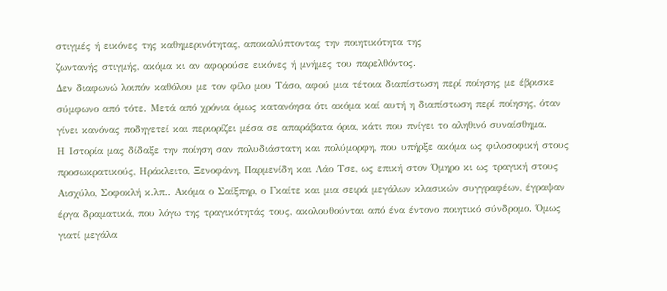στιγμές ή εικόνες της καθημερινότητας, αποκαλύπτοντας την ποιητικότητα της
ζωντανής στιγμής, ακόμα κι αν αφορούσε εικόνες ή μνήμες του παρελθόντος.
Δεν διαφωνώ λοιπόν καθόλου με τον φίλο μου Τάσο, αφού μια τέτοια διαπίστωση περί ποίησης με έβρισκε σύμφωνο από τότε. Μετά από χρόνια όμως κατανόησα ότι ακόμα καί αυτή η διαπίστωση περί ποίησης, όταν γίνει κανόνας ποδηγετεί και περιορίζει μέσα σε απαράβατα όρια, κάτι που πνίγει το αληθινό συναίσθημα.
Η Ιστορία μας δίδαξε την ποίηση σαν πολυδιάστατη και πολύμορφη, που υπήρξε ακόμα ως φιλοσοφική στους προσωκρατικούς, Ηράκλειτο, Ξενοφάνη, Παρμενίδη και Λάο Τσε, ως επική στον Όμηρο κι ως τραγική στους Αισχύλο, Σοφοκλή κ.λπ.. Ακόμα ο Σαίξπηρ, ο Γκαίτε και μια σειρά μεγάλων κλασικών συγγραφέων, έγραψαν έργα δραματικά, που λόγω της τραγικότητάς τους, ακολουθούνται από ένα έντονο ποιητικό σύνδρομο. Όμως γιατί μεγάλα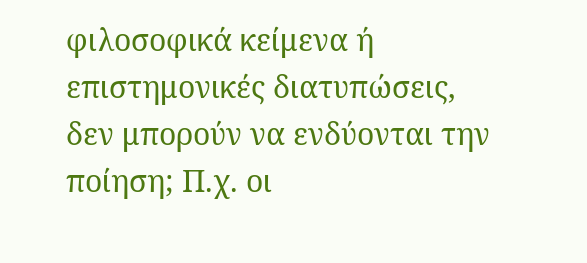φιλοσοφικά κείμενα ή επιστημονικές διατυπώσεις, δεν μπορούν να ενδύονται την ποίηση; Π.χ. οι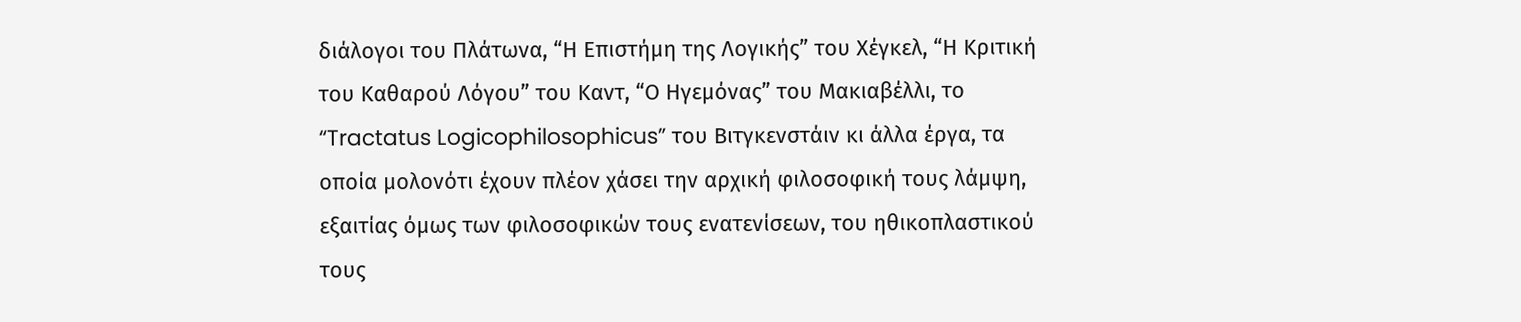διάλογοι του Πλάτωνα, “Η Επιστήμη της Λογικής” του Χέγκελ, “Η Κριτική του Καθαρού Λόγου” του Καντ, “Ο Ηγεμόνας” του Μακιαβέλλι, το “Tractatus Logicophilosophicus” του Βιτγκενστάιν κι άλλα έργα, τα οποία μολονότι έχουν πλέον χάσει την αρχική φιλοσοφική τους λάμψη, εξαιτίας όμως των φιλοσοφικών τους ενατενίσεων, του ηθικοπλαστικού τους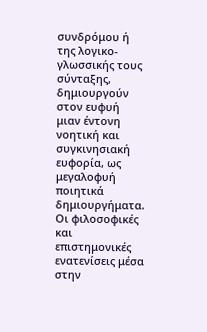συνδρόμου ή της λογικο-γλωσσικής τους σύνταξης, δημιουργούν στον ευφυή μιαν έντονη νοητική και συγκινησιακή ευφορία, ως μεγαλοφυή ποιητικά δημιουργήματα.
Οι φιλοσοφικές και επιστημονικές ενατενίσεις μέσα στην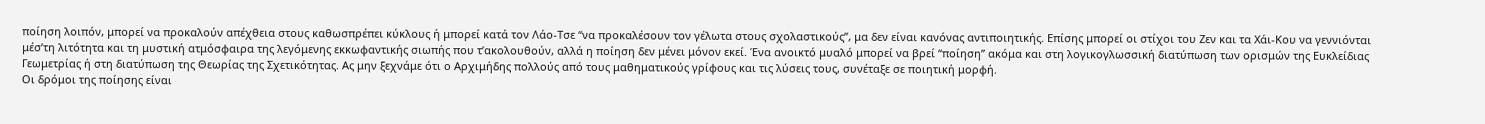ποίηση λοιπόν, μπορεί να προκαλούν απέχθεια στους καθωσπρέπει κύκλους ή μπορεί κατά τον Λάο-Τσε “να προκαλέσουν τον γέλωτα στους σχολαστικούς”, μα δεν είναι κανόνας αντιποιητικής. Επίσης μπορεί οι στίχοι του Ζεν και τα Χάι-Κου να γεννιόνται μέσ’τη λιτότητα και τη μυστική ατμόσφαιρα της λεγόμενης εκκωφαντικής σιωπής που τ’ακολουθούν, αλλά η ποίηση δεν μένει μόνον εκεί. Ένα ανοικτό μυαλό μπορεί να βρεί “ποίηση” ακόμα και στη λογικογλωσσική διατύπωση των ορισμών της Ευκλείδιας Γεωμετρίας ή στη διατύπωση της Θεωρίας της Σχετικότητας. Ας μην ξεχνάμε ότι ο Αρχιμήδης πολλούς από τους μαθηματικούς γρίφους και τις λύσεις τους, συνέταξε σε ποιητική μορφή.
Οι δρόμοι της ποίησης είναι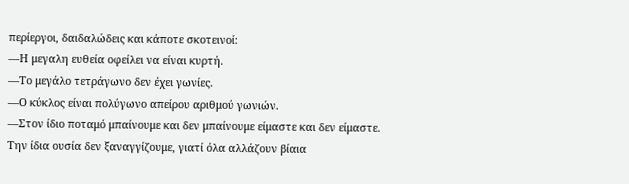περίεργοι, δαιδαλώδεις και κάποτε σκοτεινοί:
―Η μεγαλη ευθεία οφείλει να είναι κυρτή.
―Το μεγάλο τετράγωνο δεν έχει γωνίες.
―Ο κύκλος είναι πολύγωνο απείρου αριθμού γωνιών.
―Στον ίδιο ποταμό μπαίνουμε και δεν μπαίνουμε είμαστε και δεν είμαστε.
Την ίδια ουσία δεν ξαναγγίζουμε, γιατί όλα αλλάζουν βίαια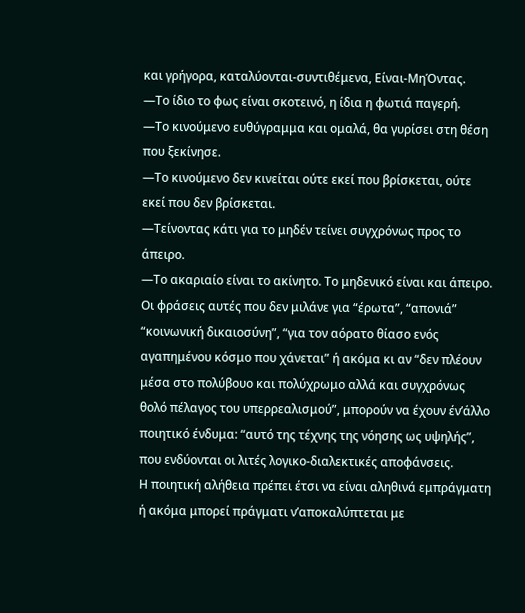και γρήγορα, καταλύονται-συντιθέμενα, Είναι-ΜηΌντας.
―Το ίδιο το φως είναι σκοτεινό, η ίδια η φωτιά παγερή.
―Το κινούμενο ευθύγραμμα και ομαλά, θα γυρίσει στη θέση που ξεκίνησε.
―Το κινούμενο δεν κινείται ούτε εκεί που βρίσκεται, ούτε εκεί που δεν βρίσκεται.
―Τείνοντας κάτι για το μηδέν τείνει συγχρόνως προς το άπειρο.
―Το ακαριαίο είναι το ακίνητο. Το μηδενικό είναι και άπειρο.
Οι φράσεις αυτές που δεν μιλάνε για “έρωτα”, “απονιά” “κοινωνική δικαιοσύνη”, “για τον αόρατο θίασο ενός αγαπημένου κόσμο που χάνεται” ή ακόμα κι αν “δεν πλέουν μέσα στο πολύβουο και πολύχρωμο αλλά και συγχρόνως θολό πέλαγος του υπερρεαλισμού”, μπορούν να έχουν έν’άλλο ποιητικό ένδυμα: “αυτό της τέχνης της νόησης ως υψηλής”, που ενδύονται οι λιτές λογικο-διαλεκτικές αποφάνσεις.
Η ποιητική αλήθεια πρέπει έτσι να είναι αληθινά εμπράγματη ή ακόμα μπορεί πράγματι ν’αποκαλύπτεται με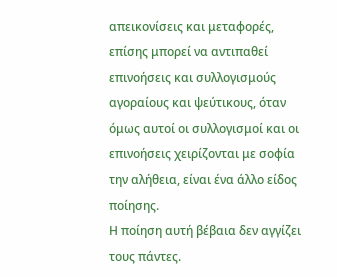απεικονίσεις και μεταφορές, επίσης μπορεί να αντιπαθεί επινοήσεις και συλλογισμούς αγοραίους και ψεύτικους, όταν όμως αυτοί οι συλλογισμοί και οι επινοήσεις χειρίζονται με σοφία την αλήθεια, είναι ένα άλλο είδος ποίησης.
Η ποίηση αυτή βέβαια δεν αγγίζει τους πάντες.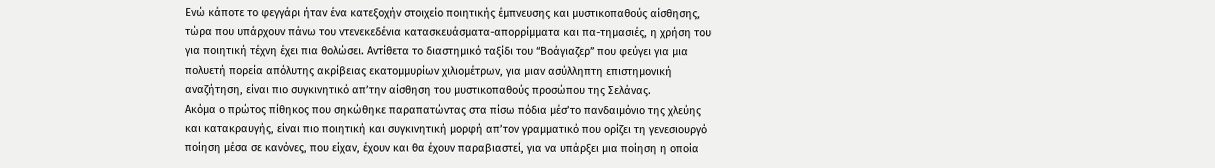Ενώ κάποτε το φεγγάρι ήταν ένα κατεξοχήν στοιχείο ποιητικής έμπνευσης και μυστικοπαθούς αίσθησης, τώρα που υπάρχουν πάνω του ντενεκεδένια κατασκευάσματα-απορρίμματα και πα-τημασιές, η χρήση του για ποιητική τέχνη έχει πια θολώσει. Αντίθετα το διαστημικό ταξίδι του “Βοάγιαζερ” που φεύγει για μια πολυετή πορεία απόλυτης ακρίβειας εκατομμυρίων χιλιομέτρων, για μιαν ασύλληπτη επιστημονική αναζήτηση, είναι πιο συγκινητικό απ’την αίσθηση του μυστικοπαθούς προσώπου της Σελάνας.
Ακόμα ο πρώτος πίθηκος που σηκώθηκε παραπατώντας στα πίσω πόδια μέσ’το πανδαιμόνιο της χλεύης και κατακραυγής, είναι πιο ποιητική και συγκινητική μορφή απ’τον γραμματικό που ορίζει τη γενεσιουργό ποίηση μέσα σε κανόνες, που είχαν, έχουν και θα έχουν παραβιαστεί, για να υπάρξει μια ποίηση η οποία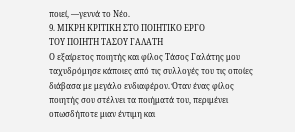ποιεί, ―γεννά το Νέο.
9. ΜΙΚΡΗ ΚΡΙΤΙΚΗ ΣΤΟ ΠΟΙΗΤΙΚΟ ΕΡΓΟ
ΤΟΥ ΠΟΙΗΤΗ ΤΑΣΟΥ ΓΑΛΑΤΗ
Ο εξαίρετος ποιητής και φίλος Τάσος Γαλάτης μου ταχυδρόμησε κάποιες από τις συλλογές του τις οποίες διάβασα με μεγάλο ενδιαφέρον. Όταν ένας φίλος ποιητής σου στέλνει τα ποιήματά του, περιμένει οπωσδήποτε μιαν έντιμη και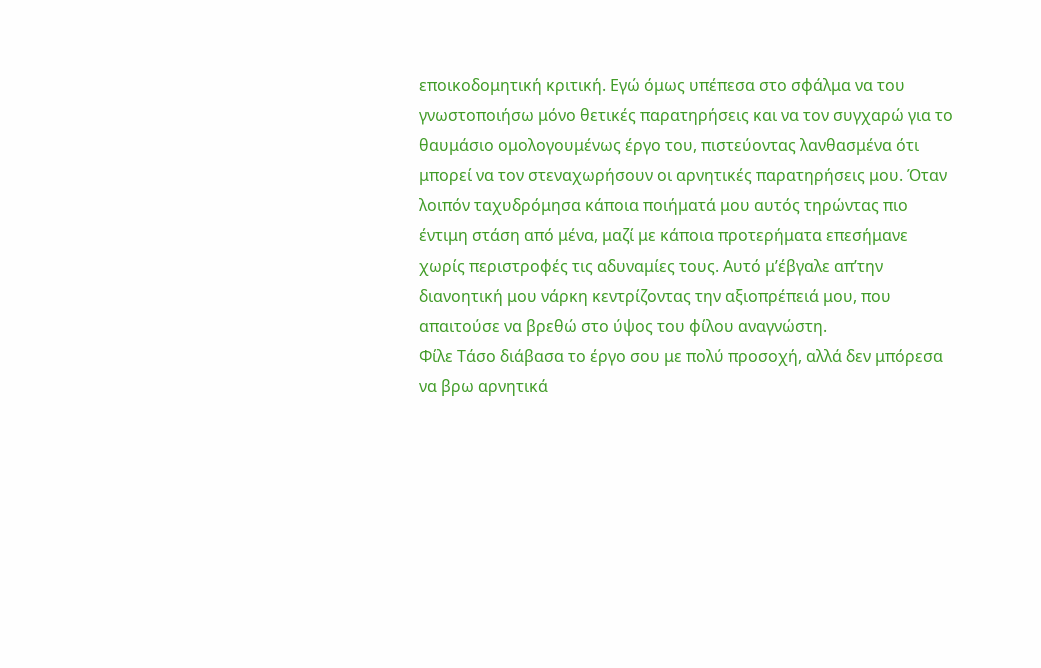εποικοδομητική κριτική. Εγώ όμως υπέπεσα στο σφάλμα να του γνωστοποιήσω μόνο θετικές παρατηρήσεις και να τον συγχαρώ για το θαυμάσιο ομολογουμένως έργο του, πιστεύοντας λανθασμένα ότι μπορεί να τον στεναχωρήσουν οι αρνητικές παρατηρήσεις μου. Όταν λοιπόν ταχυδρόμησα κάποια ποιήματά μου αυτός τηρώντας πιο έντιμη στάση από μένα, μαζί με κάποια προτερήματα επεσήμανε χωρίς περιστροφές τις αδυναμίες τους. Αυτό μ’έβγαλε απ’την διανοητική μου νάρκη κεντρίζοντας την αξιοπρέπειά μου, που απαιτούσε να βρεθώ στο ύψος του φίλου αναγνώστη.
Φίλε Τάσο διάβασα το έργο σου με πολύ προσοχή, αλλά δεν μπόρεσα να βρω αρνητικά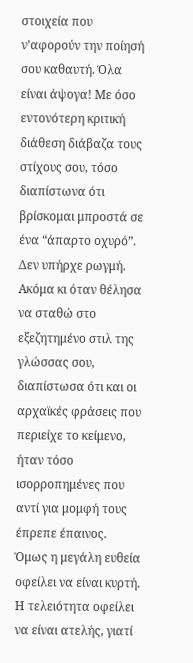στοιχεία που ν’αφορούν την ποίησή σου καθαυτή. Όλα είναι άψογα! Με όσο εντονότερη κριτική διάθεση διάβαζα τους στίχους σου, τόσο διαπίστωνα ότι βρίσκομαι μπροστά σε ένα “άπαρτο οχυρό”. Δεν υπήρχε ρωγμή. Ακόμα κι όταν θέλησα να σταθώ στο εξεζητημένο στιλ της γλώσσας σου, διαπίστωσα ότι και οι αρχαϊκές φράσεις που περιείχε το κείμενο, ήταν τόσο ισορροπημένες που αντί για μομφή τους έπρεπε έπαινος.
Όμως η μεγάλη ευθεία οφείλει να είναι κυρτή. Η τελειότητα οφείλει να είναι ατελής, γιατί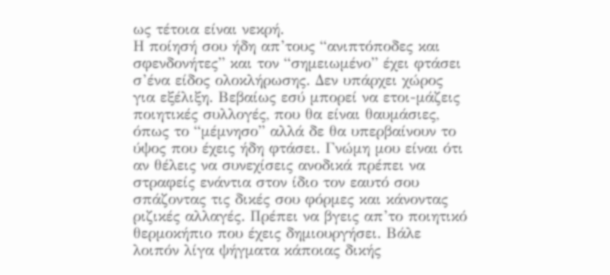ως τέτοια είναι νεκρή.
Η ποίησή σου ήδη απ’τους “ανιπτόποδες και σφενδονήτες” και τον “σημειωμένο” έχει φτάσει σ’ένα είδος ολοκλήρωσης. Δεν υπάρχει χώρος για εξέλιξη. Βεβαίως εσύ μπορεί να ετοι-μάζεις ποιητικές συλλογές, που θα είναι θαυμάσιες, όπως το “μέμνησο” αλλά δε θα υπερβαίνουν το ύψος που έχεις ήδη φτάσει. Γνώμη μου είναι ότι αν θέλεις να συνεχίσεις ανοδικά πρέπει να στραφείς ενάντια στον ίδιο τον εαυτό σου σπάζοντας τις δικές σου φόρμες και κάνοντας ριζικές αλλαγές. Πρέπει να βγεις απ’το ποιητικό θερμοκήπιο που έχεις δημιουργήσει. Βάλε λοιπόν λίγα ψήγματα κάποιας δικής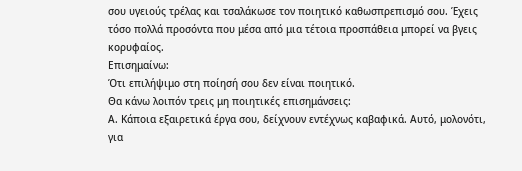σου υγειούς τρέλας και τσαλάκωσε τον ποιητικό καθωσπρεπισμό σου. Έχεις τόσο πολλά προσόντα που μέσα από μια τέτοια προσπάθεια μπορεί να βγεις κορυφαίος.
Επισημαίνω:
Ότι επιλήψιμο στη ποίησή σου δεν είναι ποιητικό.
Θα κάνω λοιπόν τρεις μη ποιητικές επισημάνσεις:
Α. Κάποια εξαιρετικά έργα σου, δείχνουν εντέχνως καβαφικά. Αυτό, μολονότι, για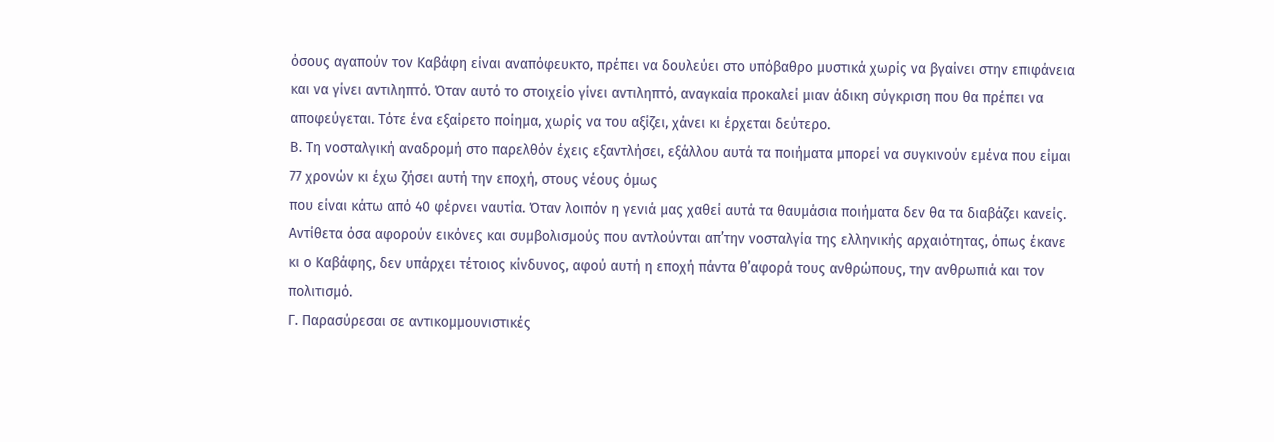όσους αγαπούν τον Καβάφη είναι αναπόφευκτο, πρέπει να δουλεύει στο υπόβαθρο μυστικά χωρίς να βγαίνει στην επιφάνεια και να γίνει αντιληπτό. Όταν αυτό το στοιχείο γίνει αντιληπτό, αναγκαία προκαλεί μιαν άδικη σύγκριση που θα πρέπει να αποφεύγεται. Τότε ένα εξαίρετο ποίημα, χωρίς να του αξίζει, χάνει κι έρχεται δεύτερο.
Β. Τη νοσταλγική αναδρομή στο παρελθόν έχεις εξαντλήσει, εξάλλου αυτά τα ποιήματα μπορεί να συγκινούν εμένα που είμαι 77 χρονών κι έχω ζήσει αυτή την εποχή, στους νέους όμως
που είναι κάτω από 40 φέρνει ναυτία. Όταν λοιπόν η γενιά μας χαθεί αυτά τα θαυμάσια ποιήματα δεν θα τα διαβάζει κανείς. Αντίθετα όσα αφορούν εικόνες και συμβολισμούς που αντλούνται απ’την νοσταλγία της ελληνικής αρχαιότητας, όπως έκανε κι ο Καβάφης, δεν υπάρχει τέτοιος κίνδυνος, αφού αυτή η εποχή πάντα θ’αφορά τους ανθρώπους, την ανθρωπιά και τον πολιτισμό.
Γ. Παρασύρεσαι σε αντικομμουνιστικές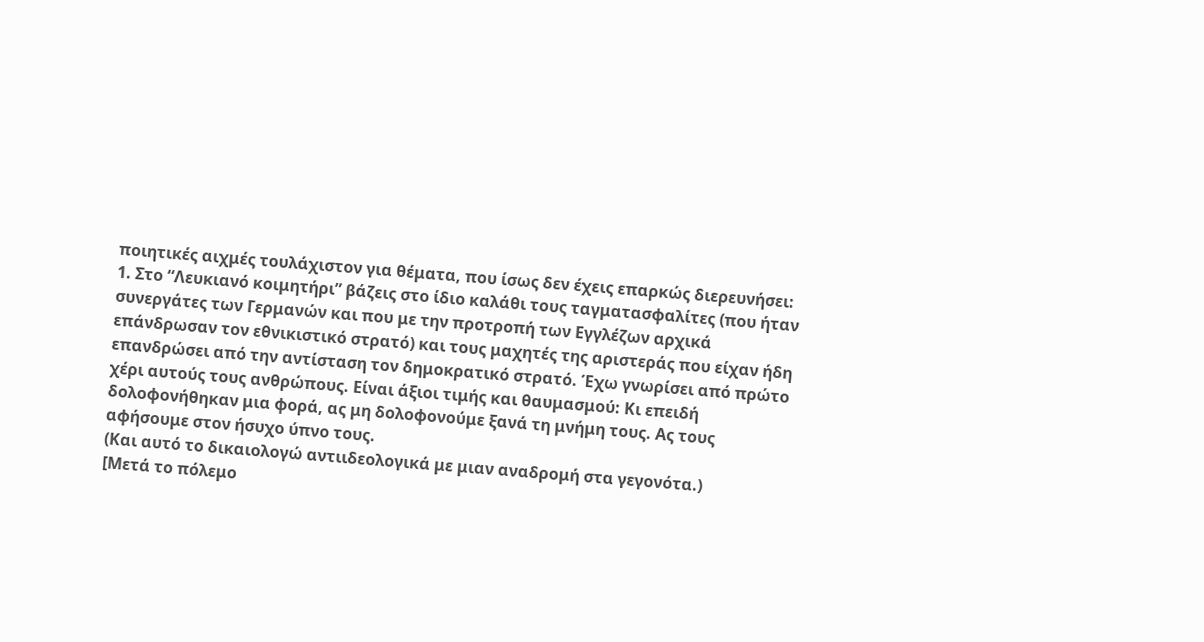ποιητικές αιχμές τουλάχιστον για θέματα, που ίσως δεν έχεις επαρκώς διερευνήσει:
1. Στο “Λευκιανό κοιμητήρι” βάζεις στο ίδιο καλάθι τους ταγματασφαλίτες (που ήταν συνεργάτες των Γερμανών και που με την προτροπή των Εγγλέζων αρχικά επάνδρωσαν τον εθνικιστικό στρατό) και τους μαχητές της αριστεράς που είχαν ήδη επανδρώσει από την αντίσταση τον δημοκρατικό στρατό. Έχω γνωρίσει από πρώτο χέρι αυτούς τους ανθρώπους. Είναι άξιοι τιμής και θαυμασμού: Κι επειδή δολοφονήθηκαν μια φορά, ας μη δολοφονούμε ξανά τη μνήμη τους. Ας τους αφήσουμε στον ήσυχο ύπνο τους.
(Και αυτό το δικαιολογώ αντιιδεολογικά με μιαν αναδρομή στα γεγονότα.)
[Μετά το πόλεμο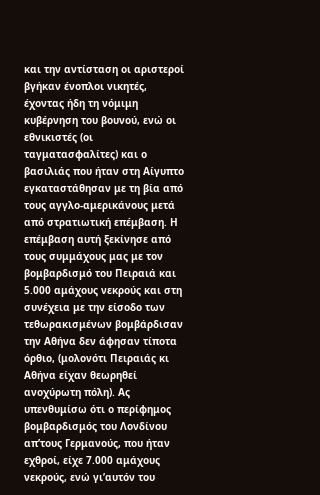και την αντίσταση οι αριστεροί βγήκαν ένοπλοι νικητές, έχοντας ήδη τη νόμιμη κυβέρνηση του βουνού, ενώ οι εθνικιστές (οι ταγματασφαλίτες) και ο βασιλιάς που ήταν στη Αίγυπτο εγκαταστάθησαν με τη βία από τους αγγλο-αμερικάνους μετά από στρατιωτική επέμβαση. Η επέμβαση αυτή ξεκίνησε από τους συμμάχους μας με τον βομβαρδισμό του Πειραιά και 5.000 αμάχους νεκρούς και στη συνέχεια με την είσοδο των τεθωρακισμένων βομβάρδισαν την Αθήνα δεν άφησαν τίποτα όρθιο, (μολονότι Πειραιάς κι Αθήνα είχαν θεωρηθεί ανοχύρωτη πόλη). Ας υπενθυμίσω ότι ο περίφημος βομβαρδισμός του Λονδίνου απ’τους Γερμανούς, που ήταν εχθροί, είχε 7.000 αμάχους νεκρούς, ενώ γι’αυτόν του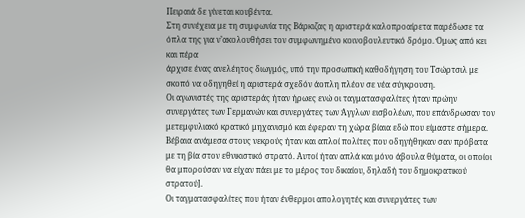Πειραιά δε γίνεται κουβέντα.
Στη συνέχεια με τη συμφωνία της Βάρκιζας η αριστερά καλοπροαίρετα παρέδωσε τα όπλα της για ν’ακολουθήσει τον συμφωνημένο κοινοβουλευτικό δρόμο. Όμως από κει και πέρα
άρχισε ένας ανελέητος διωγμός, υπό την προσωπική καθοδήγηση του Τσώρτσιλ με σκοπό να οδηγηθεί η αριστερά σχεδόν άοπλη πλέον σε νέα σύγκρουση.
Οι αγωνιστές της αριστεράς ήταν ήρωες ενώ οι ταγματασφαλίτες ήταν πρώην συνεργάτες των Γερμανών και συνεργάτες των Άγγλων εισβολέων, που επάνδρωσαν τον μετεμφυλιακό κρατικό μηχανισμό και έφεραν τη χώρα βίαια εδώ που είμαστε σήμερα. Βέβαια ανάμεσα στους νεκρούς ήταν και απλοί πολίτες που οδηγήθηκαν σαν πρόβατα με τη βία στον εθνικιστικό στρατό. Αυτοί ήταν απλά και μόνο άβουλα θύματα, οι οποίοι θα μπορούσαν να είχαν πάει με το μέρος του δικαίου, δηλαδή του δημοκρατικού στρατού].
Οι ταγματασφαλίτες που ήταν ένθερμοι απολογητές και συνεργάτες των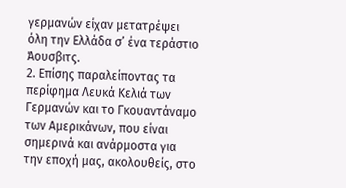γερμανών είχαν μετατρέψει όλη την Ελλάδα σ’ ένα τεράστιο Άουσβιτς.
2. Επίσης παραλείποντας τα περίφημα Λευκά Κελιά των Γερμανών και το Γκουαντάναμο των Αμερικάνων, που είναι σημερινά και ανάρμοστα για την εποχή μας, ακολουθείς, στο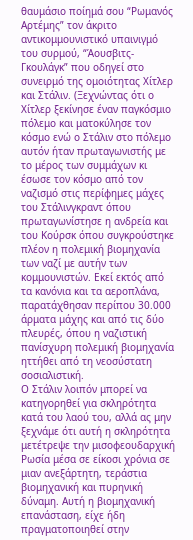θαυμάσιο ποίημά σου “Ρωμανός Αρτέμης” τον άκριτο αντικομμουνιστικό υπαινιγμό του συρμού, “Άουσβιτς-Γκουλάγκ” που οδηγεί στο συνειρμό της ομοιότητας Χίτλερ και Στάλιν. (Ξεχνώντας ότι ο Χίτλερ ξεκίνησε έναν παγκόσμιο πόλεμο και ματοκύλησε τον κόσμο ενώ ο Στάλιν στο πόλεμο αυτόν ήταν πρωταγωνιστής με το μέρος των συμμάχων κι έσωσε τον κόσμο από τον ναζισμό στις περίφημες μάχες του Στάλινγκραντ όπου πρωταγωνίστησε η ανδρεία και του Κούρσκ όπου συγκρούστηκε πλέον η πολεμική βιομηχανία των ναζί με αυτήν των κομμουνιστών. Εκεί εκτός από τα κανόνια και τα αεροπλάνα, παρατάχθησαν περίπου 30.000 άρματα μάχης και από τις δύο πλευρές, όπου η ναζιστική πανίσχυρη πολεμική βιομηχανία ηττήθει από τη νεοσύστατη σοσιαλιστική.
Ο Στάλιν λοιπόν μπορεί να κατηγορηθεί για σκληρότητα κατά του λαού του, αλλά ας μην ξεχνάμε ότι αυτή η σκληρότητα μετέτρεψε την μισοφεουδαρχική Ρωσία μέσα σε είκοσι χρόνια σε μιαν ανεξάρτητη, τεράστια βιομηχανική και πυρηνική δύναμη. Αυτή η βιομηχανική επανάσταση, είχε ήδη πραγματοποιηθεί στην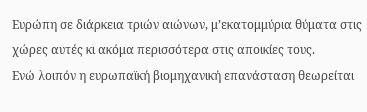Ευρώπη σε διάρκεια τριών αιώνων, μ’εκατομμύρια θύματα στις χώρες αυτές κι ακόμα περισσότερα στις αποικίες τους.
Ενώ λοιπόν η ευρωπαϊκή βιομηχανική επανάσταση θεωρείται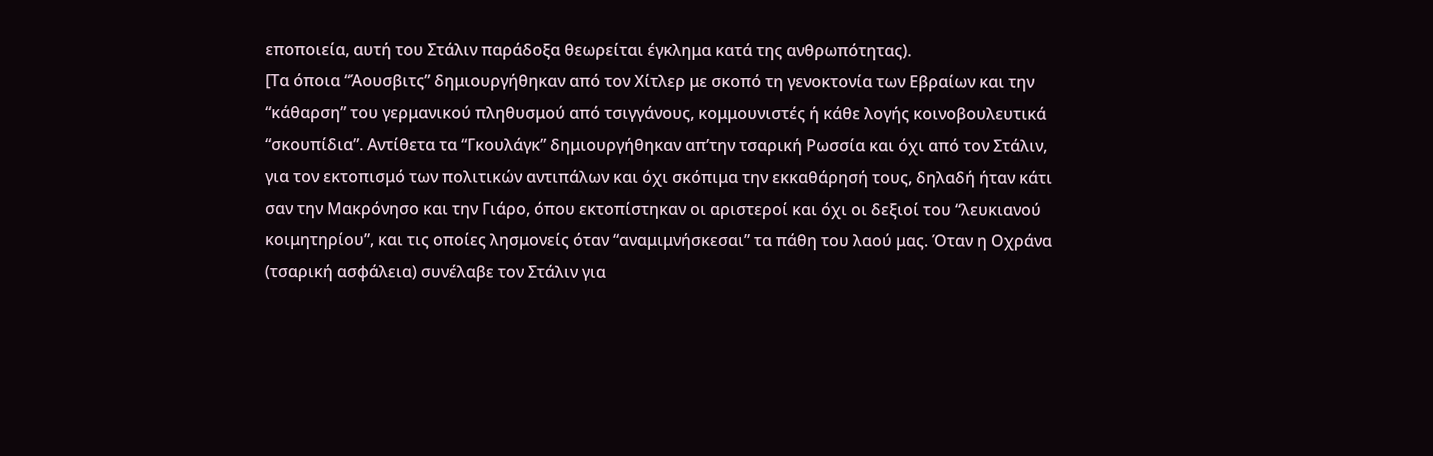εποποιεία, αυτή του Στάλιν παράδοξα θεωρείται έγκλημα κατά της ανθρωπότητας).
[Τα όποια “Άουσβιτς” δημιουργήθηκαν από τον Χίτλερ με σκοπό τη γενοκτονία των Εβραίων και την “κάθαρση” του γερμανικού πληθυσμού από τσιγγάνους, κομμουνιστές ή κάθε λογής κοινοβουλευτικά “σκουπίδια”. Αντίθετα τα “Γκουλάγκ” δημιουργήθηκαν απ’την τσαρική Ρωσσία και όχι από τον Στάλιν, για τον εκτοπισμό των πολιτικών αντιπάλων και όχι σκόπιμα την εκκαθάρησή τους, δηλαδή ήταν κάτι σαν την Μακρόνησο και την Γιάρο, όπου εκτοπίστηκαν οι αριστεροί και όχι οι δεξιοί του “λευκιανού κοιμητηρίου”, και τις οποίες λησμονείς όταν “αναμιμνήσκεσαι” τα πάθη του λαού μας. Όταν η Οχράνα (τσαρική ασφάλεια) συνέλαβε τον Στάλιν για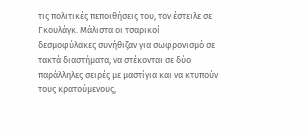τις πολιτικές πεποιθήσεις του, τον έστειλε σε Γκουλάγκ. Μάλιστα οι τσαρικοί δεσμοφύλακες συνήθιζαν για σωφρονισμό σε τακτά διαστήματα, να στέκονται σε δύο παράλληλες σειρές με μαστίγια και να κτυπούν τους κρατούμενους,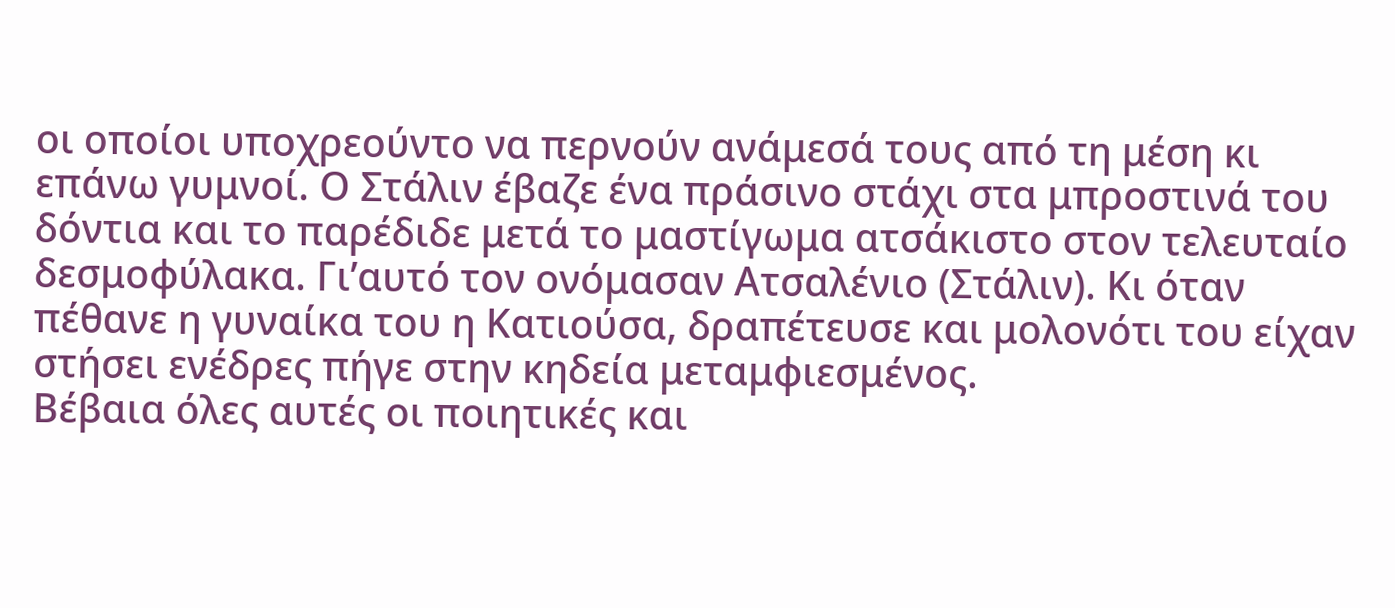οι οποίοι υποχρεούντο να περνούν ανάμεσά τους από τη μέση κι επάνω γυμνοί. Ο Στάλιν έβαζε ένα πράσινο στάχι στα μπροστινά του δόντια και το παρέδιδε μετά το μαστίγωμα ατσάκιστο στον τελευταίο δεσμοφύλακα. Γι’αυτό τον ονόμασαν Ατσαλένιο (Στάλιν). Κι όταν πέθανε η γυναίκα του η Κατιούσα, δραπέτευσε και μολονότι του είχαν στήσει ενέδρες πήγε στην κηδεία μεταμφιεσμένος.
Βέβαια όλες αυτές οι ποιητικές και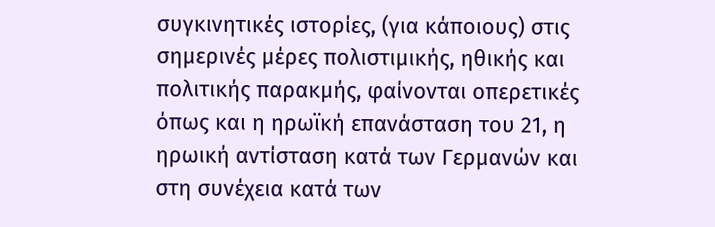συγκινητικές ιστορίες, (για κάποιους) στις σημερινές μέρες πολιστιμικής, ηθικής και πολιτικής παρακμής, φαίνονται οπερετικές όπως και η ηρωϊκή επανάσταση του 21, η ηρωική αντίσταση κατά των Γερμανών και στη συνέχεια κατά των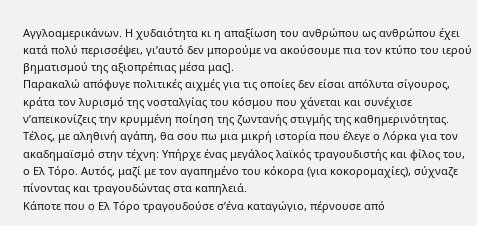Αγγλοαμερικάνων. Η χυδαιότητα κι η απαξίωση του ανθρώπου ως ανθρώπου έχει κατά πολύ περισσέψει, γι’αυτό δεν μπορούμε να ακούσουμε πια τον κτύπο του ιερού βηματισμού της αξιοπρέπιας μέσα μας].
Παρακαλώ απόφυγε πολιτικές αιχμές για τις οποίες δεν είσαι απόλυτα σίγουρος, κράτα τον λυρισμό της νοσταλγίας του κόσμου που χάνεται και συνέχισε ν’απεικονίζεις την κρυμμένη ποίηση της ζωντανής στιγμής της καθημερινότητας.
Τέλος, με αληθινή αγάπη, θα σου πω μια μικρή ιστορία που έλεγε ο Λόρκα για τον ακαδημαϊσμό στην τέχνη: Υπήρχε ένας μεγάλος λαϊκός τραγουδιστής και φίλος του, ο Ελ Τόρο. Αυτός, μαζί με τον αγαπημένο του κόκορα (για κοκορομαχίες), σύχναζε πίνοντας και τραγουδώντας στα καπηλειά.
Κάποτε που ο Ελ Τόρο τραγουδούσε σ’ένα καταγώγιο, πέρνουσε από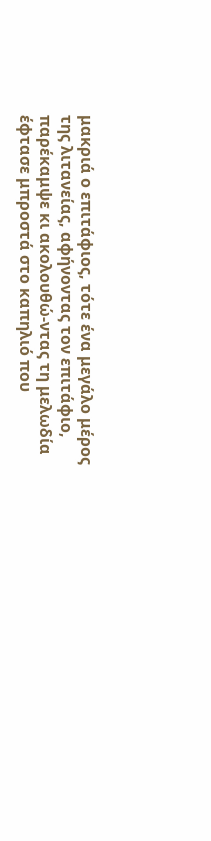μακριά ο επιτάφιος, τότε ένα μεγάλο μέρος της λιτανείας, αφήνοντας τον επιτάφιο, παρέκαμψε κι ακολουθώ-ντας τη μελωδία έφτασε μπροστά στο καπηλιό που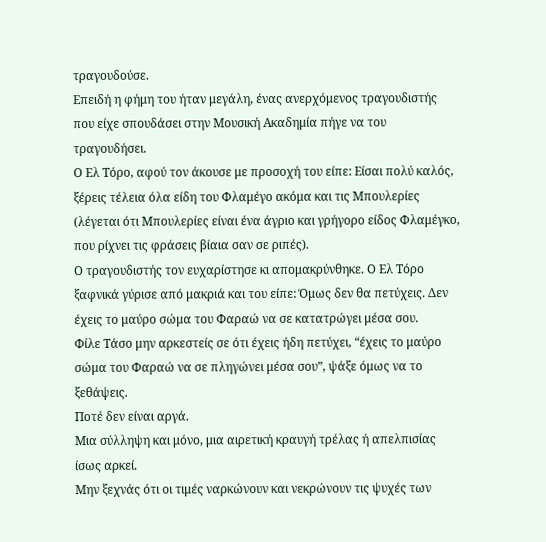τραγουδούσε.
Επειδή η φήμη του ήταν μεγάλη, ένας ανερχόμενος τραγουδιστής που είχε σπουδάσει στην Μουσική Ακαδημία πήγε να του τραγουδήσει.
Ο Ελ Τόρο, αφού τον άκουσε με προσοχή του είπε: Είσαι πολύ καλός, ξέρεις τέλεια όλα είδη του Φλαμέγο ακόμα και τις Μπουλερίες (λέγεται ότι Μπουλερίες είναι ένα άγριο και γρήγορο είδος Φλαμέγκο, που ρίχνει τις φράσεις βίαια σαν σε ριπές).
Ο τραγουδιστής τον ευχαρίστησε κι απομακρύνθηκε. Ο Ελ Τόρο ξαφνικά γύρισε από μακριά και του είπε: Όμως δεν θα πετύχεις. Δεν έχεις το μαύρο σώμα του Φαραώ να σε κατατρώγει μέσα σου.
Φίλε Τάσο μην αρκεστείς σε ότι έχεις ήδη πετύχει, “έχεις το μαύρο σώμα του Φαραώ να σε πληγώνει μέσα σου”, ψάξε όμως να το ξεθάψεις.
Ποτέ δεν είναι αργά.
Μια σύλληψη και μόνο, μια αιρετική κραυγή τρέλας ή απελπισίας ίσως αρκεί.
Μην ξεχνάς ότι οι τιμές ναρκώνουν και νεκρώνουν τις ψυχές των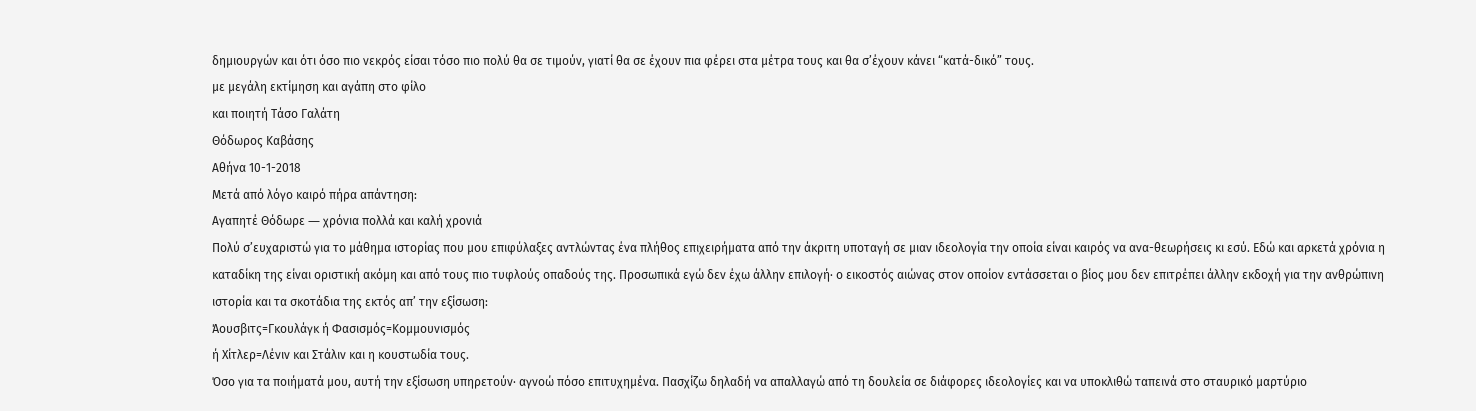δημιουργών και ότι όσο πιο νεκρός είσαι τόσο πιο πολύ θα σε τιμούν, γιατί θα σε έχουν πια φέρει στα μέτρα τους και θα σ’έχουν κάνει “κατά-δικό” τους.
με μεγάλη εκτίμηση και αγάπη στο φίλο
και ποιητή Τάσο Γαλάτη
Θόδωρος Καβάσης
Αθήνα 10-1-2018
Μετά από λόγο καιρό πήρα απάντηση:
Αγαπητέ Θόδωρε ― χρόνια πολλά και καλή χρονιά
Πολύ σ’ευχαριστώ για το μάθημα ιστορίας που μου επιφύλαξες αντλώντας ένα πλήθος επιχειρήματα από την άκριτη υποταγή σε μιαν ιδεολογία την οποία είναι καιρός να ανα-θεωρήσεις κι εσύ. Εδώ και αρκετά χρόνια η καταδίκη της είναι οριστική ακόμη και από τους πιο τυφλούς οπαδούς της. Προσωπικά εγώ δεν έχω άλλην επιλογή· ο εικοστός αιώνας στον οποίον εντάσσεται ο βίος μου δεν επιτρέπει άλλην εκδοχή για την ανθρώπινη ιστορία και τα σκοτάδια της εκτός απ’ την εξίσωση:
Άουσβιτς=Γκουλάγκ ή Φασισμός=Κομμουνισμός
ή Χίτλερ=Λένιν και Στάλιν και η κουστωδία τους.
Όσο για τα ποιήματά μου, αυτή την εξίσωση υπηρετούν· αγνοώ πόσο επιτυχημένα. Πασχίζω δηλαδή να απαλλαγώ από τη δουλεία σε διάφορες ιδεολογίες και να υποκλιθώ ταπεινά στο σταυρικό μαρτύριο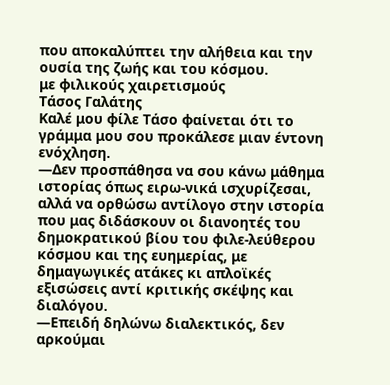που αποκαλύπτει την αλήθεια και την ουσία της ζωής και του κόσμου.
με φιλικούς χαιρετισμούς
Τάσος Γαλάτης
Καλέ μου φίλε Τάσο φαίνεται ότι το γράμμα μου σου προκάλεσε μιαν έντονη ενόχληση.
―Δεν προσπάθησα να σου κάνω μάθημα ιστορίας όπως ειρω-νικά ισχυρίζεσαι, αλλά να ορθώσω αντίλογο στην ιστορία που μας διδάσκουν οι διανοητές του δημοκρατικού βίου του φιλε-λεύθερου κόσμου και της ευημερίας, με δημαγωγικές ατάκες κι απλοϊκές εξισώσεις αντί κριτικής σκέψης και διαλόγου.
―Επειδή δηλώνω διαλεκτικός, δεν αρκούμαι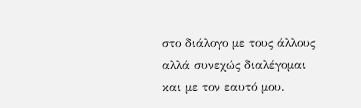στο διάλογο με τους άλλους αλλά συνεχώς διαλέγομαι και με τον εαυτό μου.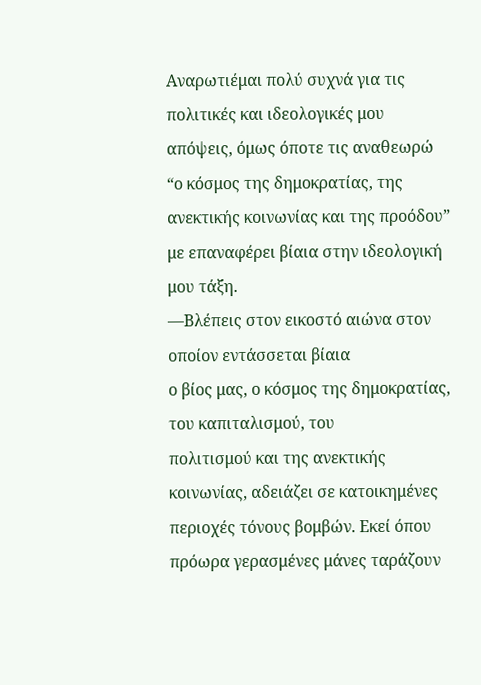Αναρωτιέμαι πολύ συχνά για τις πολιτικές και ιδεολογικές μου απόψεις, όμως όποτε τις αναθεωρώ “ο κόσμος της δημοκρατίας, της ανεκτικής κοινωνίας και της προόδου” με επαναφέρει βίαια στην ιδεολογική μου τάξη.
―Βλέπεις στον εικοστό αιώνα στον οποίον εντάσσεται βίαια
ο βίος μας, ο κόσμος της δημοκρατίας, του καπιταλισμού, του
πολιτισμού και της ανεκτικής κοινωνίας, αδειάζει σε κατοικημένες περιοχές τόνους βομβών. Εκεί όπου πρόωρα γερασμένες μάνες ταράζουν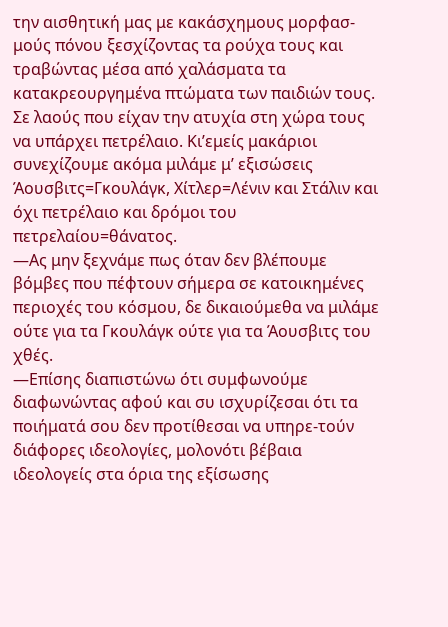την αισθητική μας με κακάσχημους μορφασ-μούς πόνου ξεσχίζοντας τα ρούχα τους και τραβώντας μέσα από χαλάσματα τα κατακρεουργημένα πτώματα των παιδιών τους. Σε λαούς που είχαν την ατυχία στη χώρα τους να υπάρχει πετρέλαιο. Κι’εμείς μακάριοι συνεχίζουμε ακόμα μιλάμε μ’ εξισώσεις Άουσβιτς=Γκουλάγκ, Χίτλερ=Λένιν και Στάλιν και όχι πετρέλαιο και δρόμοι του πετρελαίου=θάνατος.
―Ας μην ξεχνάμε πως όταν δεν βλέπουμε βόμβες που πέφτουν σήμερα σε κατοικημένες περιοχές του κόσμου, δε δικαιούμεθα να μιλάμε ούτε για τα Γκουλάγκ ούτε για τα Άουσβιτς του χθές.
―Επίσης διαπιστώνω ότι συμφωνούμε διαφωνώντας αφού και συ ισχυρίζεσαι ότι τα ποιήματά σου δεν προτίθεσαι να υπηρε-τούν διάφορες ιδεολογίες, μολονότι βέβαια ιδεολογείς στα όρια της εξίσωσης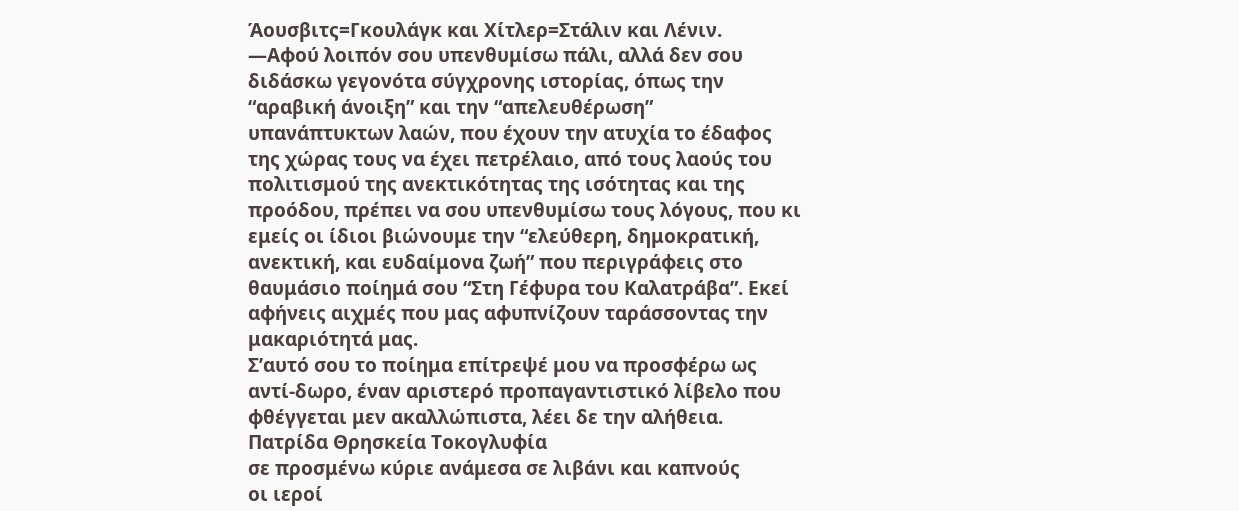Άουσβιτς=Γκουλάγκ και Χίτλερ=Στάλιν και Λένιν.
―Αφού λοιπόν σου υπενθυμίσω πάλι, αλλά δεν σου διδάσκω γεγονότα σύγχρονης ιστορίας, όπως την “αραβική άνοιξη” και την “απελευθέρωση” υπανάπτυκτων λαών, που έχουν την ατυχία το έδαφος της χώρας τους να έχει πετρέλαιο, από τους λαούς του πολιτισμού της ανεκτικότητας της ισότητας και της προόδου, πρέπει να σου υπενθυμίσω τους λόγους, που κι εμείς οι ίδιοι βιώνουμε την “ελεύθερη, δημοκρατική, ανεκτική, και ευδαίμονα ζωή” που περιγράφεις στο θαυμάσιο ποίημά σου “Στη Γέφυρα του Καλατράβα”. Εκεί αφήνεις αιχμές που μας αφυπνίζουν ταράσσοντας την μακαριότητά μας.
Σ’αυτό σου το ποίημα επίτρεψέ μου να προσφέρω ως αντί-δωρο, έναν αριστερό προπαγαντιστικό λίβελο που φθέγγεται μεν ακαλλώπιστα, λέει δε την αλήθεια.
Πατρίδα Θρησκεία Τοκογλυφία
σε προσμένω κύριε ανάμεσα σε λιβάνι και καπνούς
οι ιεροί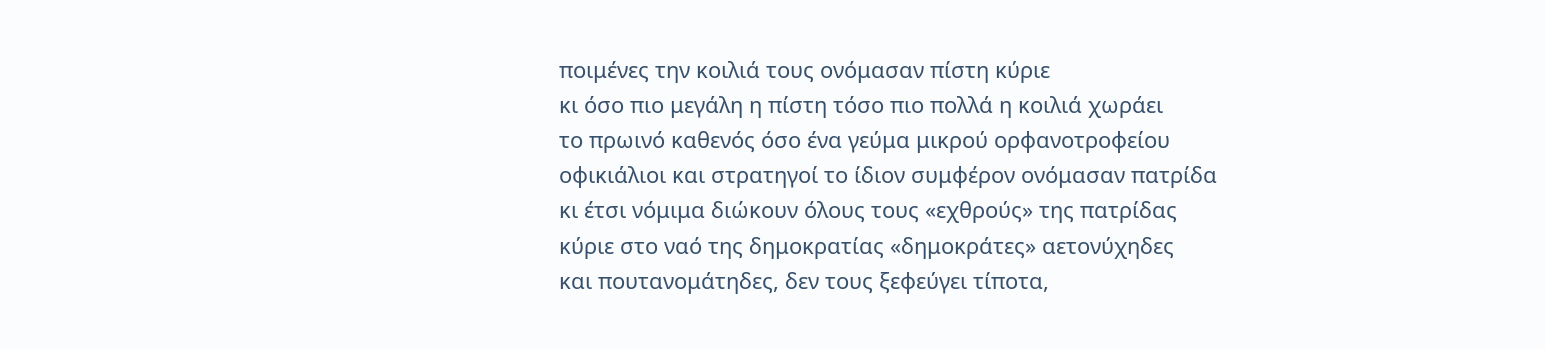ποιμένες την κοιλιά τους ονόμασαν πίστη κύριε
κι όσο πιο μεγάλη η πίστη τόσο πιο πολλά η κοιλιά χωράει
το πρωινό καθενός όσο ένα γεύμα μικρού ορφανοτροφείου
οφικιάλιοι και στρατηγοί το ίδιον συμφέρον ονόμασαν πατρίδα
κι έτσι νόμιμα διώκουν όλους τους «εχθρούς» της πατρίδας
κύριε στο ναό της δημοκρατίας «δημοκράτες» αετονύχηδες
και πουτανομάτηδες, δεν τους ξεφεύγει τίποτα,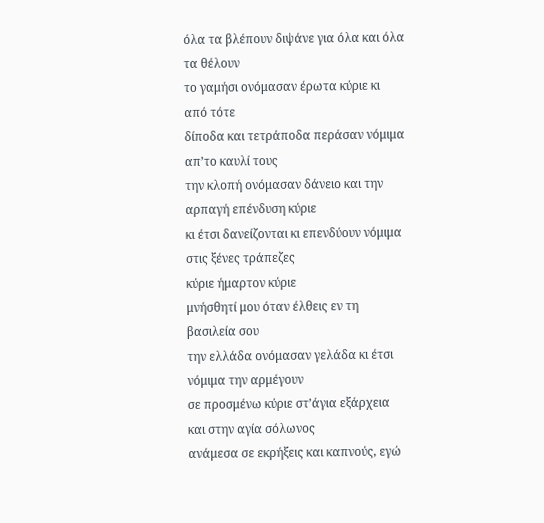όλα τα βλέπουν διψάνε για όλα και όλα τα θέλουν
το γαμήσι ονόμασαν έρωτα κύριε κι από τότε
δίποδα και τετράποδα περάσαν νόμιμα απ’το καυλί τους
την κλοπή ονόμασαν δάνειο και την αρπαγή επένδυση κύριε
κι έτσι δανείζονται κι επενδύουν νόμιμα στις ξένες τράπεζες
κύριε ήμαρτον κύριε
μνήσθητί μου όταν έλθεις εν τη βασιλεία σου
την ελλάδα ονόμασαν γελάδα κι έτσι νόμιμα την αρμέγουν
σε προσμένω κύριε στ’άγια εξάρχεια και στην αγία σόλωνος
ανάμεσα σε εκρήξεις και καπνούς, εγώ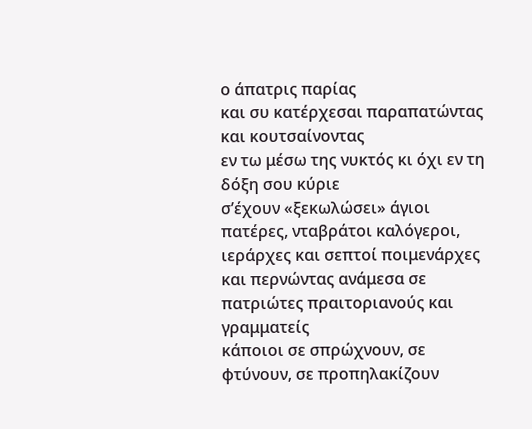ο άπατρις παρίας
και συ κατέρχεσαι παραπατώντας και κουτσαίνοντας
εν τω μέσω της νυκτός κι όχι εν τη δόξη σου κύριε
σ’έχουν «ξεκωλώσει» άγιοι πατέρες, νταβράτοι καλόγεροι,
ιεράρχες και σεπτοί ποιμενάρχες και περνώντας ανάμεσα σε
πατριώτες πραιτοριανούς και γραμματείς
κάποιοι σε σπρώχνουν, σε φτύνουν, σε προπηλακίζουν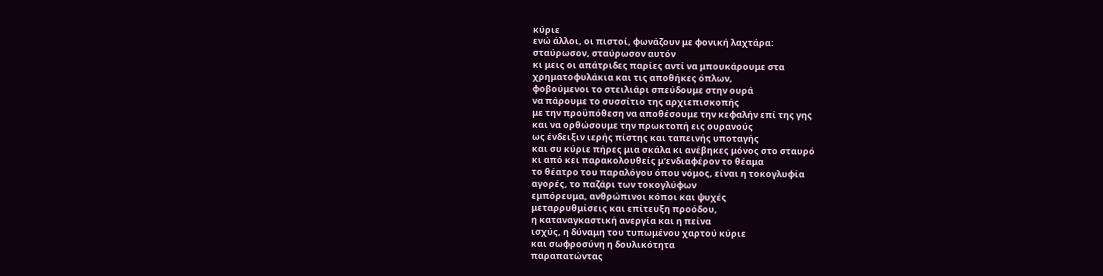κύριε
ενώ άλλοι, οι πιστοί, φωνάζουν με φονική λαχτάρα:
σταύρωσον, σταύρωσον αυτόν
κι μεις οι απάτριδες παρίες αντί να μπουκάρουμε στα
χρηματοφυλάκια και τις αποθήκες όπλων,
φοβούμενοι το στειλιάρι σπεύδουμε στην ουρά
να πάρουμε το συσσίτιο της αρχιεπισκοπής
με την προϋπόθεση να αποθέσουμε την κεφαλήν επί της γης
και να ορθώσουμε την πρωκτοπή εις ουρανούς
ως ένδειξιν ιερής πίστης και ταπεινής υποταγής
και συ κύριε πήρες μια σκάλα κι ανέβηκες μόνος στο σταυρό
κι από κει παρακολουθείς μ’ενδιαφέρον το θέαμα
το θέατρο του παραλόγου όπου νόμος, είναι η τοκογλυφία
αγορές, το παζάρι των τοκογλύφων
εμπόρευμα, ανθρώπινοι κόποι και ψυχές
μεταρρυθμίσεις και επίτευξη προόδου,
η καταναγκαστική ανεργία και η πείνα
ισχύς, η δύναμη του τυπωμένου χαρτού κύριε
και σωφροσύνη η δουλικότητα
παραπατώντας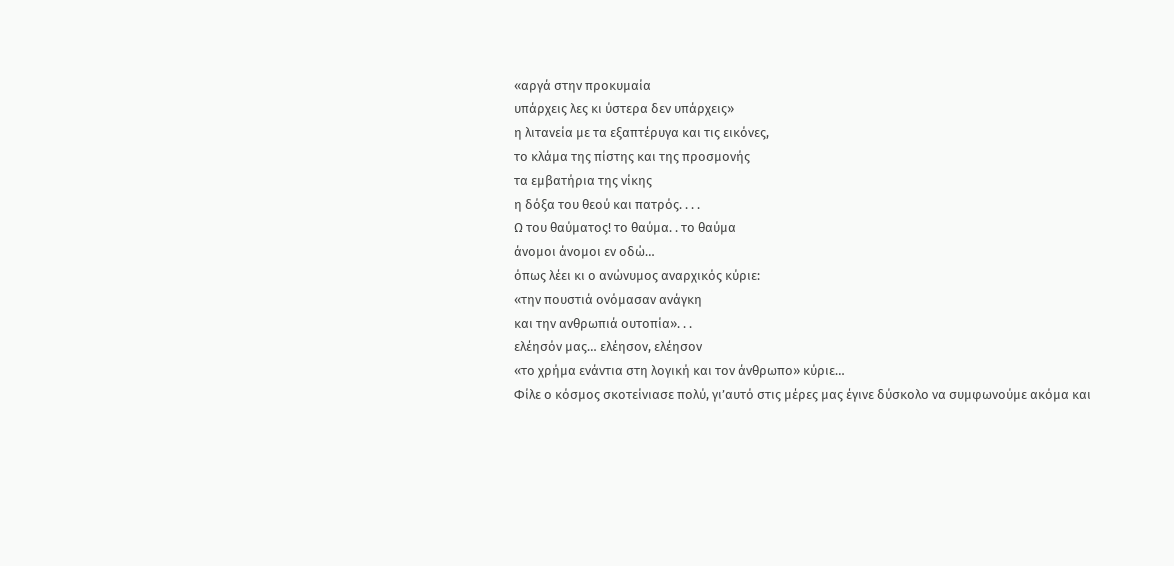«αργά στην προκυμαία
υπάρχεις λες κι ύστερα δεν υπάρχεις»
η λιτανεία με τα εξαπτέρυγα και τις εικόνες,
το κλάμα της πίστης και της προσμονής
τα εμβατήρια της νίκης
η δόξα του θεού και πατρός. . . .
Ω του θαύματος! το θαύμα. . το θαύμα
άνομοι άνομοι εν οδώ…
όπως λέει κι ο ανώνυμος αναρχικός κύριε:
«την πουστιά ονόμασαν ανάγκη
και την ανθρωπιά ουτοπία». . .
ελέησόν μας… ελέησον, ελέησον
«το χρήμα ενάντια στη λογική και τον άνθρωπο» κύριε…
Φίλε ο κόσμος σκοτείνιασε πολύ, γι’αυτό στις μέρες μας έγινε δύσκολο να συμφωνούμε ακόμα και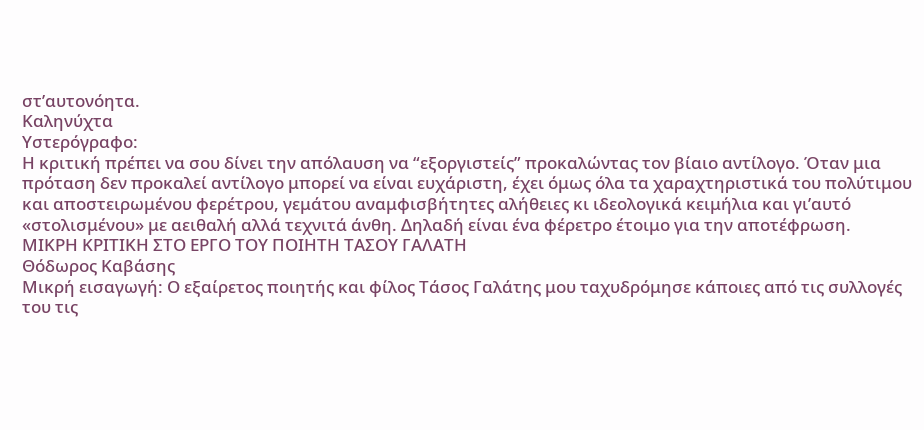στ’αυτονόητα.
Καληνύχτα
Υστερόγραφο:
Η κριτική πρέπει να σου δίνει την απόλαυση να “εξοργιστείς” προκαλώντας τον βίαιο αντίλογο. Όταν μια πρόταση δεν προκαλεί αντίλογο μπορεί να είναι ευχάριστη, έχει όμως όλα τα χαραχτηριστικά του πολύτιμου και αποστειρωμένου φερέτρου, γεμάτου αναμφισβήτητες αλήθειες κι ιδεολογικά κειμήλια και γι’αυτό «στολισμένου» με αειθαλή αλλά τεχνιτά άνθη. Δηλαδή είναι ένα φέρετρο έτοιμο για την αποτέφρωση.
ΜΙΚΡΗ ΚΡΙΤΙΚΗ ΣΤΟ ΕΡΓΟ ΤΟΥ ΠΟΙΗΤΗ ΤΑΣΟΥ ΓΑΛΑΤΗ
Θόδωρος Καβάσης
Μικρή εισαγωγή: Ο εξαίρετος ποιητής και φίλος Τάσος Γαλάτης μου ταχυδρόμησε κάποιες από τις συλλογές του τις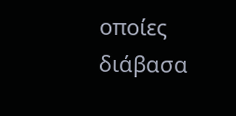οποίες διάβασα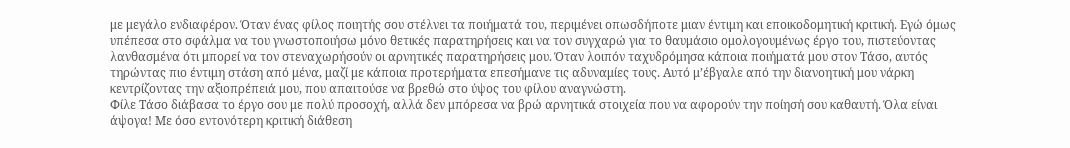με μεγάλο ενδιαφέρον. Όταν ένας φίλος ποιητής σου στέλνει τα ποιήματά του, περιμένει οπωσδήποτε μιαν έντιμη και εποικοδομητική κριτική. Εγώ όμως υπέπεσα στο σφάλμα να του γνωστοποιήσω μόνο θετικές παρατηρήσεις και να τον συγχαρώ για το θαυμάσιο ομολογουμένως έργο του, πιστεύοντας λανθασμένα ότι μπορεί να τον στεναχωρήσούν οι αρνητικές παρατηρήσεις μου. Όταν λοιπόν ταχυδρόμησα κάποια ποιήματά μου στον Τάσο, αυτός τηρώντας πιο έντιμη στάση από μένα, μαζί με κάποια προτερήματα επεσήμανε τις αδυναμίες τους. Αυτό μ’έβγαλε από την διανοητική μου νάρκη κεντρίζοντας την αξιοπρέπειά μου, που απαιτούσε να βρεθώ στο ύψος του φίλου αναγνώστη.
Φίλε Τάσο διάβασα το έργο σου με πολύ προσοχή, αλλά δεν μπόρεσα να βρώ αρνητικά στοιχεία που να αφορούν την ποίησή σου καθαυτή. Όλα είναι άψογα! Με όσο εντονότερη κριτική διάθεση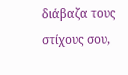διάβαζα τους στίχους σου,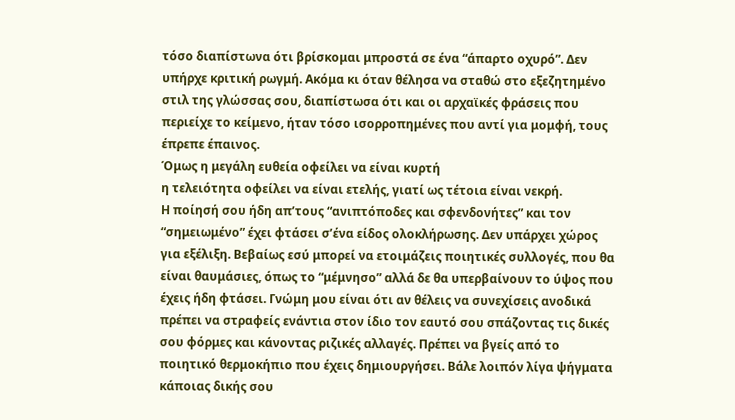τόσο διαπίστωνα ότι βρίσκομαι μπροστά σε ένα “άπαρτο οχυρό”. Δεν υπήρχε κριτική ρωγμή. Ακόμα κι όταν θέλησα να σταθώ στο εξεζητημένο στιλ της γλώσσας σου, διαπίστωσα ότι και οι αρχαϊκές φράσεις που περιείχε το κείμενο, ήταν τόσο ισορροπημένες που αντί για μομφή, τους έπρεπε έπαινος.
Όμως η μεγάλη ευθεία οφείλει να είναι κυρτή
η τελειότητα οφείλει να είναι ετελής, γιατί ως τέτοια είναι νεκρή.
Η ποίησή σου ήδη απ’τους “ανιπτόποδες και σφενδονήτες” και τον “σημειωμένο” έχει φτάσει σ’ένα είδος ολοκλήρωσης. Δεν υπάρχει χώρος για εξέλιξη. Βεβαίως εσύ μπορεί να ετοιμάζεις ποιητικές συλλογές, που θα είναι θαυμάσιες, όπως το “μέμνησο” αλλά δε θα υπερβαίνουν το ύψος που έχεις ήδη φτάσει. Γνώμη μου είναι ότι αν θέλεις να συνεχίσεις ανοδικά πρέπει να στραφείς ενάντια στον ίδιο τον εαυτό σου σπάζοντας τις δικές σου φόρμες και κάνοντας ριζικές αλλαγές. Πρέπει να βγείς από το ποιητικό θερμοκήπιο που έχεις δημιουργήσει. Βάλε λοιπόν λίγα ψήγματα κάποιας δικής σου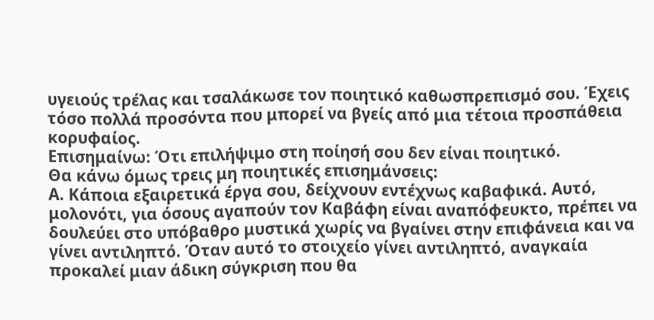υγειούς τρέλας και τσαλάκωσε τον ποιητικό καθωσπρεπισμό σου. Έχεις τόσο πολλά προσόντα που μπορεί να βγείς από μια τέτοια προσπάθεια κορυφαίος.
Επισημαίνω: Ότι επιλήψιμο στη ποίησή σου δεν είναι ποιητικό.
Θα κάνω όμως τρεις μη ποιητικές επισημάνσεις:
Α. Κάποια εξαιρετικά έργα σου, δείχνουν εντέχνως καβαφικά. Αυτό, μολονότι, για όσους αγαπούν τον Καβάφη είναι αναπόφευκτο, πρέπει να δουλεύει στο υπόβαθρο μυστικά χωρίς να βγαίνει στην επιφάνεια και να γίνει αντιληπτό. Όταν αυτό το στοιχείο γίνει αντιληπτό, αναγκαία προκαλεί μιαν άδικη σύγκριση που θα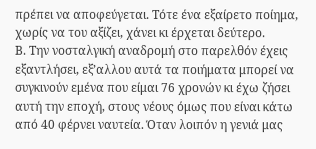πρέπει να αποφεύγεται. Τότε ένα εξαίρετο ποίημα, χωρίς να του αξίζει, χάνει κι έρχεται δεύτερο.
Β. Την νοσταλγική αναδρομή στο παρελθόν έχεις εξαντλήσει, εξ’αλλου αυτά τα ποιήματα μπορεί να συγκινούν εμένα που είμαι 76 χρονών κι έχω ζήσει αυτή την εποχή, στους νέους όμως που είναι κάτω από 40 φέρνει ναυτεία. Όταν λοιπόν η γενιά μας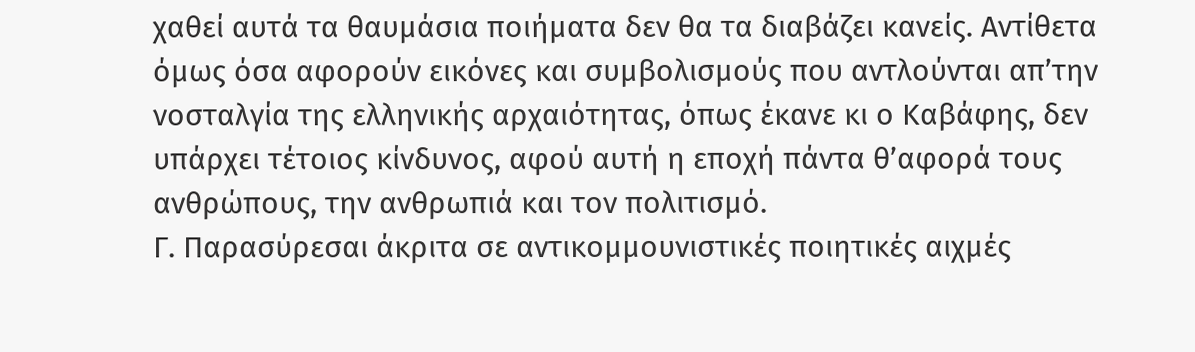χαθεί αυτά τα θαυμάσια ποιήματα δεν θα τα διαβάζει κανείς. Αντίθετα όμως όσα αφορούν εικόνες και συμβολισμούς που αντλούνται απ’την νοσταλγία της ελληνικής αρχαιότητας, όπως έκανε κι ο Καβάφης, δεν υπάρχει τέτοιος κίνδυνος, αφού αυτή η εποχή πάντα θ’αφορά τους ανθρώπους, την ανθρωπιά και τον πολιτισμό.
Γ. Παρασύρεσαι άκριτα σε αντικομμουνιστικές ποιητικές αιχμές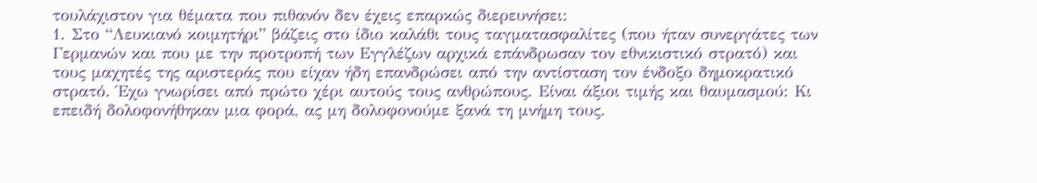τουλάχιστον για θέματα που πιθανόν δεν έχεις επαρκώς διερευνήσει:
1. Στο “Λευκιανό κοιμητήρι” βάζεις στο ίδιο καλάθι τους ταγματασφαλίτες (που ήταν συνεργάτες των Γερμανών και που με την προτροπή των Εγγλέζων αρχικά επάνδρωσαν τον εθνικιστικό στρατό) και τους μαχητές της αριστεράς που είχαν ήδη επανδρώσει από την αντίσταση τον ένδοξο δημοκρατικό στρατό. Έχω γνωρίσει από πρώτο χέρι αυτούς τους ανθρώπους. Είναι άξιοι τιμής και θαυμασμού: Κι επειδή δολοφονήθηκαν μια φορά, ας μη δολοφονούμε ξανά τη μνήμη τους.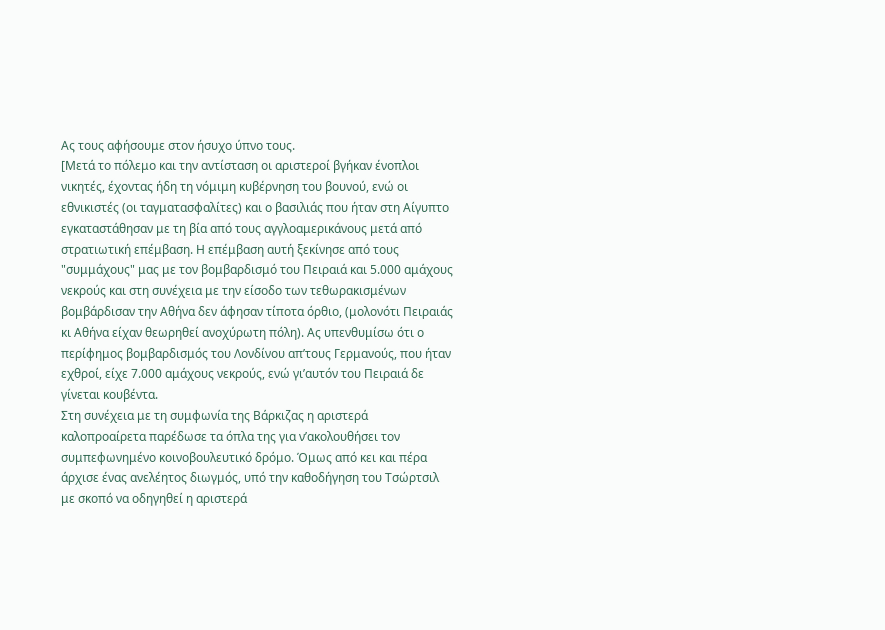Ας τους αφήσουμε στον ήσυχο ύπνο τους.
[Μετά το πόλεμο και την αντίσταση οι αριστεροί βγήκαν ένοπλοι νικητές, έχοντας ήδη τη νόμιμη κυβέρνηση του βουνού, ενώ οι εθνικιστές (οι ταγματασφαλίτες) και ο βασιλιάς που ήταν στη Αίγυπτο εγκαταστάθησαν με τη βία από τους αγγλοαμερικάνους μετά από στρατιωτική επέμβαση. Η επέμβαση αυτή ξεκίνησε από τους "συμμάχους" μας με τον βομβαρδισμό του Πειραιά και 5.000 αμάχους νεκρούς και στη συνέχεια με την είσοδο των τεθωρακισμένων βομβάρδισαν την Αθήνα δεν άφησαν τίποτα όρθιο, (μολονότι Πειραιάς κι Αθήνα είχαν θεωρηθεί ανοχύρωτη πόλη). Ας υπενθυμίσω ότι ο περίφημος βομβαρδισμός του Λονδίνου απ’τους Γερμανούς, που ήταν εχθροί, είχε 7.000 αμάχους νεκρούς, ενώ γι’αυτόν του Πειραιά δε γίνεται κουβέντα.
Στη συνέχεια με τη συμφωνία της Βάρκιζας η αριστερά καλοπροαίρετα παρέδωσε τα όπλα της για ν’ακολουθήσει τον συμπεφωνημένο κοινοβουλευτικό δρόμο. Όμως από κει και πέρα άρχισε ένας ανελέητος διωγμός, υπό την καθοδήγηση του Τσώρτσιλ με σκοπό να οδηγηθεί η αριστερά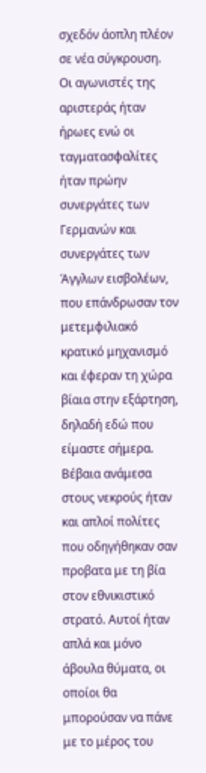σχεδόν άοπλη πλέον σε νέα σύγκρουση.
Οι αγωνιστές της αριστεράς ήταν ήρωες ενώ οι ταγματασφαλίτες ήταν πρώην συνεργάτες των Γερμανών και συνεργάτες των Άγγλων εισβολέων, που επάνδρωσαν τον μετεμφιλιακό κρατικό μηχανισμό και έφεραν τη χώρα βίαια στην εξάρτηση, δηλαδή εδώ που είμαστε σήμερα. Βέβαια ανάμεσα στους νεκρούς ήταν και απλοί πολίτες που οδηγήθηκαν σαν προβατα με τη βία στον εθνικιστικό στρατό. Αυτοί ήταν απλά και μόνο άβουλα θύματα, οι οποίοι θα μπορούσαν να πάνε με το μέρος του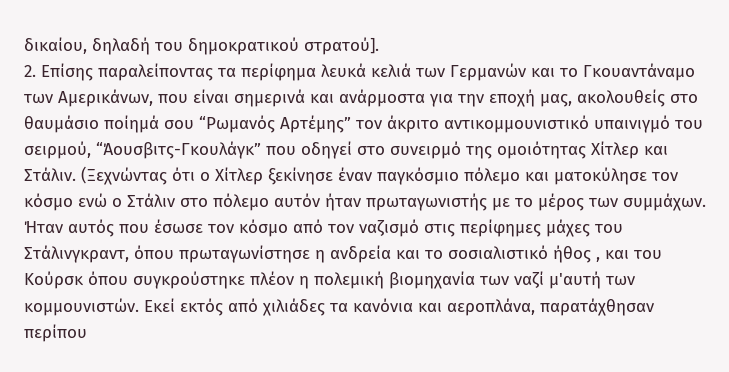δικαίου, δηλαδή του δημοκρατικού στρατού].
2. Επίσης παραλείποντας τα περίφημα λευκά κελιά των Γερμανών και το Γκουαντάναμο των Αμερικάνων, που είναι σημερινά και ανάρμοστα για την εποχή μας, ακολουθείς στο θαυμάσιο ποίημά σου “Ρωμανός Αρτέμης” τον άκριτο αντικομμουνιστικό υπαινιγμό του σειρμού, “Άουσβιτς-Γκουλάγκ” που οδηγεί στο συνειρμό της ομοιότητας Χίτλερ και Στάλιν. (Ξεχνώντας ότι ο Χίτλερ ξεκίνησε έναν παγκόσμιο πόλεμο και ματοκύλησε τον κόσμο ενώ ο Στάλιν στο πόλεμο αυτόν ήταν πρωταγωνιστής με το μέρος των συμμάχων. Ήταν αυτός που έσωσε τον κόσμο από τον ναζισμό στις περίφημες μάχες του Στάλινγκραντ, όπου πρωταγωνίστησε η ανδρεία και το σοσιαλιστικό ήθος , και του Κούρσκ όπου συγκρούστηκε πλέον η πολεμική βιομηχανία των ναζί μ'αυτή των κομμουνιστών. Εκεί εκτός από χιλιάδες τα κανόνια και αεροπλάνα, παρατάχθησαν περίπου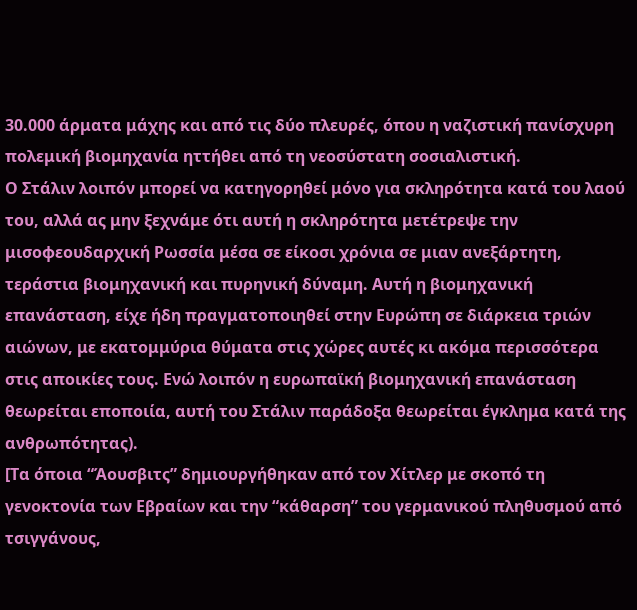30.000 άρματα μάχης και από τις δύο πλευρές, όπου η ναζιστική πανίσχυρη πολεμική βιομηχανία ηττήθει από τη νεοσύστατη σοσιαλιστική.
Ο Στάλιν λοιπόν μπορεί να κατηγορηθεί μόνο για σκληρότητα κατά του λαού του, αλλά ας μην ξεχνάμε ότι αυτή η σκληρότητα μετέτρεψε την μισοφεουδαρχική Ρωσσία μέσα σε είκοσι χρόνια σε μιαν ανεξάρτητη, τεράστια βιομηχανική και πυρηνική δύναμη. Αυτή η βιομηχανική επανάσταση, είχε ήδη πραγματοποιηθεί στην Ευρώπη σε διάρκεια τριών αιώνων, με εκατομμύρια θύματα στις χώρες αυτές κι ακόμα περισσότερα στις αποικίες τους. Ενώ λοιπόν η ευρωπαϊκή βιομηχανική επανάσταση θεωρείται εποποιία, αυτή του Στάλιν παράδοξα θεωρείται έγκλημα κατά της ανθρωπότητας).
[Τα όποια “Άουσβιτς” δημιουργήθηκαν από τον Χίτλερ με σκοπό τη γενοκτονία των Εβραίων και την “κάθαρση” του γερμανικού πληθυσμού από τσιγγάνους,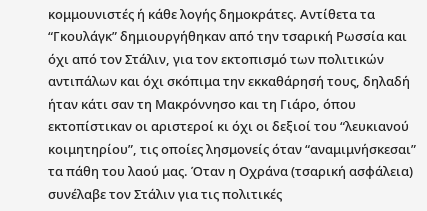κομμουνιστές ή κάθε λογής δημοκράτες. Αντίθετα τα “Γκουλάγκ” δημιουργήθηκαν από την τσαρική Ρωσσία και όχι από τον Στάλιν, για τον εκτοπισμό των πολιτικών αντιπάλων και όχι σκόπιμα την εκκαθάρησή τους, δηλαδή ήταν κάτι σαν τη Μακρόννησο και τη Γιάρο, όπου εκτοπίστικαν οι αριστεροί κι όχι οι δεξιοί του “λευκιανού κοιμητηρίου”, τις οποίες λησμονείς όταν “αναμιμνήσκεσαι” τα πάθη του λαού μας. Όταν η Οχράνα (τσαρική ασφάλεια) συνέλαβε τον Στάλιν για τις πολιτικές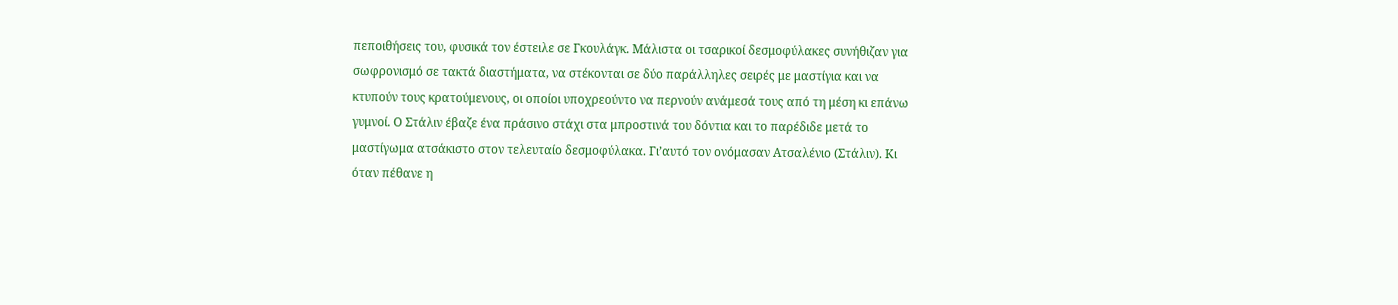πεποιθήσεις του, φυσικά τον έστειλε σε Γκουλάγκ. Μάλιστα οι τσαρικοί δεσμοφύλακες συνήθιζαν για σωφρονισμό σε τακτά διαστήματα, να στέκονται σε δύο παράλληλες σειρές με μαστίγια και να κτυπούν τους κρατούμενους, οι οποίοι υποχρεούντο να περνούν ανάμεσά τους από τη μέση κι επάνω γυμνοί. Ο Στάλιν έβαζε ένα πράσινο στάχι στα μπροστινά του δόντια και το παρέδιδε μετά το μαστίγωμα ατσάκιστο στον τελευταίο δεσμοφύλακα. Γι’αυτό τον ονόμασαν Ατσαλένιο (Στάλιν). Κι όταν πέθανε η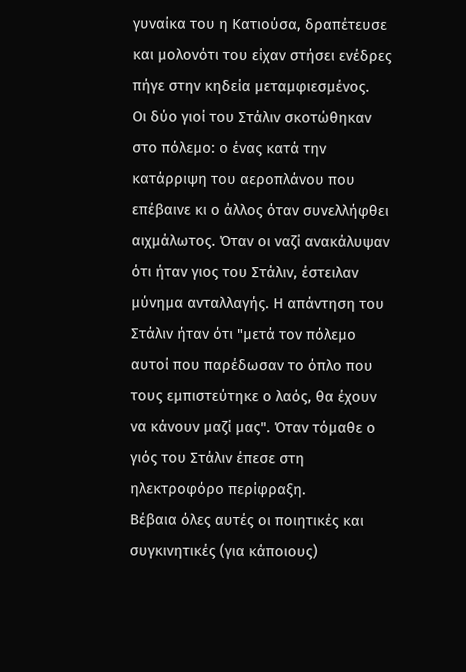γυναίκα του η Κατιούσα, δραπέτευσε και μολονότι του είχαν στήσει ενέδρες πήγε στην κηδεία μεταμφιεσμένος.
Οι δύο γιοί του Στάλιν σκοτώθηκαν στο πόλεμο: ο ένας κατά την κατάρριψη του αεροπλάνου που επέβαινε κι ο άλλος όταν συνελλήφθει αιχμάλωτος. Όταν οι ναζί ανακάλυψαν ότι ήταν γιος του Στάλιν, έστειλαν μύνημα ανταλλαγής. Η απάντηση του Στάλιν ήταν ότι "μετά τον πόλεμο αυτοί που παρέδωσαν το όπλο που τους εμπιστεύτηκε ο λαός, θα έχουν να κάνουν μαζί μας". Όταν τόμαθε ο γιός του Στάλιν έπεσε στη ηλεκτροφόρο περίφραξη.
Βέβαια όλες αυτές οι ποιητικές και συγκινητικές (για κάποιους)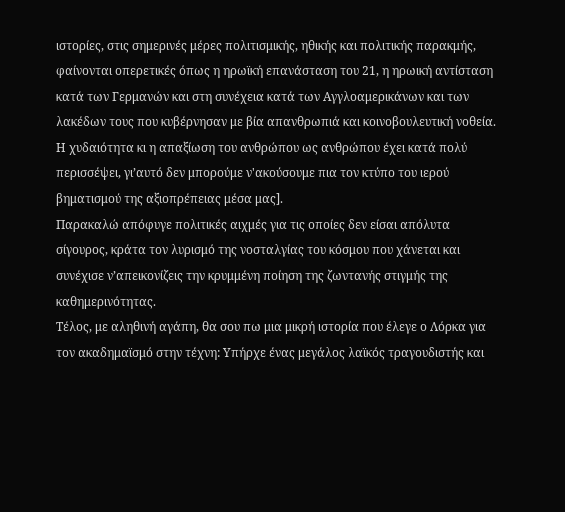ιστορίες, στις σημερινές μέρες πολιτισμικής, ηθικής και πολιτικής παρακμής, φαίνονται οπερετικές όπως η ηρωϊκή επανάσταση του 21, η ηρωική αντίσταση κατά των Γερμανών και στη συνέχεια κατά των Αγγλοαμερικάνων και των λακέδων τους που κυβέρνησαν με βία απανθρωπιά και κοινοβουλευτική νοθεία.
Η χυδαιότητα κι η απαξίωση του ανθρώπου ως ανθρώπου έχει κατά πολύ περισσέψει, γι’αυτό δεν μπορούμε ν'ακούσουμε πια τον κτύπο του ιερού βηματισμού της αξιοπρέπειας μέσα μας].
Παρακαλώ απόφυγε πολιτικές αιχμές για τις οποίες δεν είσαι απόλυτα σίγουρος, κράτα τον λυρισμό της νοσταλγίας του κόσμου που χάνεται και συνέχισε ν’απεικονίζεις την κρυμμένη ποίηση της ζωντανής στιγμής της καθημερινότητας.
Τέλος, με αληθινή αγάπη, θα σου πω μια μικρή ιστορία που έλεγε ο Λόρκα για τον ακαδημαϊσμό στην τέχνη: Υπήρχε ένας μεγάλος λαϊκός τραγουδιστής και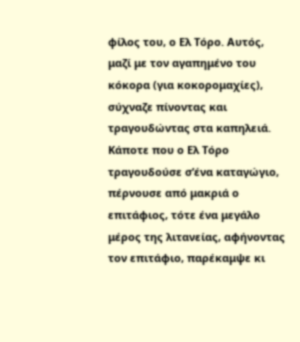φίλος του, ο Ελ Τόρο. Αυτός, μαζί με τον αγαπημένο του κόκορα (για κοκορομαχίες), σύχναζε πίνοντας και τραγουδώντας στα καπηλειά.
Κάποτε που ο Ελ Τόρο τραγουδούσε σ’ένα καταγώγιο, πέρνουσε από μακριά ο επιτάφιος, τότε ένα μεγάλο μέρος της λιτανείας, αφήνοντας τον επιτάφιο, παρέκαμψε κι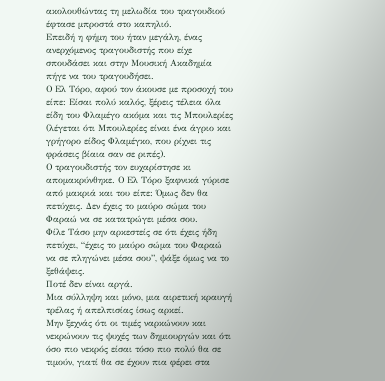ακολουθώντας τη μελωδία του τραγουδιού έφτασε μπροστά στο καπηλιό.
Επειδή η φήμη του ήταν μεγάλη, ένας ανερχόμενος τραγουδιστής που είχε σπουδάσει και στην Μουσική Ακαδημία πήγε να του τραγουδήσει.
Ο Ελ Τόρο, αφού τον άκουσε με προσοχή του είπε: Είσαι πολύ καλός, ξέρεις τέλεια όλα είδη του Φλαμέγο ακόμα και τις Μπουλερίες (λέγεται ότι Μπουλερίες είναι ένα άγριο και γρήγορο είδος Φλαμέγκο, που ρίχνει τις φράσεις βίαια σαν σε ριπές).
Ο τραγουδιστής τον ευχαρίστησε κι απομακρύνθηκε. Ο Ελ Τόρο ξαφνικά γύρισε από μακριά και του είπε: Όμως δεν θα πετύχεις. Δεν έχεις το μαύρο σώμα του Φαραώ να σε κατατρώγει μέσα σου.
Φίλε Τάσο μην αρκεστείς σε ότι έχεις ήδη πετύχει, “έχεις το μαύρο σώμα του Φαραώ να σε πληγώνει μέσα σου”, ψάξε όμως να το ξεθάψεις.
Ποτέ δεν είναι αργά.
Μια σύλληψη και μόνο, μια αιρετική κραυγή τρέλας ή απελπισίας ίσως αρκεί.
Μην ξεχνάς ότι οι τιμές ναρκώνουν και νεκρώνουν τις ψυχές των δημιουργών και ότι όσο πιο νεκρός είσαι τόσο πιο πολύ θα σε τιμούν, γιατί θα σε έχουν πια φέρει στα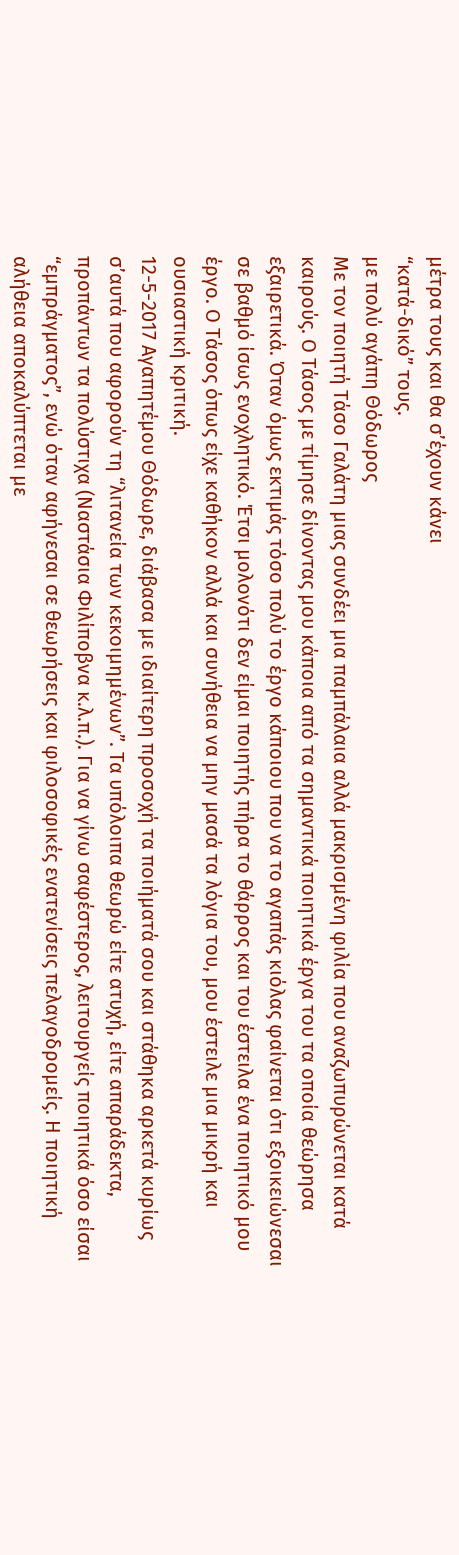μέτρα τους και θα σ’έχουν κάνει
“κατά-δικό” τους.
με πολύ αγάπη Θόδωρος
Με τον ποιητή Τάσο Γαλάτη μιας συνδέει μια παμπάλαια αλλά μακρισμένη φιλία που αναζωπυρώνεται κατά καιρούς. Ο Τάσος με τίμησε δίνοντας μου κάποια από τα σημαντικά ποιητικά έργα του τα οποία θεώρησα εξαιρετικά. Όταν όμως εκτιμάς τόσο πολύ το έργο κάποιου που να το αγαπάς κιόλας φαίνεται ότι εξοικειώνεσαι σε βαθμό ίσως ενοχλητικό. Έτσι μολονότι δεν είμαι ποιητής πήρα το θάρρος και του έστειλα ένα ποιητικό μου έργο. Ο Τάσος όπως είχε καθήκον αλλά και συνήθεια να μην μασά τα λόγια του, μου έστειλε μια μικρή και ουσιαστική κριτική.
12-5-2017 Αγαπητέμου Θόδωρε, διάβασα με ιδιαίτερη προσοχή τα ποιήματά σου και στάθηκα αρκετά κυρίως σ’αυτά που αφορούν τη “λιτανεία των κεκοιμημένων”. Τα υπόλοιπα θεωρώ είτε ατυχή, είτε απαράδεκτα, προπάντων τα πολύστιχα (Ναστάσια Φιλίποβνα κ.λ.π.). Για να γίνω σαφέστερος, λειτουργείς ποιητικά όσο είσαι “εμπράγματος”, ενώ όταν αφήνεσαι σε θεωρήσεις και φιλοσοφικές ενατενίσεις πελαγοδρομείς. Η ποιητική αλήθεια αποκαλύπτεται με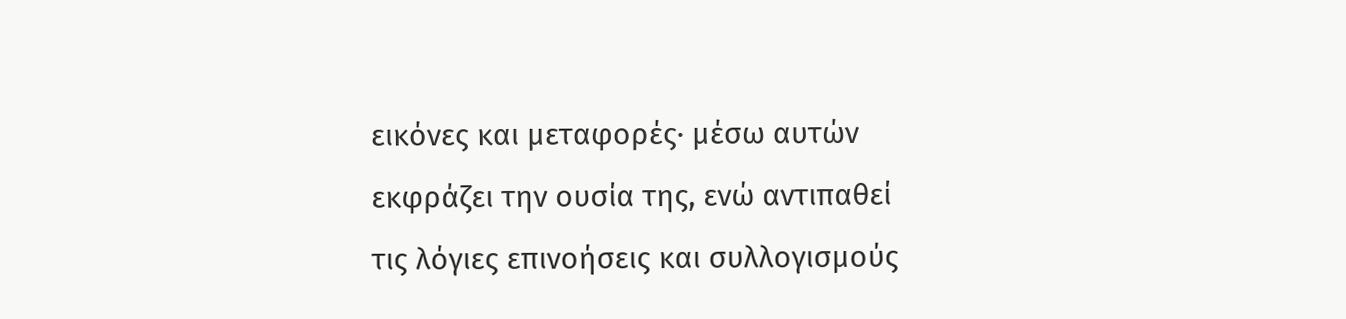εικόνες και μεταφορές· μέσω αυτών εκφράζει την ουσία της, ενώ αντιπαθεί τις λόγιες επινοήσεις και συλλογισμούς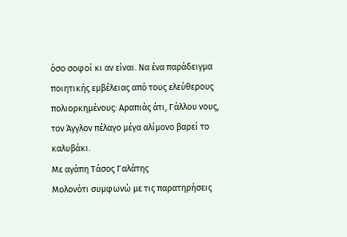όσο σοφοί κι αν είναι. Να ένα παράδειγμα ποιητικής εμβέλειας από τους ελεύθερους πολιορκημένους: Αραπιάς άτι, Γάλλου νους, τον Άγγλον πέλαγο μέγα αλίμονο βαρεί το καλυβάκι.
Με αγάπη Τάσος Γαλάτης
Μολονότι συμφωνώ με τις παρατηρήσεις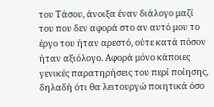του Τάσου, άνοιξα έναν διάλογο μαζί του που δεν αφορά στο αν αυτό μου το έργο του ήταν αρεστό, ούτε κατά πόσον ήταν αξιόλογο. Αφορά μόνο κάποιες γενικές παρατηρήσεις του περί ποίησης, δηλαδή ότι θα λειτουργώ ποιητικά όσο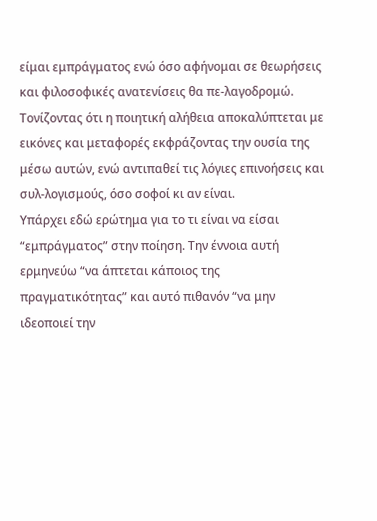είμαι εμπράγματος ενώ όσο αφήνομαι σε θεωρήσεις και φιλοσοφικές ανατενίσεις θα πε-λαγοδρομώ. Τονίζοντας ότι η ποιητική αλήθεια αποκαλύπτεται με εικόνες και μεταφορές εκφράζοντας την ουσία της μέσω αυτών, ενώ αντιπαθεί τις λόγιες επινοήσεις και συλ-λογισμούς, όσο σοφοί κι αν είναι.
Υπάρχει εδώ ερώτημα για το τι είναι να είσαι “εμπράγματος” στην ποίηση. Την έννοια αυτή ερμηνεύω “να άπτεται κάποιος της πραγματικότητας” και αυτό πιθανόν “να μην ιδεοποιεί την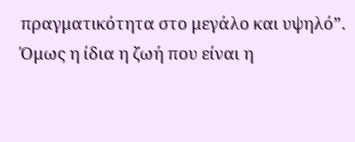πραγματικότητα στο μεγάλο και υψηλό”. Όμως η ίδια η ζωή που είναι η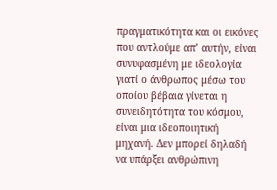πραγματικότητα και οι εικόνες που αντλούμε απ’ αυτήν, είναι συνυφασμένη με ιδεολογία γιατί ο άνθρωπος μέσω του οποίου βέβαια γίνεται η συνειδητότητα του κόσμου, είναι μια ιδεοποιητική μηχανή. Δεν μπορεί δηλαδή να υπάρξει ανθρώπινη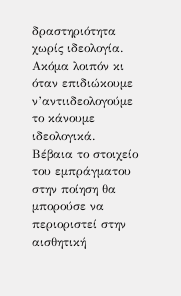δραστηριότητα χωρίς ιδεολογία. Ακόμα λοιπόν κι όταν επιδιώκουμε ν’αντιιδεολογούμε το κάνουμε ιδεολογικά.
Βέβαια το στοιχείο του εμπράγματου στην ποίηση θα μπορούσε να περιοριστεί στην αισθητική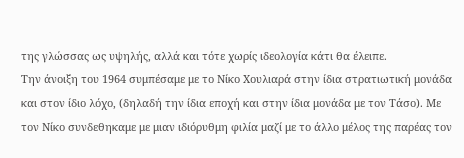της γλώσσας ως υψηλής, αλλά και τότε χωρίς ιδεολογία κάτι θα έλειπε.
Την άνοιξη του 1964 συμπέσαμε με το Νίκο Χουλιαρά στην ίδια στρατιωτική μονάδα και στον ίδιο λόχο, (δηλαδή την ίδια εποχή και στην ίδια μονάδα με τον Τάσο). Με τον Νίκο συνδεθηκαμε με μιαν ιδιόρυθμη φιλία μαζί με το άλλο μέλος της παρέας τον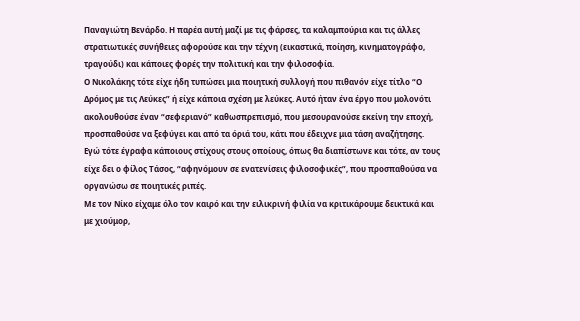Παναγιώτη Βενάρδο. Η παρέα αυτή μαζί με τις φάρσες, τα καλαμπούρια και τις άλλες στρατιωτικές συνήθειες αφορούσε και την τέχνη (εικαστικά, ποίηση, κινηματογράφο, τραγούδι) και κάποιες φορές την πολιτική και την φιλοσοφία.
Ο Νικολάκης τότε είχε ήδη τυπώσει μια ποιητική συλλογή που πιθανόν είχε τίτλο “Ο Δρόμος με τις Λεύκες” ή είχε κάποια σχέση με λεύκες. Αυτό ήταν ένα έργο που μολονότι ακολουθούσε έναν “σεφεριανό” καθωσπρεπισμό, που μεσουρανούσε εκείνη την εποχή, προσπαθούσε να ξεφύγει και από τα όριά του, κάτι που έδειχνε μια τάση αναζήτησης. Εγώ τότε έγραφα κάποιους στίχους στους οποίους, όπως θα διαπίστωνε και τότε, αν τους είχε δει ο φίλος Τάσος, “αφηνόμουν σε ενατενίσεις φιλοσοφικές”, που προσπαθούσα να οργανώσω σε ποιητικές ριπές.
Με τον Νίκο είχαμε όλο τον καιρό και την ειλικρινή φιλία να κριτικάρουμε δεικτικά και με χιούμορ,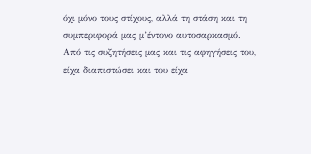όχι μόνο τους στίχους, αλλά τη στάση και τη συμπεριφορά μας μ’έντονο αυτοσαρκασμό.
Από τις συζητήσεις μας και τις αφηγήσεις του, είχα διαπιστώσει και του είχα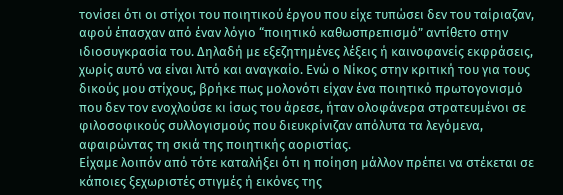τονίσει ότι οι στίχοι του ποιητικού έργου που είχε τυπώσει δεν του ταίριαζαν, αφού έπασχαν από έναν λόγιο “ποιητικό καθωσπρεπισμό” αντίθετο στην ιδιοσυγκρασία του. Δηλαδή με εξεζητημένες λέξεις ή καινοφανείς εκφράσεις, χωρίς αυτό να είναι λιτό και αναγκαίο. Ενώ ο Νίκος στην κριτική του για τους δικούς μου στίχους, βρήκε πως μολονότι είχαν ένα ποιητικό πρωτογονισμό που δεν τον ενοχλούσε κι ίσως του άρεσε, ήταν ολοφάνερα στρατευμένοι σε φιλοσοφικούς συλλογισμούς που διευκρίνιζαν απόλυτα τα λεγόμενα, αφαιρώντας τη σκιά της ποιητικής αοριστίας.
Είχαμε λοιπόν από τότε καταλήξει ότι η ποίηση μάλλον πρέπει να στέκεται σε κάποιες ξεχωριστές στιγμές ή εικόνες της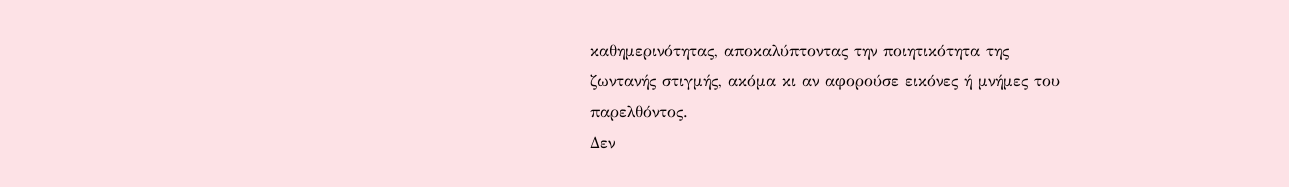καθημερινότητας, αποκαλύπτοντας την ποιητικότητα της
ζωντανής στιγμής, ακόμα κι αν αφορούσε εικόνες ή μνήμες του παρελθόντος.
Δεν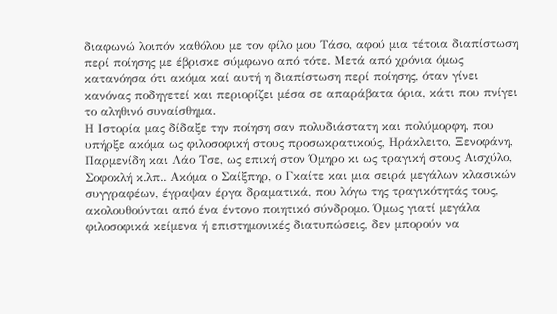διαφωνώ λοιπόν καθόλου με τον φίλο μου Τάσο, αφού μια τέτοια διαπίστωση περί ποίησης με έβρισκε σύμφωνο από τότε. Μετά από χρόνια όμως κατανόησα ότι ακόμα καί αυτή η διαπίστωση περί ποίησης, όταν γίνει κανόνας ποδηγετεί και περιορίζει μέσα σε απαράβατα όρια, κάτι που πνίγει το αληθινό συναίσθημα.
Η Ιστορία μας δίδαξε την ποίηση σαν πολυδιάστατη και πολύμορφη, που υπήρξε ακόμα ως φιλοσοφική στους προσωκρατικούς, Ηράκλειτο, Ξενοφάνη, Παρμενίδη και Λάο Τσε, ως επική στον Όμηρο κι ως τραγική στους Αισχύλο, Σοφοκλή κ.λπ.. Ακόμα ο Σαίξπηρ, ο Γκαίτε και μια σειρά μεγάλων κλασικών συγγραφέων, έγραψαν έργα δραματικά, που λόγω της τραγικότητάς τους, ακολουθούνται από ένα έντονο ποιητικό σύνδρομο. Όμως γιατί μεγάλα φιλοσοφικά κείμενα ή επιστημονικές διατυπώσεις, δεν μπορούν να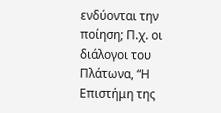ενδύονται την ποίηση; Π.χ. οι διάλογοι του Πλάτωνα, “Η Επιστήμη της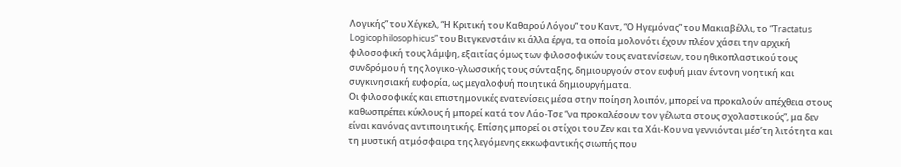Λογικής” του Χέγκελ, “Η Κριτική του Καθαρού Λόγου” του Καντ, “Ο Ηγεμόνας” του Μακιαβέλλι, το “Tractatus Logicophilosophicus” του Βιτγκενστάιν κι άλλα έργα, τα οποία μολονότι έχουν πλέον χάσει την αρχική φιλοσοφική τους λάμψη, εξαιτίας όμως των φιλοσοφικών τους ενατενίσεων, του ηθικοπλαστικού τους συνδρόμου ή της λογικο-γλωσσικής τους σύνταξης, δημιουργούν στον ευφυή μιαν έντονη νοητική και συγκινησιακή ευφορία, ως μεγαλοφυή ποιητικά δημιουργήματα.
Οι φιλοσοφικές και επιστημονικές ενατενίσεις μέσα στην ποίηση λοιπόν, μπορεί να προκαλούν απέχθεια στους καθωσπρέπει κύκλους ή μπορεί κατά τον Λάο-Τσε “να προκαλέσουν τον γέλωτα στους σχολαστικούς”, μα δεν είναι κανόνας αντιποιητικής. Επίσης μπορεί οι στίχοι του Ζεν και τα Χάι-Κου να γεννιόνται μέσ’τη λιτότητα και τη μυστική ατμόσφαιρα της λεγόμενης εκκωφαντικής σιωπής που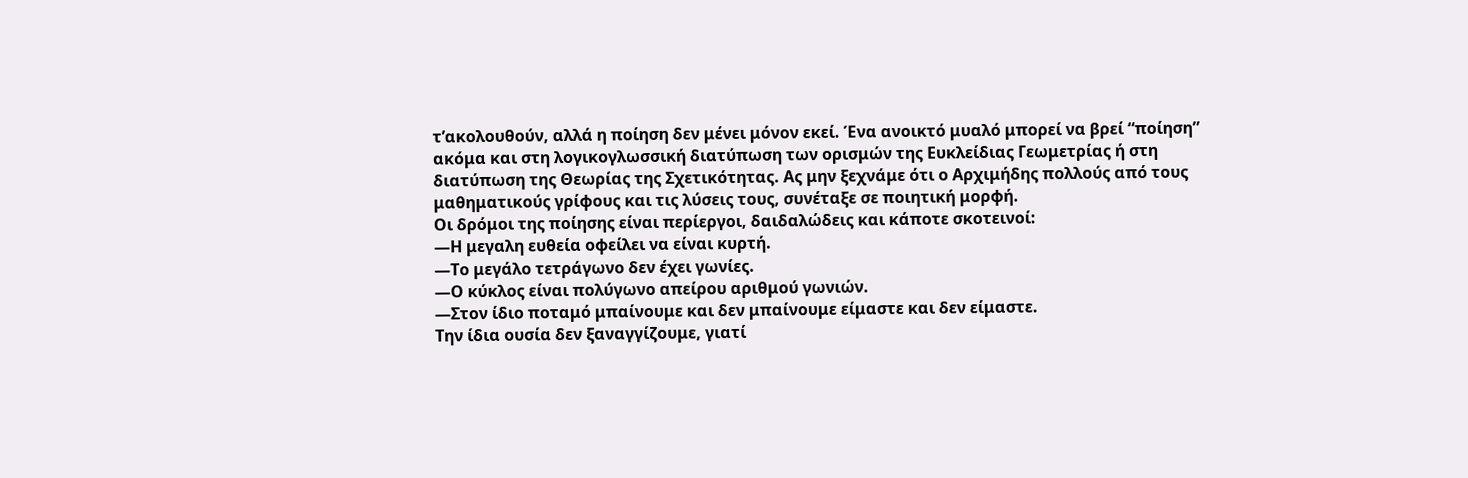τ’ακολουθούν, αλλά η ποίηση δεν μένει μόνον εκεί. Ένα ανοικτό μυαλό μπορεί να βρεί “ποίηση” ακόμα και στη λογικογλωσσική διατύπωση των ορισμών της Ευκλείδιας Γεωμετρίας ή στη διατύπωση της Θεωρίας της Σχετικότητας. Ας μην ξεχνάμε ότι ο Αρχιμήδης πολλούς από τους μαθηματικούς γρίφους και τις λύσεις τους, συνέταξε σε ποιητική μορφή.
Οι δρόμοι της ποίησης είναι περίεργοι, δαιδαλώδεις και κάποτε σκοτεινοί:
―Η μεγαλη ευθεία οφείλει να είναι κυρτή.
―Το μεγάλο τετράγωνο δεν έχει γωνίες.
―Ο κύκλος είναι πολύγωνο απείρου αριθμού γωνιών.
―Στον ίδιο ποταμό μπαίνουμε και δεν μπαίνουμε είμαστε και δεν είμαστε.
Την ίδια ουσία δεν ξαναγγίζουμε, γιατί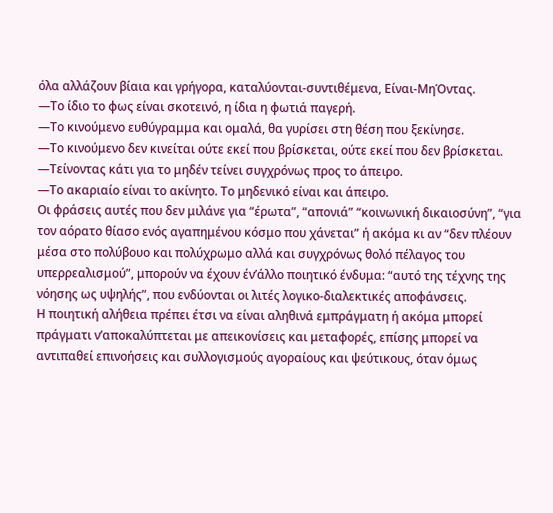όλα αλλάζουν βίαια και γρήγορα, καταλύονται-συντιθέμενα, Είναι-ΜηΌντας.
―Το ίδιο το φως είναι σκοτεινό, η ίδια η φωτιά παγερή.
―Το κινούμενο ευθύγραμμα και ομαλά, θα γυρίσει στη θέση που ξεκίνησε.
―Το κινούμενο δεν κινείται ούτε εκεί που βρίσκεται, ούτε εκεί που δεν βρίσκεται.
―Τείνοντας κάτι για το μηδέν τείνει συγχρόνως προς το άπειρο.
―Το ακαριαίο είναι το ακίνητο. Το μηδενικό είναι και άπειρο.
Οι φράσεις αυτές που δεν μιλάνε για “έρωτα”, “απονιά” “κοινωνική δικαιοσύνη”, “για τον αόρατο θίασο ενός αγαπημένου κόσμο που χάνεται” ή ακόμα κι αν “δεν πλέουν μέσα στο πολύβουο και πολύχρωμο αλλά και συγχρόνως θολό πέλαγος του υπερρεαλισμού”, μπορούν να έχουν έν’άλλο ποιητικό ένδυμα: “αυτό της τέχνης της νόησης ως υψηλής”, που ενδύονται οι λιτές λογικο-διαλεκτικές αποφάνσεις.
Η ποιητική αλήθεια πρέπει έτσι να είναι αληθινά εμπράγματη ή ακόμα μπορεί πράγματι ν’αποκαλύπτεται με απεικονίσεις και μεταφορές, επίσης μπορεί να αντιπαθεί επινοήσεις και συλλογισμούς αγοραίους και ψεύτικους, όταν όμως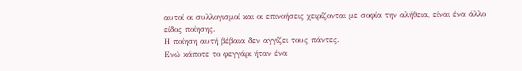αυτοί οι συλλογισμοί και οι επινοήσεις χειρίζονται με σοφία την αλήθεια, είναι ένα άλλο είδος ποίησης.
Η ποίηση αυτή βέβαια δεν αγγίζει τους πάντες.
Ενώ κάποτε το φεγγάρι ήταν ένα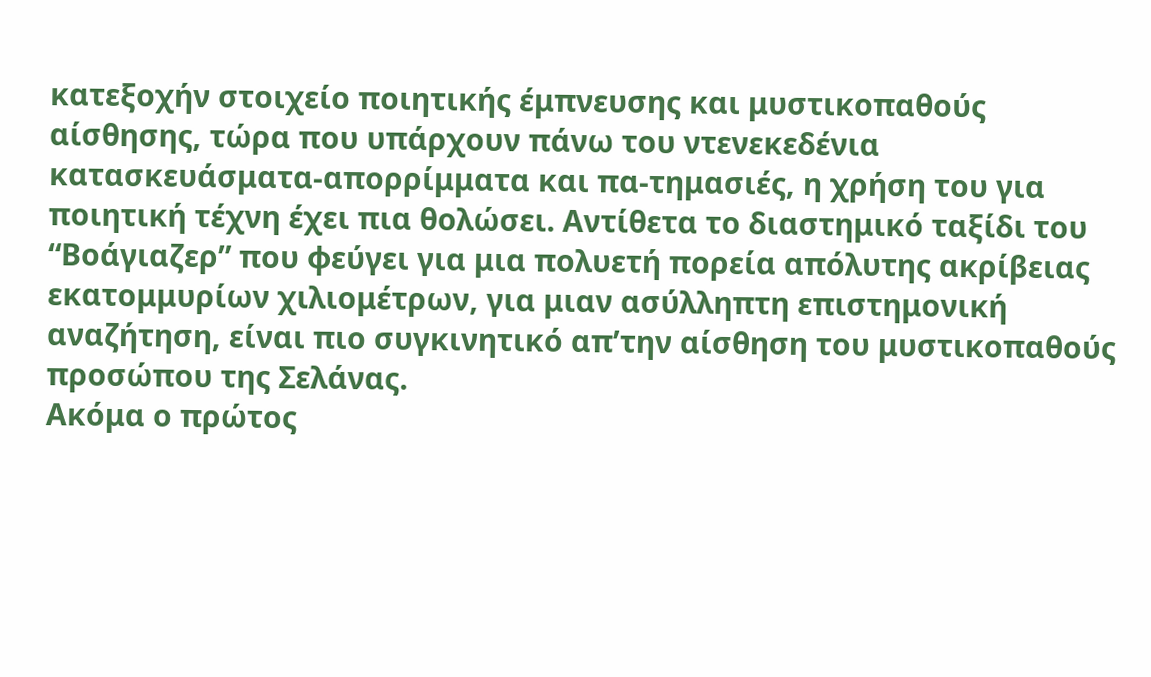κατεξοχήν στοιχείο ποιητικής έμπνευσης και μυστικοπαθούς αίσθησης, τώρα που υπάρχουν πάνω του ντενεκεδένια κατασκευάσματα-απορρίμματα και πα-τημασιές, η χρήση του για ποιητική τέχνη έχει πια θολώσει. Αντίθετα το διαστημικό ταξίδι του “Βοάγιαζερ” που φεύγει για μια πολυετή πορεία απόλυτης ακρίβειας εκατομμυρίων χιλιομέτρων, για μιαν ασύλληπτη επιστημονική αναζήτηση, είναι πιο συγκινητικό απ’την αίσθηση του μυστικοπαθούς προσώπου της Σελάνας.
Ακόμα ο πρώτος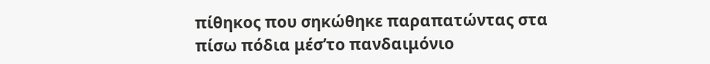πίθηκος που σηκώθηκε παραπατώντας στα πίσω πόδια μέσ’το πανδαιμόνιο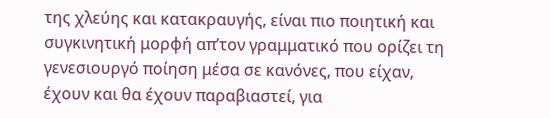της χλεύης και κατακραυγής, είναι πιο ποιητική και συγκινητική μορφή απ’τον γραμματικό που ορίζει τη γενεσιουργό ποίηση μέσα σε κανόνες, που είχαν, έχουν και θα έχουν παραβιαστεί, για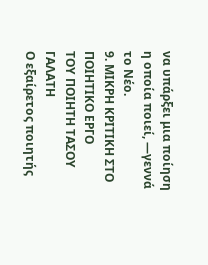να υπάρξει μια ποίηση η οποία ποιεί, ―γεννά το Νέο.
9. ΜΙΚΡΗ ΚΡΙΤΙΚΗ ΣΤΟ ΠΟΙΗΤΙΚΟ ΕΡΓΟ
ΤΟΥ ΠΟΙΗΤΗ ΤΑΣΟΥ ΓΑΛΑΤΗ
Ο εξαίρετος ποιητής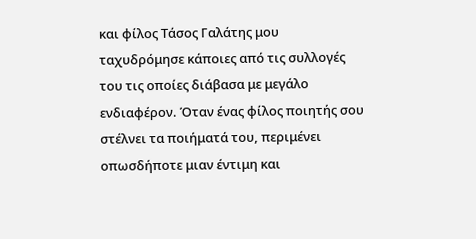και φίλος Τάσος Γαλάτης μου ταχυδρόμησε κάποιες από τις συλλογές του τις οποίες διάβασα με μεγάλο ενδιαφέρον. Όταν ένας φίλος ποιητής σου στέλνει τα ποιήματά του, περιμένει οπωσδήποτε μιαν έντιμη και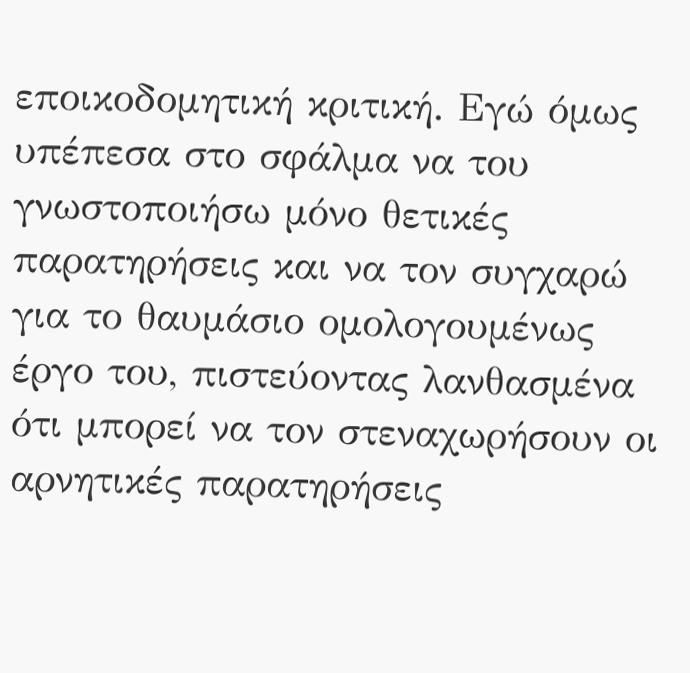εποικοδομητική κριτική. Εγώ όμως υπέπεσα στο σφάλμα να του γνωστοποιήσω μόνο θετικές παρατηρήσεις και να τον συγχαρώ για το θαυμάσιο ομολογουμένως έργο του, πιστεύοντας λανθασμένα ότι μπορεί να τον στεναχωρήσουν οι αρνητικές παρατηρήσεις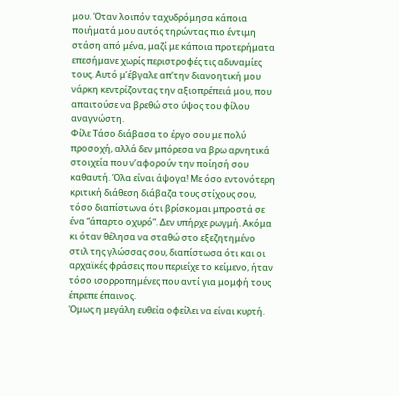μου. Όταν λοιπόν ταχυδρόμησα κάποια ποιήματά μου αυτός τηρώντας πιο έντιμη στάση από μένα, μαζί με κάποια προτερήματα επεσήμανε χωρίς περιστροφές τις αδυναμίες τους. Αυτό μ’έβγαλε απ’την διανοητική μου νάρκη κεντρίζοντας την αξιοπρέπειά μου, που απαιτούσε να βρεθώ στο ύψος του φίλου αναγνώστη.
Φίλε Τάσο διάβασα το έργο σου με πολύ προσοχή, αλλά δεν μπόρεσα να βρω αρνητικά στοιχεία που ν’αφορούν την ποίησή σου καθαυτή. Όλα είναι άψογα! Με όσο εντονότερη κριτική διάθεση διάβαζα τους στίχους σου, τόσο διαπίστωνα ότι βρίσκομαι μπροστά σε ένα “άπαρτο οχυρό”. Δεν υπήρχε ρωγμή. Ακόμα κι όταν θέλησα να σταθώ στο εξεζητημένο στιλ της γλώσσας σου, διαπίστωσα ότι και οι αρχαϊκές φράσεις που περιείχε το κείμενο, ήταν τόσο ισορροπημένες που αντί για μομφή τους έπρεπε έπαινος.
Όμως η μεγάλη ευθεία οφείλει να είναι κυρτή.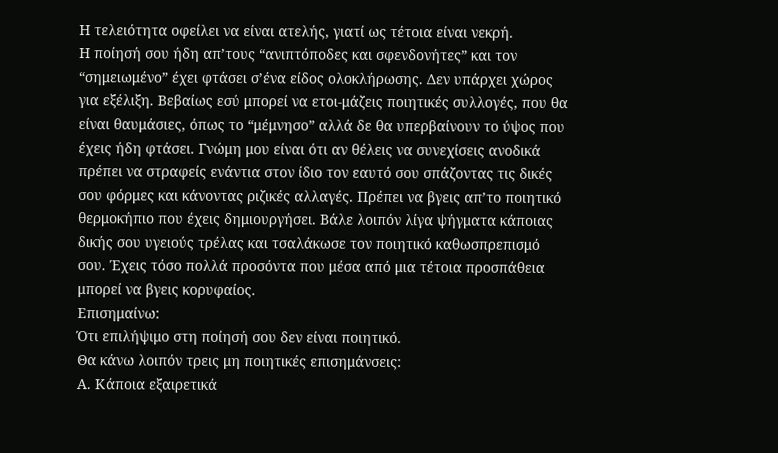Η τελειότητα οφείλει να είναι ατελής, γιατί ως τέτοια είναι νεκρή.
Η ποίησή σου ήδη απ’τους “ανιπτόποδες και σφενδονήτες” και τον “σημειωμένο” έχει φτάσει σ’ένα είδος ολοκλήρωσης. Δεν υπάρχει χώρος για εξέλιξη. Βεβαίως εσύ μπορεί να ετοι-μάζεις ποιητικές συλλογές, που θα είναι θαυμάσιες, όπως το “μέμνησο” αλλά δε θα υπερβαίνουν το ύψος που έχεις ήδη φτάσει. Γνώμη μου είναι ότι αν θέλεις να συνεχίσεις ανοδικά πρέπει να στραφείς ενάντια στον ίδιο τον εαυτό σου σπάζοντας τις δικές σου φόρμες και κάνοντας ριζικές αλλαγές. Πρέπει να βγεις απ’το ποιητικό θερμοκήπιο που έχεις δημιουργήσει. Βάλε λοιπόν λίγα ψήγματα κάποιας δικής σου υγειούς τρέλας και τσαλάκωσε τον ποιητικό καθωσπρεπισμό σου. Έχεις τόσο πολλά προσόντα που μέσα από μια τέτοια προσπάθεια μπορεί να βγεις κορυφαίος.
Επισημαίνω:
Ότι επιλήψιμο στη ποίησή σου δεν είναι ποιητικό.
Θα κάνω λοιπόν τρεις μη ποιητικές επισημάνσεις:
Α. Κάποια εξαιρετικά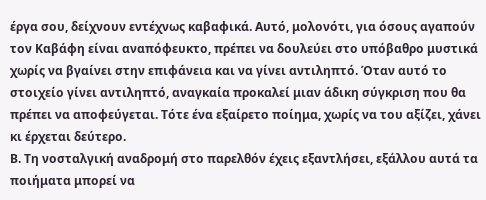έργα σου, δείχνουν εντέχνως καβαφικά. Αυτό, μολονότι, για όσους αγαπούν τον Καβάφη είναι αναπόφευκτο, πρέπει να δουλεύει στο υπόβαθρο μυστικά χωρίς να βγαίνει στην επιφάνεια και να γίνει αντιληπτό. Όταν αυτό το στοιχείο γίνει αντιληπτό, αναγκαία προκαλεί μιαν άδικη σύγκριση που θα πρέπει να αποφεύγεται. Τότε ένα εξαίρετο ποίημα, χωρίς να του αξίζει, χάνει κι έρχεται δεύτερο.
Β. Τη νοσταλγική αναδρομή στο παρελθόν έχεις εξαντλήσει, εξάλλου αυτά τα ποιήματα μπορεί να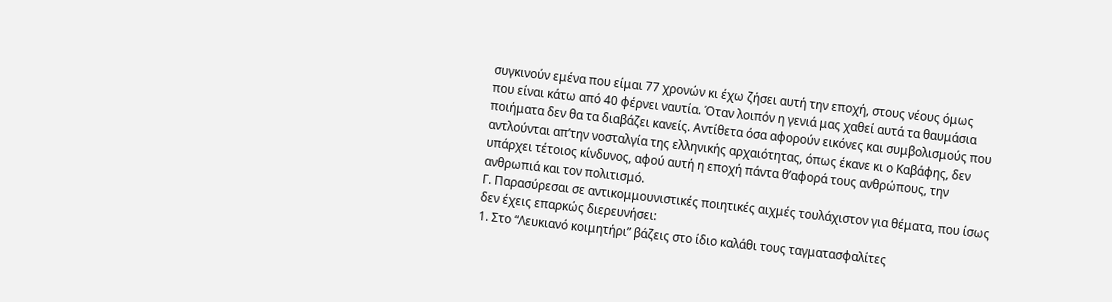συγκινούν εμένα που είμαι 77 χρονών κι έχω ζήσει αυτή την εποχή, στους νέους όμως
που είναι κάτω από 40 φέρνει ναυτία. Όταν λοιπόν η γενιά μας χαθεί αυτά τα θαυμάσια ποιήματα δεν θα τα διαβάζει κανείς. Αντίθετα όσα αφορούν εικόνες και συμβολισμούς που αντλούνται απ’την νοσταλγία της ελληνικής αρχαιότητας, όπως έκανε κι ο Καβάφης, δεν υπάρχει τέτοιος κίνδυνος, αφού αυτή η εποχή πάντα θ’αφορά τους ανθρώπους, την ανθρωπιά και τον πολιτισμό.
Γ. Παρασύρεσαι σε αντικομμουνιστικές ποιητικές αιχμές τουλάχιστον για θέματα, που ίσως δεν έχεις επαρκώς διερευνήσει:
1. Στο “Λευκιανό κοιμητήρι” βάζεις στο ίδιο καλάθι τους ταγματασφαλίτες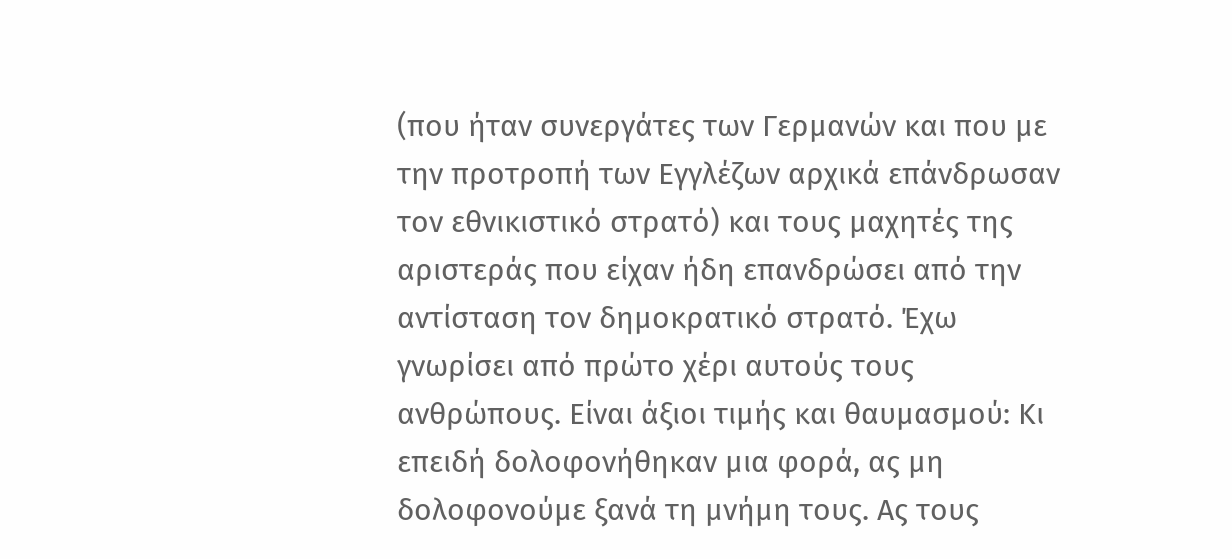(που ήταν συνεργάτες των Γερμανών και που με την προτροπή των Εγγλέζων αρχικά επάνδρωσαν τον εθνικιστικό στρατό) και τους μαχητές της αριστεράς που είχαν ήδη επανδρώσει από την αντίσταση τον δημοκρατικό στρατό. Έχω γνωρίσει από πρώτο χέρι αυτούς τους ανθρώπους. Είναι άξιοι τιμής και θαυμασμού: Κι επειδή δολοφονήθηκαν μια φορά, ας μη δολοφονούμε ξανά τη μνήμη τους. Ας τους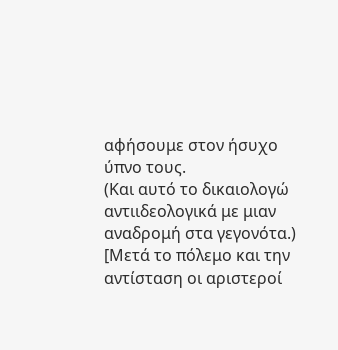αφήσουμε στον ήσυχο ύπνο τους.
(Και αυτό το δικαιολογώ αντιιδεολογικά με μιαν αναδρομή στα γεγονότα.)
[Μετά το πόλεμο και την αντίσταση οι αριστεροί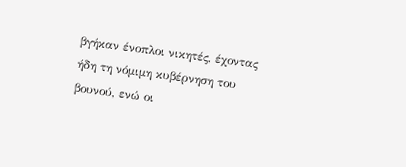βγήκαν ένοπλοι νικητές, έχοντας ήδη τη νόμιμη κυβέρνηση του βουνού, ενώ οι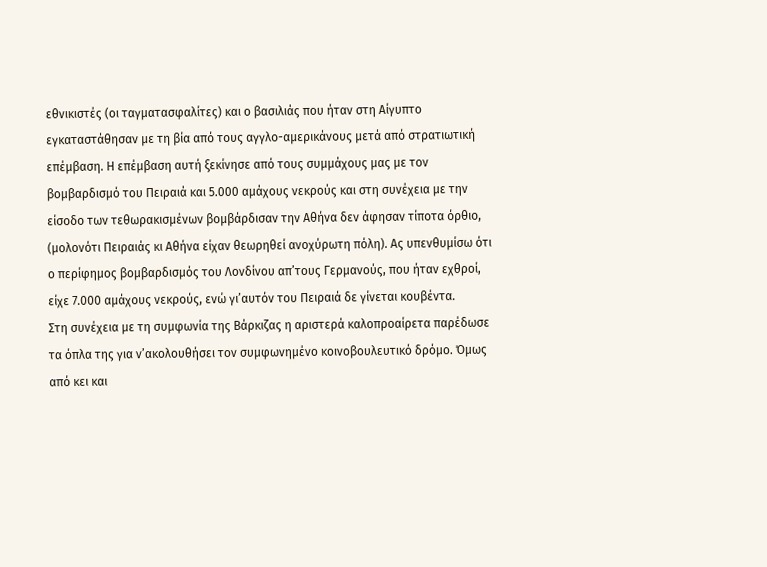εθνικιστές (οι ταγματασφαλίτες) και ο βασιλιάς που ήταν στη Αίγυπτο εγκαταστάθησαν με τη βία από τους αγγλο-αμερικάνους μετά από στρατιωτική επέμβαση. Η επέμβαση αυτή ξεκίνησε από τους συμμάχους μας με τον βομβαρδισμό του Πειραιά και 5.000 αμάχους νεκρούς και στη συνέχεια με την είσοδο των τεθωρακισμένων βομβάρδισαν την Αθήνα δεν άφησαν τίποτα όρθιο, (μολονότι Πειραιάς κι Αθήνα είχαν θεωρηθεί ανοχύρωτη πόλη). Ας υπενθυμίσω ότι ο περίφημος βομβαρδισμός του Λονδίνου απ’τους Γερμανούς, που ήταν εχθροί, είχε 7.000 αμάχους νεκρούς, ενώ γι’αυτόν του Πειραιά δε γίνεται κουβέντα.
Στη συνέχεια με τη συμφωνία της Βάρκιζας η αριστερά καλοπροαίρετα παρέδωσε τα όπλα της για ν’ακολουθήσει τον συμφωνημένο κοινοβουλευτικό δρόμο. Όμως από κει και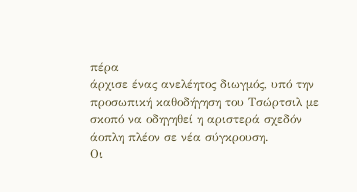πέρα
άρχισε ένας ανελέητος διωγμός, υπό την προσωπική καθοδήγηση του Τσώρτσιλ με σκοπό να οδηγηθεί η αριστερά σχεδόν άοπλη πλέον σε νέα σύγκρουση.
Οι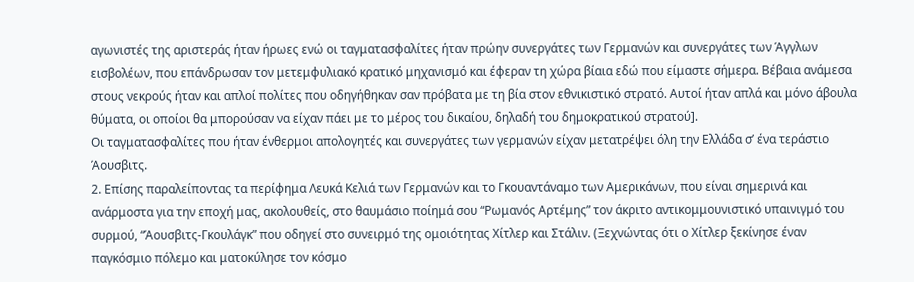αγωνιστές της αριστεράς ήταν ήρωες ενώ οι ταγματασφαλίτες ήταν πρώην συνεργάτες των Γερμανών και συνεργάτες των Άγγλων εισβολέων, που επάνδρωσαν τον μετεμφυλιακό κρατικό μηχανισμό και έφεραν τη χώρα βίαια εδώ που είμαστε σήμερα. Βέβαια ανάμεσα στους νεκρούς ήταν και απλοί πολίτες που οδηγήθηκαν σαν πρόβατα με τη βία στον εθνικιστικό στρατό. Αυτοί ήταν απλά και μόνο άβουλα θύματα, οι οποίοι θα μπορούσαν να είχαν πάει με το μέρος του δικαίου, δηλαδή του δημοκρατικού στρατού].
Οι ταγματασφαλίτες που ήταν ένθερμοι απολογητές και συνεργάτες των γερμανών είχαν μετατρέψει όλη την Ελλάδα σ’ ένα τεράστιο Άουσβιτς.
2. Επίσης παραλείποντας τα περίφημα Λευκά Κελιά των Γερμανών και το Γκουαντάναμο των Αμερικάνων, που είναι σημερινά και ανάρμοστα για την εποχή μας, ακολουθείς, στο θαυμάσιο ποίημά σου “Ρωμανός Αρτέμης” τον άκριτο αντικομμουνιστικό υπαινιγμό του συρμού, “Άουσβιτς-Γκουλάγκ” που οδηγεί στο συνειρμό της ομοιότητας Χίτλερ και Στάλιν. (Ξεχνώντας ότι ο Χίτλερ ξεκίνησε έναν παγκόσμιο πόλεμο και ματοκύλησε τον κόσμο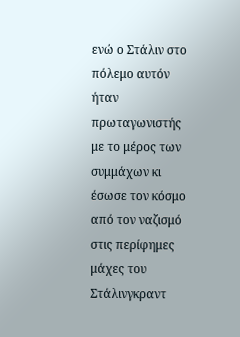ενώ ο Στάλιν στο πόλεμο αυτόν ήταν πρωταγωνιστής με το μέρος των συμμάχων κι έσωσε τον κόσμο από τον ναζισμό στις περίφημες μάχες του Στάλινγκραντ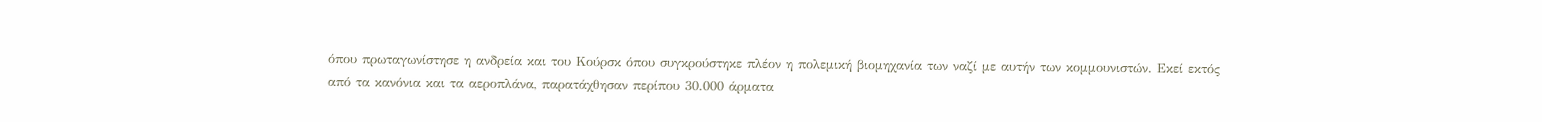όπου πρωταγωνίστησε η ανδρεία και του Κούρσκ όπου συγκρούστηκε πλέον η πολεμική βιομηχανία των ναζί με αυτήν των κομμουνιστών. Εκεί εκτός από τα κανόνια και τα αεροπλάνα, παρατάχθησαν περίπου 30.000 άρματα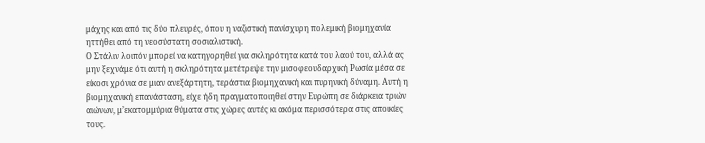μάχης και από τις δύο πλευρές, όπου η ναζιστική πανίσχυρη πολεμική βιομηχανία ηττήθει από τη νεοσύστατη σοσιαλιστική.
Ο Στάλιν λοιπόν μπορεί να κατηγορηθεί για σκληρότητα κατά του λαού του, αλλά ας μην ξεχνάμε ότι αυτή η σκληρότητα μετέτρεψε την μισοφεουδαρχική Ρωσία μέσα σε είκοσι χρόνια σε μιαν ανεξάρτητη, τεράστια βιομηχανική και πυρηνική δύναμη. Αυτή η βιομηχανική επανάσταση, είχε ήδη πραγματοποιηθεί στην Ευρώπη σε διάρκεια τριών αιώνων, μ’εκατομμύρια θύματα στις χώρες αυτές κι ακόμα περισσότερα στις αποικίες τους.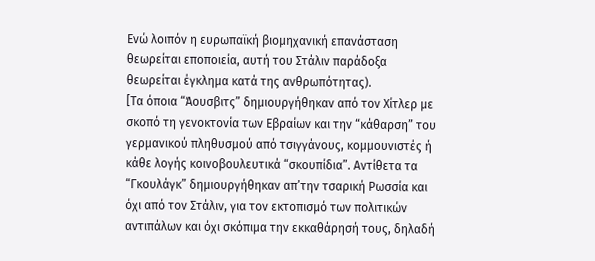Ενώ λοιπόν η ευρωπαϊκή βιομηχανική επανάσταση θεωρείται εποποιεία, αυτή του Στάλιν παράδοξα θεωρείται έγκλημα κατά της ανθρωπότητας).
[Τα όποια “Άουσβιτς” δημιουργήθηκαν από τον Χίτλερ με σκοπό τη γενοκτονία των Εβραίων και την “κάθαρση” του γερμανικού πληθυσμού από τσιγγάνους, κομμουνιστές ή κάθε λογής κοινοβουλευτικά “σκουπίδια”. Αντίθετα τα “Γκουλάγκ” δημιουργήθηκαν απ’την τσαρική Ρωσσία και όχι από τον Στάλιν, για τον εκτοπισμό των πολιτικών αντιπάλων και όχι σκόπιμα την εκκαθάρησή τους, δηλαδή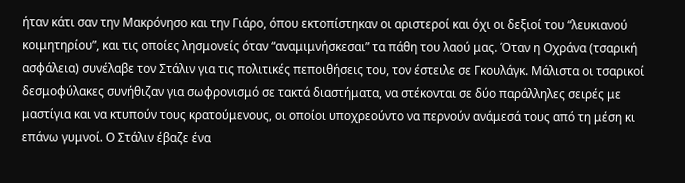ήταν κάτι σαν την Μακρόνησο και την Γιάρο, όπου εκτοπίστηκαν οι αριστεροί και όχι οι δεξιοί του “λευκιανού κοιμητηρίου”, και τις οποίες λησμονείς όταν “αναμιμνήσκεσαι” τα πάθη του λαού μας. Όταν η Οχράνα (τσαρική ασφάλεια) συνέλαβε τον Στάλιν για τις πολιτικές πεποιθήσεις του, τον έστειλε σε Γκουλάγκ. Μάλιστα οι τσαρικοί δεσμοφύλακες συνήθιζαν για σωφρονισμό σε τακτά διαστήματα, να στέκονται σε δύο παράλληλες σειρές με μαστίγια και να κτυπούν τους κρατούμενους, οι οποίοι υποχρεούντο να περνούν ανάμεσά τους από τη μέση κι επάνω γυμνοί. Ο Στάλιν έβαζε ένα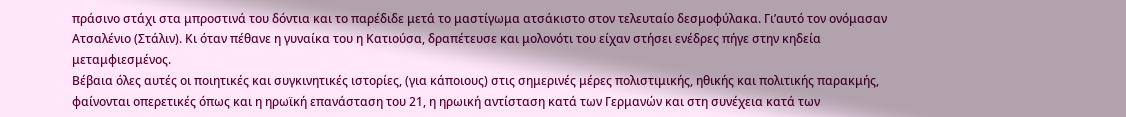πράσινο στάχι στα μπροστινά του δόντια και το παρέδιδε μετά το μαστίγωμα ατσάκιστο στον τελευταίο δεσμοφύλακα. Γι’αυτό τον ονόμασαν Ατσαλένιο (Στάλιν). Κι όταν πέθανε η γυναίκα του η Κατιούσα, δραπέτευσε και μολονότι του είχαν στήσει ενέδρες πήγε στην κηδεία μεταμφιεσμένος.
Βέβαια όλες αυτές οι ποιητικές και συγκινητικές ιστορίες, (για κάποιους) στις σημερινές μέρες πολιστιμικής, ηθικής και πολιτικής παρακμής, φαίνονται οπερετικές όπως και η ηρωϊκή επανάσταση του 21, η ηρωική αντίσταση κατά των Γερμανών και στη συνέχεια κατά των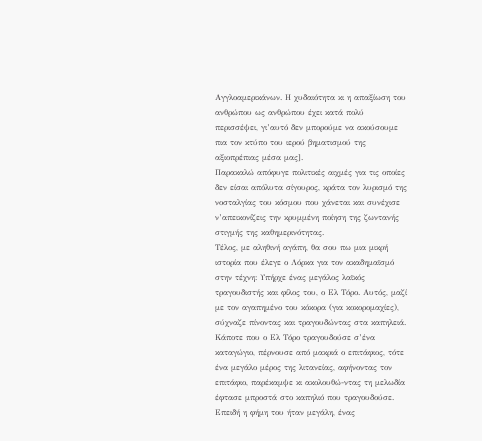Αγγλοαμερικάνων. Η χυδαιότητα κι η απαξίωση του ανθρώπου ως ανθρώπου έχει κατά πολύ περισσέψει, γι’αυτό δεν μπορούμε να ακούσουμε πια τον κτύπο του ιερού βηματισμού της αξιοπρέπιας μέσα μας].
Παρακαλώ απόφυγε πολιτικές αιχμές για τις οποίες δεν είσαι απόλυτα σίγουρος, κράτα τον λυρισμό της νοσταλγίας του κόσμου που χάνεται και συνέχισε ν’απεικονίζεις την κρυμμένη ποίηση της ζωντανής στιγμής της καθημερινότητας.
Τέλος, με αληθινή αγάπη, θα σου πω μια μικρή ιστορία που έλεγε ο Λόρκα για τον ακαδημαϊσμό στην τέχνη: Υπήρχε ένας μεγάλος λαϊκός τραγουδιστής και φίλος του, ο Ελ Τόρο. Αυτός, μαζί με τον αγαπημένο του κόκορα (για κοκορομαχίες), σύχναζε πίνοντας και τραγουδώντας στα καπηλειά.
Κάποτε που ο Ελ Τόρο τραγουδούσε σ’ένα καταγώγιο, πέρνουσε από μακριά ο επιτάφιος, τότε ένα μεγάλο μέρος της λιτανείας, αφήνοντας τον επιτάφιο, παρέκαμψε κι ακολουθώ-ντας τη μελωδία έφτασε μπροστά στο καπηλιό που τραγουδούσε.
Επειδή η φήμη του ήταν μεγάλη, ένας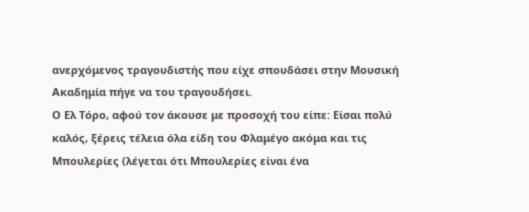ανερχόμενος τραγουδιστής που είχε σπουδάσει στην Μουσική Ακαδημία πήγε να του τραγουδήσει.
Ο Ελ Τόρο, αφού τον άκουσε με προσοχή του είπε: Είσαι πολύ καλός, ξέρεις τέλεια όλα είδη του Φλαμέγο ακόμα και τις Μπουλερίες (λέγεται ότι Μπουλερίες είναι ένα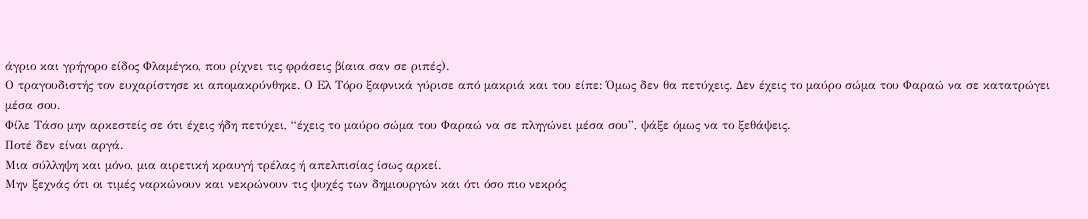άγριο και γρήγορο είδος Φλαμέγκο, που ρίχνει τις φράσεις βίαια σαν σε ριπές).
Ο τραγουδιστής τον ευχαρίστησε κι απομακρύνθηκε. Ο Ελ Τόρο ξαφνικά γύρισε από μακριά και του είπε: Όμως δεν θα πετύχεις. Δεν έχεις το μαύρο σώμα του Φαραώ να σε κατατρώγει μέσα σου.
Φίλε Τάσο μην αρκεστείς σε ότι έχεις ήδη πετύχει, “έχεις το μαύρο σώμα του Φαραώ να σε πληγώνει μέσα σου”, ψάξε όμως να το ξεθάψεις.
Ποτέ δεν είναι αργά.
Μια σύλληψη και μόνο, μια αιρετική κραυγή τρέλας ή απελπισίας ίσως αρκεί.
Μην ξεχνάς ότι οι τιμές ναρκώνουν και νεκρώνουν τις ψυχές των δημιουργών και ότι όσο πιο νεκρός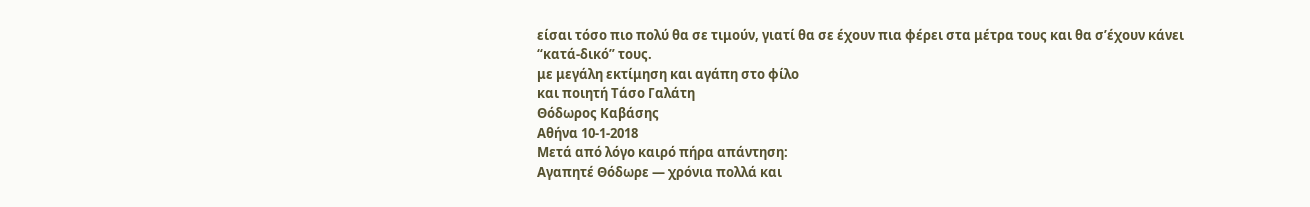είσαι τόσο πιο πολύ θα σε τιμούν, γιατί θα σε έχουν πια φέρει στα μέτρα τους και θα σ’έχουν κάνει “κατά-δικό” τους.
με μεγάλη εκτίμηση και αγάπη στο φίλο
και ποιητή Τάσο Γαλάτη
Θόδωρος Καβάσης
Αθήνα 10-1-2018
Μετά από λόγο καιρό πήρα απάντηση:
Αγαπητέ Θόδωρε ― χρόνια πολλά και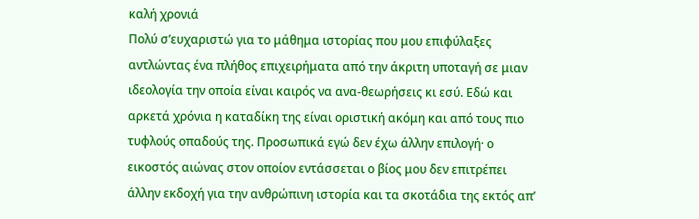καλή χρονιά
Πολύ σ’ευχαριστώ για το μάθημα ιστορίας που μου επιφύλαξες αντλώντας ένα πλήθος επιχειρήματα από την άκριτη υποταγή σε μιαν ιδεολογία την οποία είναι καιρός να ανα-θεωρήσεις κι εσύ. Εδώ και αρκετά χρόνια η καταδίκη της είναι οριστική ακόμη και από τους πιο τυφλούς οπαδούς της. Προσωπικά εγώ δεν έχω άλλην επιλογή· ο εικοστός αιώνας στον οποίον εντάσσεται ο βίος μου δεν επιτρέπει άλλην εκδοχή για την ανθρώπινη ιστορία και τα σκοτάδια της εκτός απ’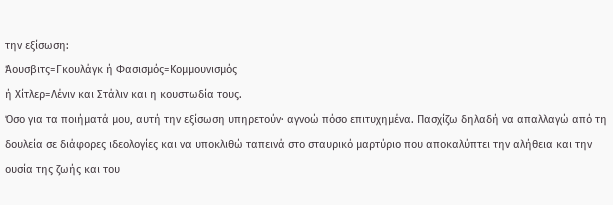την εξίσωση:
Άουσβιτς=Γκουλάγκ ή Φασισμός=Κομμουνισμός
ή Χίτλερ=Λένιν και Στάλιν και η κουστωδία τους.
Όσο για τα ποιήματά μου, αυτή την εξίσωση υπηρετούν· αγνοώ πόσο επιτυχημένα. Πασχίζω δηλαδή να απαλλαγώ από τη δουλεία σε διάφορες ιδεολογίες και να υποκλιθώ ταπεινά στο σταυρικό μαρτύριο που αποκαλύπτει την αλήθεια και την ουσία της ζωής και του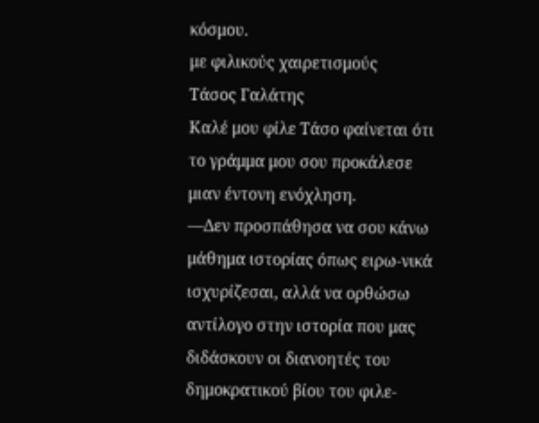κόσμου.
με φιλικούς χαιρετισμούς
Τάσος Γαλάτης
Καλέ μου φίλε Τάσο φαίνεται ότι το γράμμα μου σου προκάλεσε μιαν έντονη ενόχληση.
―Δεν προσπάθησα να σου κάνω μάθημα ιστορίας όπως ειρω-νικά ισχυρίζεσαι, αλλά να ορθώσω αντίλογο στην ιστορία που μας διδάσκουν οι διανοητές του δημοκρατικού βίου του φιλε-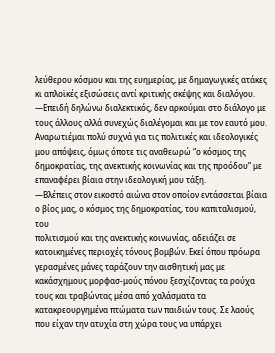λεύθερου κόσμου και της ευημερίας, με δημαγωγικές ατάκες κι απλοϊκές εξισώσεις αντί κριτικής σκέψης και διαλόγου.
―Επειδή δηλώνω διαλεκτικός, δεν αρκούμαι στο διάλογο με τους άλλους αλλά συνεχώς διαλέγομαι και με τον εαυτό μου. Αναρωτιέμαι πολύ συχνά για τις πολιτικές και ιδεολογικές μου απόψεις, όμως όποτε τις αναθεωρώ “ο κόσμος της δημοκρατίας, της ανεκτικής κοινωνίας και της προόδου” με επαναφέρει βίαια στην ιδεολογική μου τάξη.
―Βλέπεις στον εικοστό αιώνα στον οποίον εντάσσεται βίαια
ο βίος μας, ο κόσμος της δημοκρατίας, του καπιταλισμού, του
πολιτισμού και της ανεκτικής κοινωνίας, αδειάζει σε κατοικημένες περιοχές τόνους βομβών. Εκεί όπου πρόωρα γερασμένες μάνες ταράζουν την αισθητική μας με κακάσχημους μορφασ-μούς πόνου ξεσχίζοντας τα ρούχα τους και τραβώντας μέσα από χαλάσματα τα κατακρεουργημένα πτώματα των παιδιών τους. Σε λαούς που είχαν την ατυχία στη χώρα τους να υπάρχει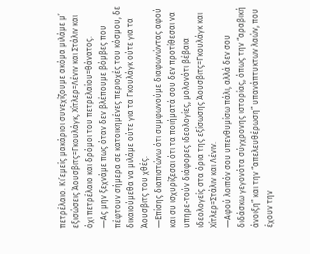πετρέλαιο. Κι’εμείς μακάριοι συνεχίζουμε ακόμα μιλάμε μ’ εξισώσεις Άουσβιτς=Γκουλάγκ, Χίτλερ=Λένιν και Στάλιν και όχι πετρέλαιο και δρόμοι του πετρελαίου=θάνατος.
―Ας μην ξεχνάμε πως όταν δεν βλέπουμε βόμβες που πέφτουν σήμερα σε κατοικημένες περιοχές του κόσμου, δε δικαιούμεθα να μιλάμε ούτε για τα Γκουλάγκ ούτε για τα Άουσβιτς του χθές.
―Επίσης διαπιστώνω ότι συμφωνούμε διαφωνώντας αφού και συ ισχυρίζεσαι ότι τα ποιήματά σου δεν προτίθεσαι να υπηρε-τούν διάφορες ιδεολογίες, μολονότι βέβαια ιδεολογείς στα όρια της εξίσωσης Άουσβιτς=Γκουλάγκ και Χίτλερ=Στάλιν και Λένιν.
―Αφού λοιπόν σου υπενθυμίσω πάλι, αλλά δεν σου διδάσκω γεγονότα σύγχρονης ιστορίας, όπως την “αραβική άνοιξη” και την “απελευθέρωση” υπανάπτυκτων λαών, που έχουν την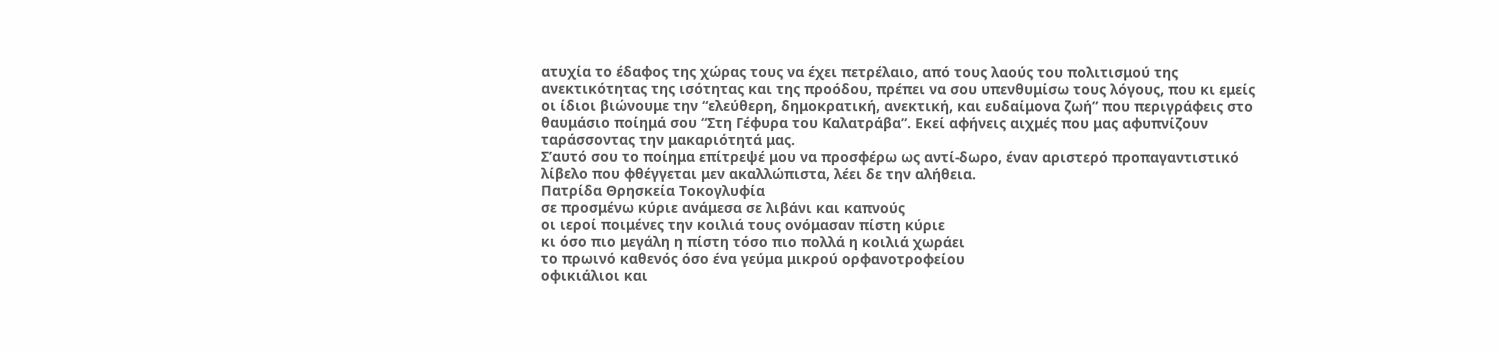ατυχία το έδαφος της χώρας τους να έχει πετρέλαιο, από τους λαούς του πολιτισμού της ανεκτικότητας της ισότητας και της προόδου, πρέπει να σου υπενθυμίσω τους λόγους, που κι εμείς οι ίδιοι βιώνουμε την “ελεύθερη, δημοκρατική, ανεκτική, και ευδαίμονα ζωή” που περιγράφεις στο θαυμάσιο ποίημά σου “Στη Γέφυρα του Καλατράβα”. Εκεί αφήνεις αιχμές που μας αφυπνίζουν ταράσσοντας την μακαριότητά μας.
Σ’αυτό σου το ποίημα επίτρεψέ μου να προσφέρω ως αντί-δωρο, έναν αριστερό προπαγαντιστικό λίβελο που φθέγγεται μεν ακαλλώπιστα, λέει δε την αλήθεια.
Πατρίδα Θρησκεία Τοκογλυφία
σε προσμένω κύριε ανάμεσα σε λιβάνι και καπνούς
οι ιεροί ποιμένες την κοιλιά τους ονόμασαν πίστη κύριε
κι όσο πιο μεγάλη η πίστη τόσο πιο πολλά η κοιλιά χωράει
το πρωινό καθενός όσο ένα γεύμα μικρού ορφανοτροφείου
οφικιάλιοι και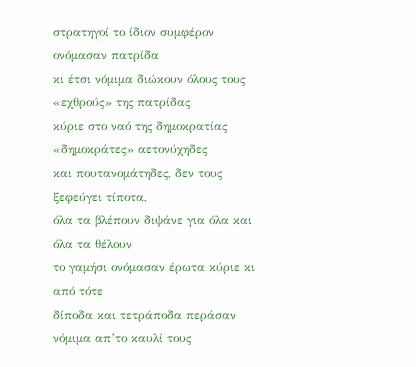στρατηγοί το ίδιον συμφέρον ονόμασαν πατρίδα
κι έτσι νόμιμα διώκουν όλους τους «εχθρούς» της πατρίδας
κύριε στο ναό της δημοκρατίας «δημοκράτες» αετονύχηδες
και πουτανομάτηδες, δεν τους ξεφεύγει τίποτα,
όλα τα βλέπουν διψάνε για όλα και όλα τα θέλουν
το γαμήσι ονόμασαν έρωτα κύριε κι από τότε
δίποδα και τετράποδα περάσαν νόμιμα απ’το καυλί τους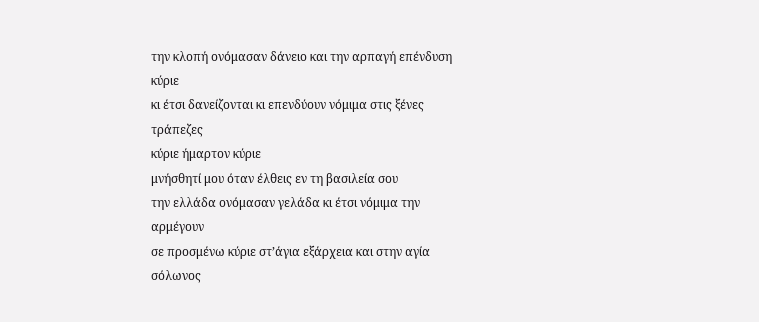την κλοπή ονόμασαν δάνειο και την αρπαγή επένδυση κύριε
κι έτσι δανείζονται κι επενδύουν νόμιμα στις ξένες τράπεζες
κύριε ήμαρτον κύριε
μνήσθητί μου όταν έλθεις εν τη βασιλεία σου
την ελλάδα ονόμασαν γελάδα κι έτσι νόμιμα την αρμέγουν
σε προσμένω κύριε στ’άγια εξάρχεια και στην αγία σόλωνος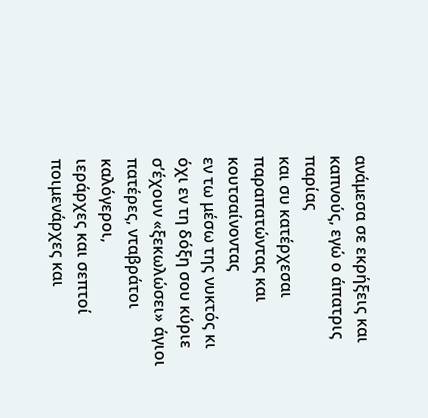ανάμεσα σε εκρήξεις και καπνούς, εγώ ο άπατρις παρίας
και συ κατέρχεσαι παραπατώντας και κουτσαίνοντας
εν τω μέσω της νυκτός κι όχι εν τη δόξη σου κύριε
σ’έχουν «ξεκωλώσει» άγιοι πατέρες, νταβράτοι καλόγεροι,
ιεράρχες και σεπτοί ποιμενάρχες και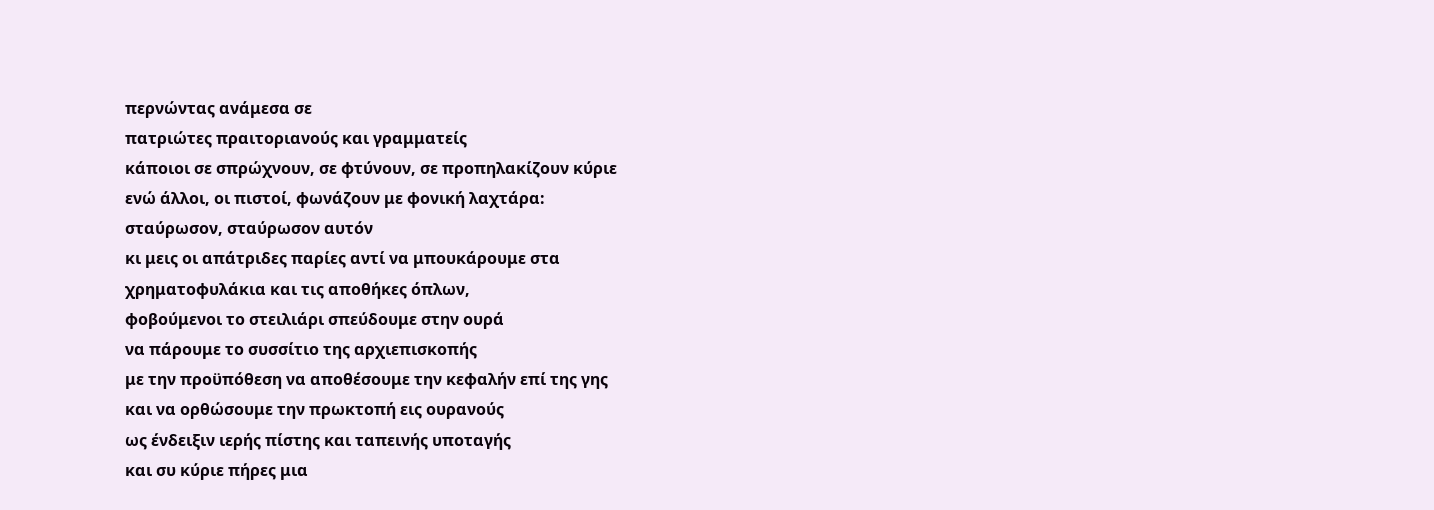περνώντας ανάμεσα σε
πατριώτες πραιτοριανούς και γραμματείς
κάποιοι σε σπρώχνουν, σε φτύνουν, σε προπηλακίζουν κύριε
ενώ άλλοι, οι πιστοί, φωνάζουν με φονική λαχτάρα:
σταύρωσον, σταύρωσον αυτόν
κι μεις οι απάτριδες παρίες αντί να μπουκάρουμε στα
χρηματοφυλάκια και τις αποθήκες όπλων,
φοβούμενοι το στειλιάρι σπεύδουμε στην ουρά
να πάρουμε το συσσίτιο της αρχιεπισκοπής
με την προϋπόθεση να αποθέσουμε την κεφαλήν επί της γης
και να ορθώσουμε την πρωκτοπή εις ουρανούς
ως ένδειξιν ιερής πίστης και ταπεινής υποταγής
και συ κύριε πήρες μια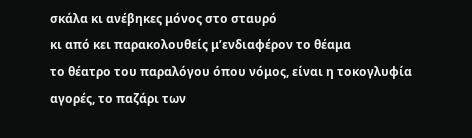σκάλα κι ανέβηκες μόνος στο σταυρό
κι από κει παρακολουθείς μ’ενδιαφέρον το θέαμα
το θέατρο του παραλόγου όπου νόμος, είναι η τοκογλυφία
αγορές, το παζάρι των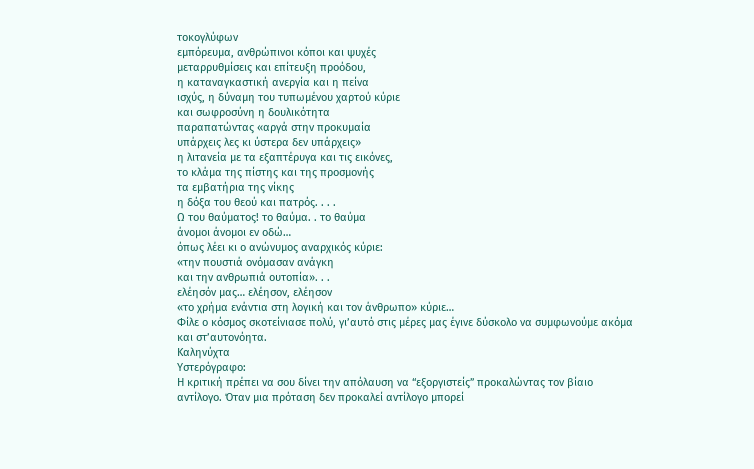τοκογλύφων
εμπόρευμα, ανθρώπινοι κόποι και ψυχές
μεταρρυθμίσεις και επίτευξη προόδου,
η καταναγκαστική ανεργία και η πείνα
ισχύς, η δύναμη του τυπωμένου χαρτού κύριε
και σωφροσύνη η δουλικότητα
παραπατώντας «αργά στην προκυμαία
υπάρχεις λες κι ύστερα δεν υπάρχεις»
η λιτανεία με τα εξαπτέρυγα και τις εικόνες,
το κλάμα της πίστης και της προσμονής
τα εμβατήρια της νίκης
η δόξα του θεού και πατρός. . . .
Ω του θαύματος! το θαύμα. . το θαύμα
άνομοι άνομοι εν οδώ…
όπως λέει κι ο ανώνυμος αναρχικός κύριε:
«την πουστιά ονόμασαν ανάγκη
και την ανθρωπιά ουτοπία». . .
ελέησόν μας… ελέησον, ελέησον
«το χρήμα ενάντια στη λογική και τον άνθρωπο» κύριε…
Φίλε ο κόσμος σκοτείνιασε πολύ, γι’αυτό στις μέρες μας έγινε δύσκολο να συμφωνούμε ακόμα και στ’αυτονόητα.
Καληνύχτα
Υστερόγραφο:
Η κριτική πρέπει να σου δίνει την απόλαυση να “εξοργιστείς” προκαλώντας τον βίαιο αντίλογο. Όταν μια πρόταση δεν προκαλεί αντίλογο μπορεί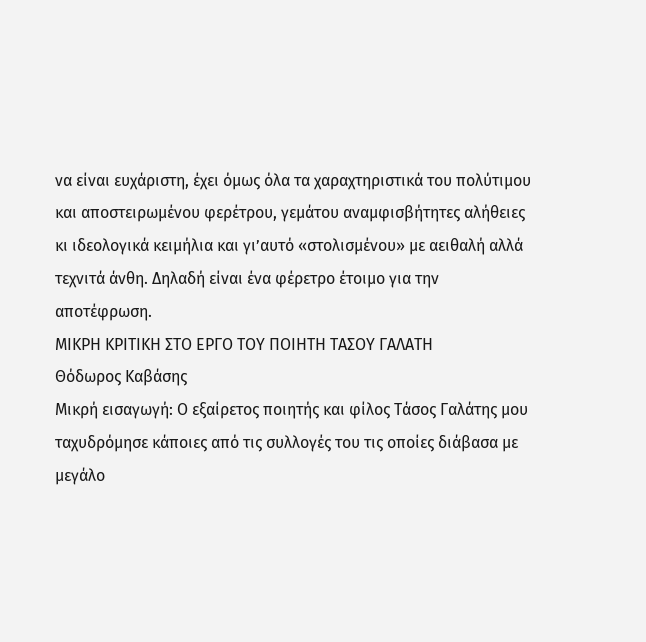να είναι ευχάριστη, έχει όμως όλα τα χαραχτηριστικά του πολύτιμου και αποστειρωμένου φερέτρου, γεμάτου αναμφισβήτητες αλήθειες κι ιδεολογικά κειμήλια και γι’αυτό «στολισμένου» με αειθαλή αλλά τεχνιτά άνθη. Δηλαδή είναι ένα φέρετρο έτοιμο για την αποτέφρωση.
ΜΙΚΡΗ ΚΡΙΤΙΚΗ ΣΤΟ ΕΡΓΟ ΤΟΥ ΠΟΙΗΤΗ ΤΑΣΟΥ ΓΑΛΑΤΗ
Θόδωρος Καβάσης
Μικρή εισαγωγή: Ο εξαίρετος ποιητής και φίλος Τάσος Γαλάτης μου ταχυδρόμησε κάποιες από τις συλλογές του τις οποίες διάβασα με μεγάλο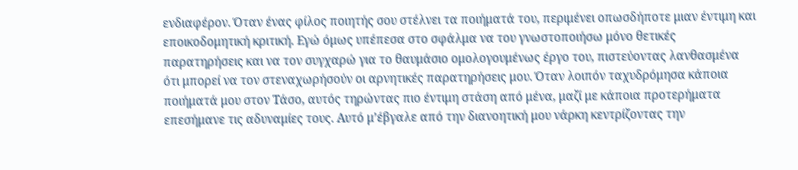ενδιαφέρον. Όταν ένας φίλος ποιητής σου στέλνει τα ποιήματά του, περιμένει οπωσδήποτε μιαν έντιμη και εποικοδομητική κριτική. Εγώ όμως υπέπεσα στο σφάλμα να του γνωστοποιήσω μόνο θετικές παρατηρήσεις και να τον συγχαρώ για το θαυμάσιο ομολογουμένως έργο του, πιστεύοντας λανθασμένα ότι μπορεί να τον στεναχωρήσούν οι αρνητικές παρατηρήσεις μου. Όταν λοιπόν ταχυδρόμησα κάποια ποιήματά μου στον Τάσο, αυτός τηρώντας πιο έντιμη στάση από μένα, μαζί με κάποια προτερήματα επεσήμανε τις αδυναμίες τους. Αυτό μ’έβγαλε από την διανοητική μου νάρκη κεντρίζοντας την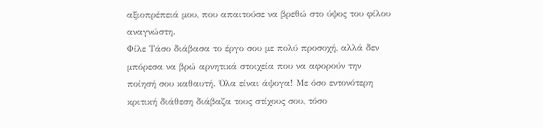αξιοπρέπειά μου, που απαιτούσε να βρεθώ στο ύψος του φίλου αναγνώστη.
Φίλε Τάσο διάβασα το έργο σου με πολύ προσοχή, αλλά δεν μπόρεσα να βρώ αρνητικά στοιχεία που να αφορούν την ποίησή σου καθαυτή. Όλα είναι άψογα! Με όσο εντονότερη κριτική διάθεση διάβαζα τους στίχους σου, τόσο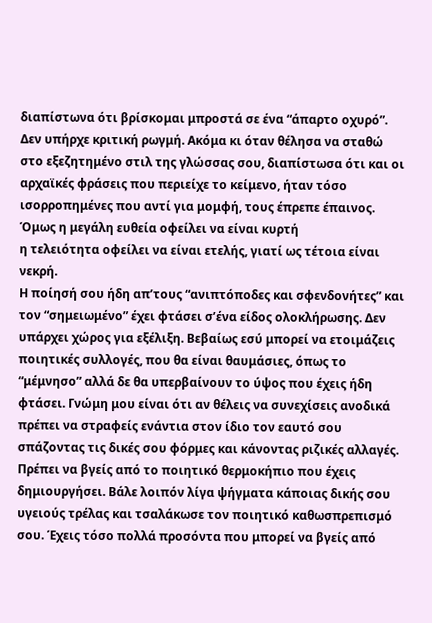διαπίστωνα ότι βρίσκομαι μπροστά σε ένα “άπαρτο οχυρό”. Δεν υπήρχε κριτική ρωγμή. Ακόμα κι όταν θέλησα να σταθώ στο εξεζητημένο στιλ της γλώσσας σου, διαπίστωσα ότι και οι αρχαϊκές φράσεις που περιείχε το κείμενο, ήταν τόσο ισορροπημένες που αντί για μομφή, τους έπρεπε έπαινος.
Όμως η μεγάλη ευθεία οφείλει να είναι κυρτή
η τελειότητα οφείλει να είναι ετελής, γιατί ως τέτοια είναι νεκρή.
Η ποίησή σου ήδη απ’τους “ανιπτόποδες και σφενδονήτες” και τον “σημειωμένο” έχει φτάσει σ’ένα είδος ολοκλήρωσης. Δεν υπάρχει χώρος για εξέλιξη. Βεβαίως εσύ μπορεί να ετοιμάζεις ποιητικές συλλογές, που θα είναι θαυμάσιες, όπως το “μέμνησο” αλλά δε θα υπερβαίνουν το ύψος που έχεις ήδη φτάσει. Γνώμη μου είναι ότι αν θέλεις να συνεχίσεις ανοδικά πρέπει να στραφείς ενάντια στον ίδιο τον εαυτό σου σπάζοντας τις δικές σου φόρμες και κάνοντας ριζικές αλλαγές. Πρέπει να βγείς από το ποιητικό θερμοκήπιο που έχεις δημιουργήσει. Βάλε λοιπόν λίγα ψήγματα κάποιας δικής σου υγειούς τρέλας και τσαλάκωσε τον ποιητικό καθωσπρεπισμό σου. Έχεις τόσο πολλά προσόντα που μπορεί να βγείς από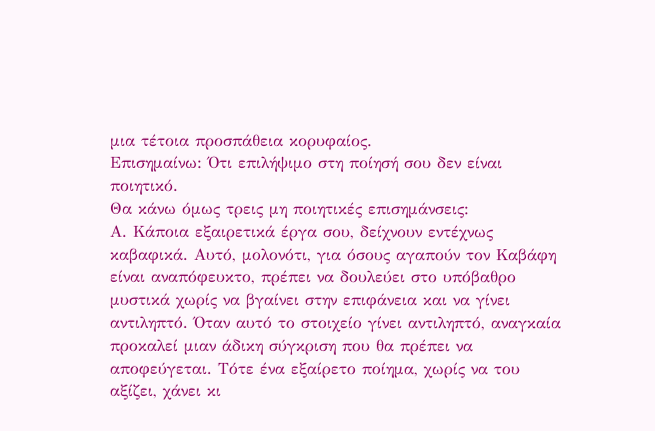μια τέτοια προσπάθεια κορυφαίος.
Επισημαίνω: Ότι επιλήψιμο στη ποίησή σου δεν είναι ποιητικό.
Θα κάνω όμως τρεις μη ποιητικές επισημάνσεις:
Α. Κάποια εξαιρετικά έργα σου, δείχνουν εντέχνως καβαφικά. Αυτό, μολονότι, για όσους αγαπούν τον Καβάφη είναι αναπόφευκτο, πρέπει να δουλεύει στο υπόβαθρο μυστικά χωρίς να βγαίνει στην επιφάνεια και να γίνει αντιληπτό. Όταν αυτό το στοιχείο γίνει αντιληπτό, αναγκαία προκαλεί μιαν άδικη σύγκριση που θα πρέπει να αποφεύγεται. Τότε ένα εξαίρετο ποίημα, χωρίς να του αξίζει, χάνει κι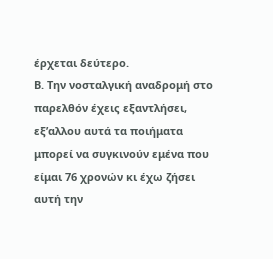έρχεται δεύτερο.
Β. Την νοσταλγική αναδρομή στο παρελθόν έχεις εξαντλήσει, εξ’αλλου αυτά τα ποιήματα μπορεί να συγκινούν εμένα που είμαι 76 χρονών κι έχω ζήσει αυτή την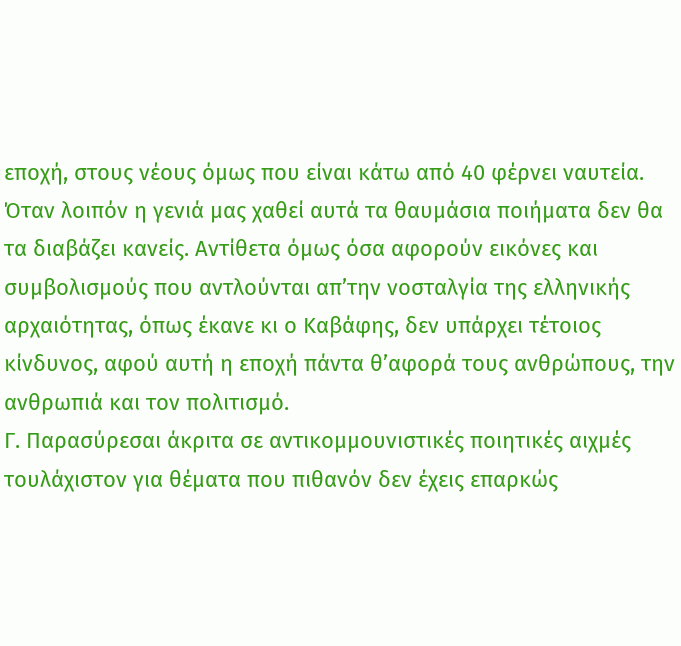εποχή, στους νέους όμως που είναι κάτω από 40 φέρνει ναυτεία. Όταν λοιπόν η γενιά μας χαθεί αυτά τα θαυμάσια ποιήματα δεν θα τα διαβάζει κανείς. Αντίθετα όμως όσα αφορούν εικόνες και συμβολισμούς που αντλούνται απ’την νοσταλγία της ελληνικής αρχαιότητας, όπως έκανε κι ο Καβάφης, δεν υπάρχει τέτοιος κίνδυνος, αφού αυτή η εποχή πάντα θ’αφορά τους ανθρώπους, την ανθρωπιά και τον πολιτισμό.
Γ. Παρασύρεσαι άκριτα σε αντικομμουνιστικές ποιητικές αιχμές τουλάχιστον για θέματα που πιθανόν δεν έχεις επαρκώς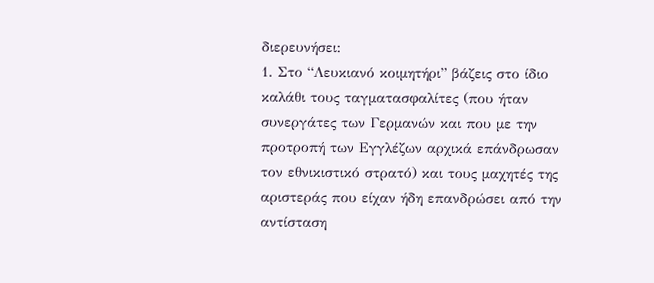διερευνήσει:
1. Στο “Λευκιανό κοιμητήρι” βάζεις στο ίδιο καλάθι τους ταγματασφαλίτες (που ήταν συνεργάτες των Γερμανών και που με την προτροπή των Εγγλέζων αρχικά επάνδρωσαν τον εθνικιστικό στρατό) και τους μαχητές της αριστεράς που είχαν ήδη επανδρώσει από την αντίσταση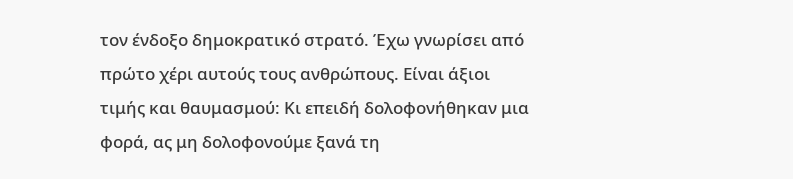τον ένδοξο δημοκρατικό στρατό. Έχω γνωρίσει από πρώτο χέρι αυτούς τους ανθρώπους. Είναι άξιοι τιμής και θαυμασμού: Κι επειδή δολοφονήθηκαν μια φορά, ας μη δολοφονούμε ξανά τη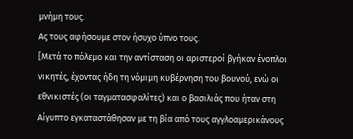μνήμη τους.
Ας τους αφήσουμε στον ήσυχο ύπνο τους.
[Μετά το πόλεμο και την αντίσταση οι αριστεροί βγήκαν ένοπλοι νικητές, έχοντας ήδη τη νόμιμη κυβέρνηση του βουνού, ενώ οι εθνικιστές (οι ταγματασφαλίτες) και ο βασιλιάς που ήταν στη Αίγυπτο εγκαταστάθησαν με τη βία από τους αγγλοαμερικάνους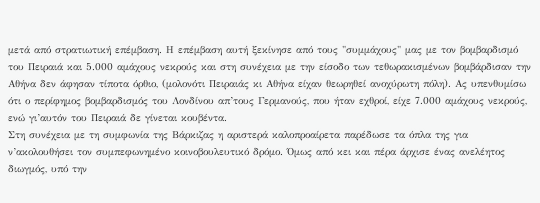μετά από στρατιωτική επέμβαση. Η επέμβαση αυτή ξεκίνησε από τους "συμμάχους" μας με τον βομβαρδισμό του Πειραιά και 5.000 αμάχους νεκρούς και στη συνέχεια με την είσοδο των τεθωρακισμένων βομβάρδισαν την Αθήνα δεν άφησαν τίποτα όρθιο, (μολονότι Πειραιάς κι Αθήνα είχαν θεωρηθεί ανοχύρωτη πόλη). Ας υπενθυμίσω ότι ο περίφημος βομβαρδισμός του Λονδίνου απ’τους Γερμανούς, που ήταν εχθροί, είχε 7.000 αμάχους νεκρούς, ενώ γι’αυτόν του Πειραιά δε γίνεται κουβέντα.
Στη συνέχεια με τη συμφωνία της Βάρκιζας η αριστερά καλοπροαίρετα παρέδωσε τα όπλα της για ν’ακολουθήσει τον συμπεφωνημένο κοινοβουλευτικό δρόμο. Όμως από κει και πέρα άρχισε ένας ανελέητος διωγμός, υπό την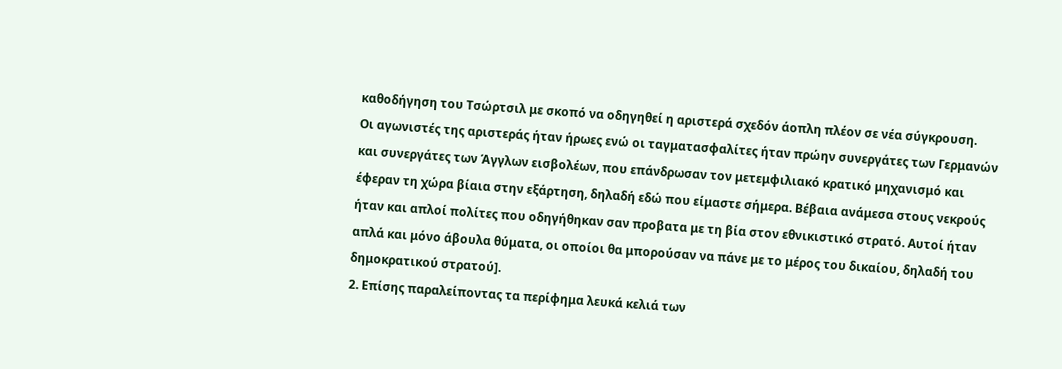καθοδήγηση του Τσώρτσιλ με σκοπό να οδηγηθεί η αριστερά σχεδόν άοπλη πλέον σε νέα σύγκρουση.
Οι αγωνιστές της αριστεράς ήταν ήρωες ενώ οι ταγματασφαλίτες ήταν πρώην συνεργάτες των Γερμανών και συνεργάτες των Άγγλων εισβολέων, που επάνδρωσαν τον μετεμφιλιακό κρατικό μηχανισμό και έφεραν τη χώρα βίαια στην εξάρτηση, δηλαδή εδώ που είμαστε σήμερα. Βέβαια ανάμεσα στους νεκρούς ήταν και απλοί πολίτες που οδηγήθηκαν σαν προβατα με τη βία στον εθνικιστικό στρατό. Αυτοί ήταν απλά και μόνο άβουλα θύματα, οι οποίοι θα μπορούσαν να πάνε με το μέρος του δικαίου, δηλαδή του δημοκρατικού στρατού].
2. Επίσης παραλείποντας τα περίφημα λευκά κελιά των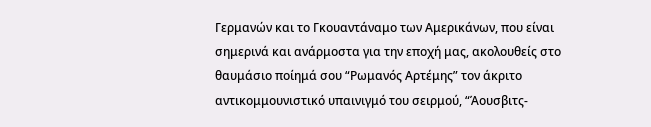Γερμανών και το Γκουαντάναμο των Αμερικάνων, που είναι σημερινά και ανάρμοστα για την εποχή μας, ακολουθείς στο θαυμάσιο ποίημά σου “Ρωμανός Αρτέμης” τον άκριτο αντικομμουνιστικό υπαινιγμό του σειρμού, “Άουσβιτς-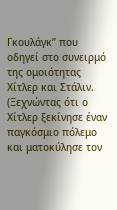Γκουλάγκ” που οδηγεί στο συνειρμό της ομοιότητας Χίτλερ και Στάλιν. (Ξεχνώντας ότι ο Χίτλερ ξεκίνησε έναν παγκόσμιο πόλεμο και ματοκύλησε τον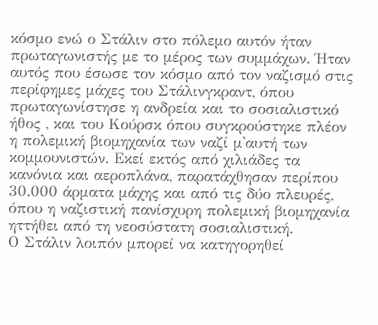κόσμο ενώ ο Στάλιν στο πόλεμο αυτόν ήταν πρωταγωνιστής με το μέρος των συμμάχων. Ήταν αυτός που έσωσε τον κόσμο από τον ναζισμό στις περίφημες μάχες του Στάλινγκραντ, όπου πρωταγωνίστησε η ανδρεία και το σοσιαλιστικό ήθος , και του Κούρσκ όπου συγκρούστηκε πλέον η πολεμική βιομηχανία των ναζί μ'αυτή των κομμουνιστών. Εκεί εκτός από χιλιάδες τα κανόνια και αεροπλάνα, παρατάχθησαν περίπου 30.000 άρματα μάχης και από τις δύο πλευρές, όπου η ναζιστική πανίσχυρη πολεμική βιομηχανία ηττήθει από τη νεοσύστατη σοσιαλιστική.
Ο Στάλιν λοιπόν μπορεί να κατηγορηθεί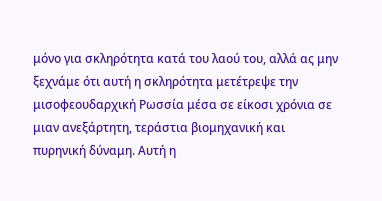μόνο για σκληρότητα κατά του λαού του, αλλά ας μην ξεχνάμε ότι αυτή η σκληρότητα μετέτρεψε την μισοφεουδαρχική Ρωσσία μέσα σε είκοσι χρόνια σε μιαν ανεξάρτητη, τεράστια βιομηχανική και πυρηνική δύναμη. Αυτή η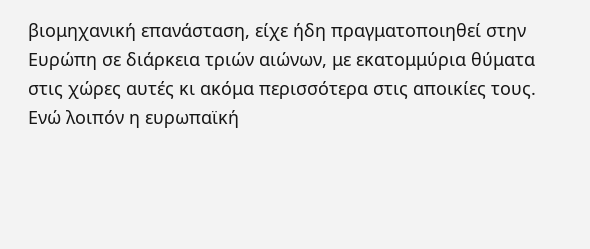βιομηχανική επανάσταση, είχε ήδη πραγματοποιηθεί στην Ευρώπη σε διάρκεια τριών αιώνων, με εκατομμύρια θύματα στις χώρες αυτές κι ακόμα περισσότερα στις αποικίες τους. Ενώ λοιπόν η ευρωπαϊκή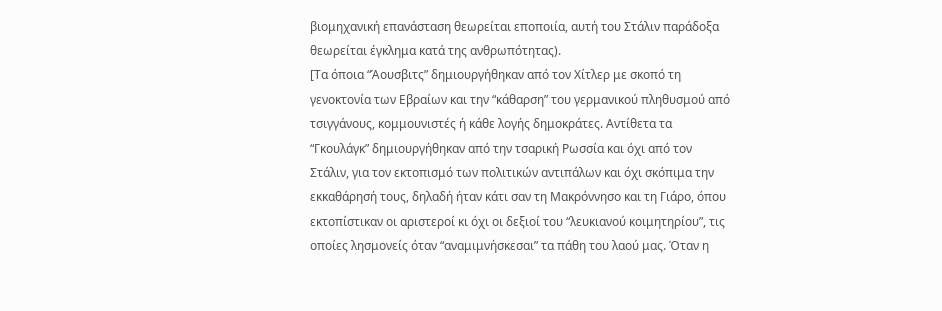βιομηχανική επανάσταση θεωρείται εποποιία, αυτή του Στάλιν παράδοξα θεωρείται έγκλημα κατά της ανθρωπότητας).
[Τα όποια “Άουσβιτς” δημιουργήθηκαν από τον Χίτλερ με σκοπό τη γενοκτονία των Εβραίων και την “κάθαρση” του γερμανικού πληθυσμού από τσιγγάνους, κομμουνιστές ή κάθε λογής δημοκράτες. Αντίθετα τα “Γκουλάγκ” δημιουργήθηκαν από την τσαρική Ρωσσία και όχι από τον Στάλιν, για τον εκτοπισμό των πολιτικών αντιπάλων και όχι σκόπιμα την εκκαθάρησή τους, δηλαδή ήταν κάτι σαν τη Μακρόννησο και τη Γιάρο, όπου εκτοπίστικαν οι αριστεροί κι όχι οι δεξιοί του “λευκιανού κοιμητηρίου”, τις οποίες λησμονείς όταν “αναμιμνήσκεσαι” τα πάθη του λαού μας. Όταν η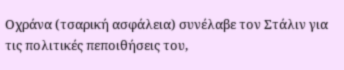Οχράνα (τσαρική ασφάλεια) συνέλαβε τον Στάλιν για τις πολιτικές πεποιθήσεις του,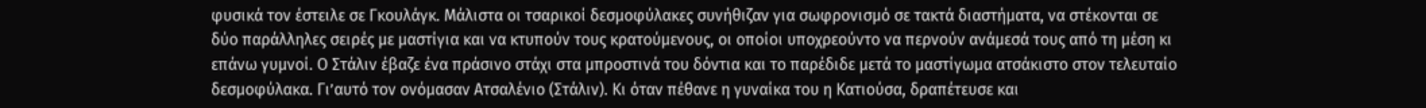φυσικά τον έστειλε σε Γκουλάγκ. Μάλιστα οι τσαρικοί δεσμοφύλακες συνήθιζαν για σωφρονισμό σε τακτά διαστήματα, να στέκονται σε δύο παράλληλες σειρές με μαστίγια και να κτυπούν τους κρατούμενους, οι οποίοι υποχρεούντο να περνούν ανάμεσά τους από τη μέση κι επάνω γυμνοί. Ο Στάλιν έβαζε ένα πράσινο στάχι στα μπροστινά του δόντια και το παρέδιδε μετά το μαστίγωμα ατσάκιστο στον τελευταίο δεσμοφύλακα. Γι’αυτό τον ονόμασαν Ατσαλένιο (Στάλιν). Κι όταν πέθανε η γυναίκα του η Κατιούσα, δραπέτευσε και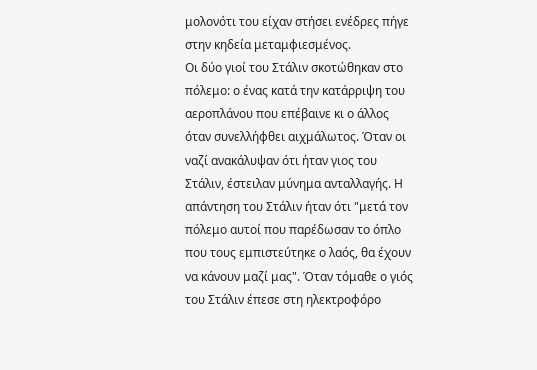μολονότι του είχαν στήσει ενέδρες πήγε στην κηδεία μεταμφιεσμένος.
Οι δύο γιοί του Στάλιν σκοτώθηκαν στο πόλεμο: ο ένας κατά την κατάρριψη του αεροπλάνου που επέβαινε κι ο άλλος όταν συνελλήφθει αιχμάλωτος. Όταν οι ναζί ανακάλυψαν ότι ήταν γιος του Στάλιν, έστειλαν μύνημα ανταλλαγής. Η απάντηση του Στάλιν ήταν ότι "μετά τον πόλεμο αυτοί που παρέδωσαν το όπλο που τους εμπιστεύτηκε ο λαός, θα έχουν να κάνουν μαζί μας". Όταν τόμαθε ο γιός του Στάλιν έπεσε στη ηλεκτροφόρο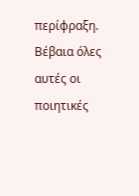περίφραξη.
Βέβαια όλες αυτές οι ποιητικές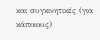και συγκινητικές (για κάποιους)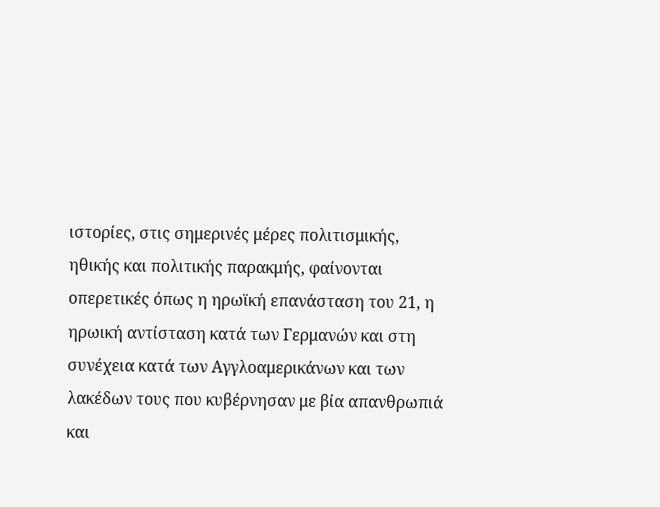ιστορίες, στις σημερινές μέρες πολιτισμικής, ηθικής και πολιτικής παρακμής, φαίνονται οπερετικές όπως η ηρωϊκή επανάσταση του 21, η ηρωική αντίσταση κατά των Γερμανών και στη συνέχεια κατά των Αγγλοαμερικάνων και των λακέδων τους που κυβέρνησαν με βία απανθρωπιά και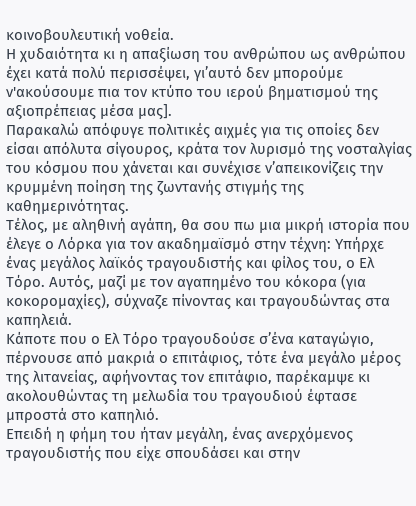κοινοβουλευτική νοθεία.
Η χυδαιότητα κι η απαξίωση του ανθρώπου ως ανθρώπου έχει κατά πολύ περισσέψει, γι’αυτό δεν μπορούμε ν'ακούσουμε πια τον κτύπο του ιερού βηματισμού της αξιοπρέπειας μέσα μας].
Παρακαλώ απόφυγε πολιτικές αιχμές για τις οποίες δεν είσαι απόλυτα σίγουρος, κράτα τον λυρισμό της νοσταλγίας του κόσμου που χάνεται και συνέχισε ν’απεικονίζεις την κρυμμένη ποίηση της ζωντανής στιγμής της καθημερινότητας.
Τέλος, με αληθινή αγάπη, θα σου πω μια μικρή ιστορία που έλεγε ο Λόρκα για τον ακαδημαϊσμό στην τέχνη: Υπήρχε ένας μεγάλος λαϊκός τραγουδιστής και φίλος του, ο Ελ Τόρο. Αυτός, μαζί με τον αγαπημένο του κόκορα (για κοκορομαχίες), σύχναζε πίνοντας και τραγουδώντας στα καπηλειά.
Κάποτε που ο Ελ Τόρο τραγουδούσε σ’ένα καταγώγιο, πέρνουσε από μακριά ο επιτάφιος, τότε ένα μεγάλο μέρος της λιτανείας, αφήνοντας τον επιτάφιο, παρέκαμψε κι ακολουθώντας τη μελωδία του τραγουδιού έφτασε μπροστά στο καπηλιό.
Επειδή η φήμη του ήταν μεγάλη, ένας ανερχόμενος τραγουδιστής που είχε σπουδάσει και στην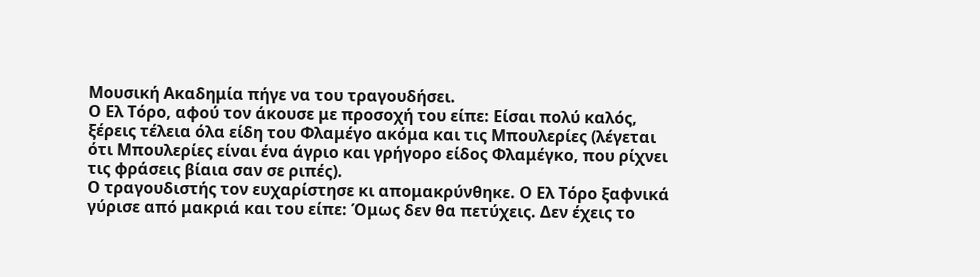Μουσική Ακαδημία πήγε να του τραγουδήσει.
Ο Ελ Τόρο, αφού τον άκουσε με προσοχή του είπε: Είσαι πολύ καλός, ξέρεις τέλεια όλα είδη του Φλαμέγο ακόμα και τις Μπουλερίες (λέγεται ότι Μπουλερίες είναι ένα άγριο και γρήγορο είδος Φλαμέγκο, που ρίχνει τις φράσεις βίαια σαν σε ριπές).
Ο τραγουδιστής τον ευχαρίστησε κι απομακρύνθηκε. Ο Ελ Τόρο ξαφνικά γύρισε από μακριά και του είπε: Όμως δεν θα πετύχεις. Δεν έχεις το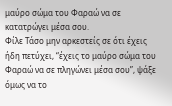μαύρο σώμα του Φαραώ να σε κατατρώγει μέσα σου.
Φίλε Τάσο μην αρκεστείς σε ότι έχεις ήδη πετύχει, “έχεις το μαύρο σώμα του Φαραώ να σε πληγώνει μέσα σου”, ψάξε όμως να το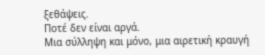ξεθάψεις.
Ποτέ δεν είναι αργά.
Μια σύλληψη και μόνο, μια αιρετική κραυγή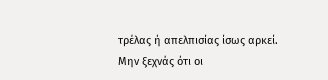τρέλας ή απελπισίας ίσως αρκεί.
Μην ξεχνάς ότι οι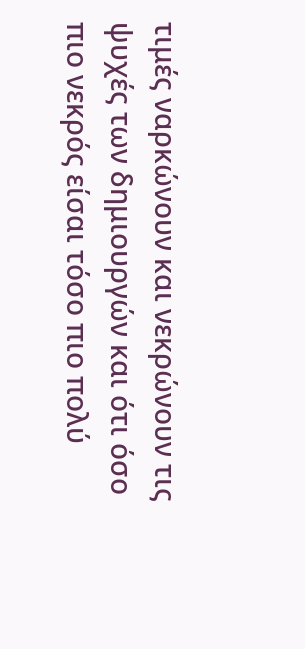τιμές ναρκώνουν και νεκρώνουν τις ψυχές των δημιουργών και ότι όσο πιο νεκρός είσαι τόσο πιο πολύ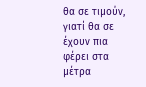θα σε τιμούν, γιατί θα σε έχουν πια φέρει στα μέτρα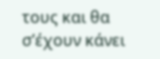τους και θα σ’έχουν κάνει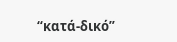“κατά-δικό”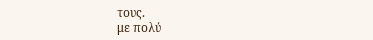τους.
με πολύ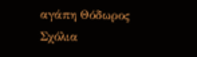αγάπη Θόδωρος
Σχόλια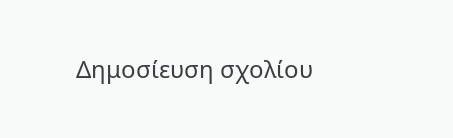Δημοσίευση σχολίου